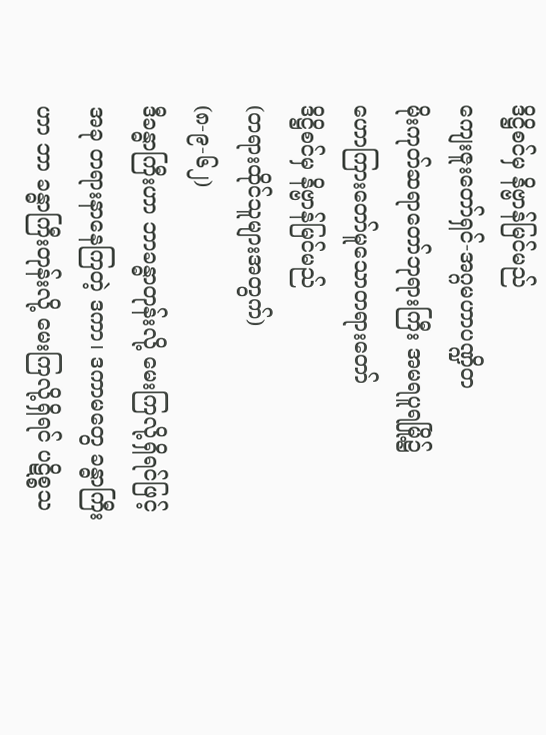ဒိဋ္ဌိစင်မှ နိဗ္ဗာန်မြင်မည်
ကျေးဇူးတော်ရှင်-အဂ္ဂမဟာပဏ္ဍိတ
မိုးကုတ်ဆရာတော်ဘုရားကြီး အမရပူရမြို့၌
ဟောကြားတော်မူသောတရားတော်
ဒိဋ္ဌိစင်မှ နိဗ္ဗာန်မြင်မည်
(တရားထိုင်သူများအတွက်)
(၈-၉-၆၂)
ဒီခန္ဓာကြီးဟာ ဘာခန္ဓာတုန်းလို့ မေးကြလို့ရှိရင်ဖြင့် အခု တရားနာနေကြတဲ့ ဒကာ၊ ဒကာမတွေ ခန္ဓာကြီးဟာ ဘာ ခန္ဓာကြီးတုန်းလို့ မေးကြလို့ရှိရင် ပဋိစ္စသ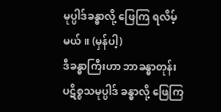မုပ္ပါဒ်ခန္ဓာလို့ ဖြေကြ ရလိမ့်မယ်။ (မှန်ပါ့)
ဒီခန္ဓာကြီးဟာ ဘာခန္ဓာတုန်း
ပဋိစ္စသမုပ္ပါဒ် ခန္ဓာလို့ ဖြေကြ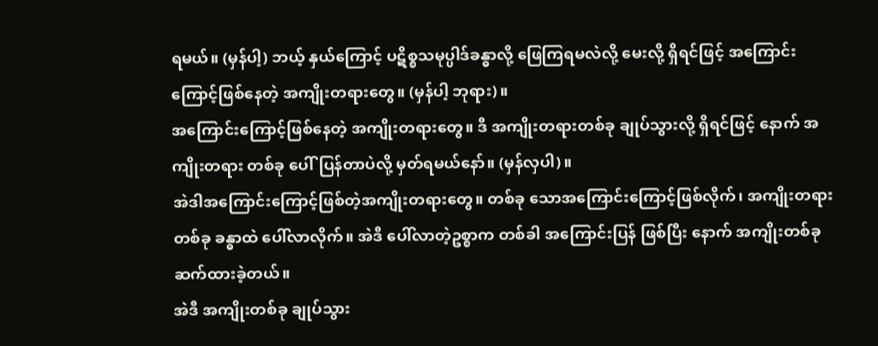ရမယ်။ (မှန်ပါ့) ဘယ့် နှယ်ကြောင့် ပဋိစ္စသမုပ္ပါဒ်ခန္ဓာလို့ ဖြေကြရမလဲလို့ မေးလို့ ရှိရင်ဖြင့် အကြောင်းကြောင့်ဖြစ်နေတဲ့ အကျိုးတရားတွေ။ (မှန်ပါ့ ဘုရား)။
အကြောင်းကြောင့်ဖြစ်နေတဲ့ အကျိုးတရားတွေ။ ဒီ အကျိုးတရားတစ်ခု ချုပ်သွားလို့ ရှိရင်ဖြင့် နောက် အကျိုးတရား တစ်ခု ပေါ်ပြန်တာပဲလို့ မှတ်ရမယ်နော်။ (မှန်လှပါ)။
အဲဒါအကြောင်းကြောင့်ဖြစ်တဲ့အကျိုးတရားတွေ။ တစ်ခု သောအကြောင်းကြောင့်ဖြစ်လိုက်၊ အကျိုးတရားတစ်ခု ခန္ဓာထဲ ပေါ်လာလိုက်။ အဲဒီ ပေါ်လာတဲ့ဥစ္စာက တစ်ခါ အကြောင်းပြန် ဖြစ်ပြီး နောက် အကျိုးတစ်ခု ဆက်ထားခဲ့တယ်။
အဲဒီ အကျိုးတစ်ခု ချုပ်သွား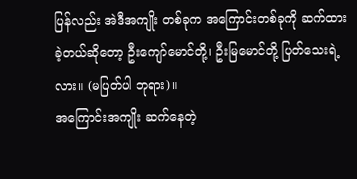ပြန်လည်း အဲဒီအကျိုး တစ်ခုက အကြောင်းတစ်ခုကို ဆက်ထားခဲ့တယ်ဆိုတော့ ဦးကျော်မောင်တို့၊ ဦးမြမောင်တို့ ပြတ်သေးရဲ့ လား။ (မပြတ်ပါ ဘုရား)။
အကြောင်းအကျိုး ဆက်နေတဲ့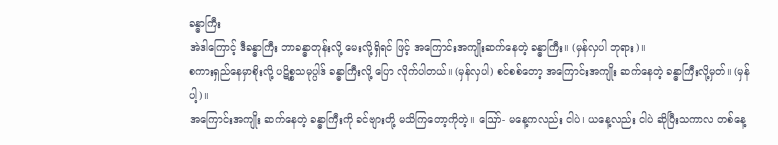ခန္ဓာကြီး
အဲဒါကြောင့် ဒီခန္ဓာကြီး ဘာခန္ဓာတုန်းလို့ မေးလို့ရှိရင် ဖြင့် အကြောင်းအကျိုးဆက်နေတဲ့ ခန္ဓာကြီး။ (မှန်လှပါ ဘုရား)။
စကားရှည်နေမှာစိုးလို့ ပဋိစ္စသမုပ္ပါဒ် ခန္ဓာကြီးလို့ ပြော လိုက်ပါတယ်။ (မှန်လှပါ) စင်စစ်တော့ အကြောင်းအကျိုး ဆက်နေတဲ့ ခန္ဓာကြီးလို့မှတ်။ (မှန်ပါ့)။
အကြောင်းအကျိုး ဆက်နေတဲ့ ခန္ဓာကြီးကို ခင်ဗျားတို့ မသိကြတော့ကိုတဲ့။ ဪ- မနေ့ကလည်း ငါပဲ၊ ယနေ့လည်း ငါပဲ ဆိုပြီးသကာလ တစ်နေ့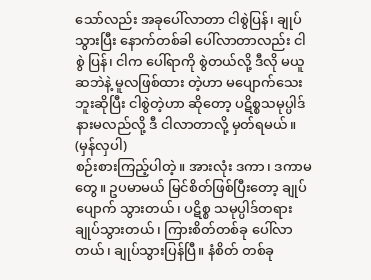သော်လည်း အခုပေါ်လာတာ ငါစွဲပြန်၊ ချုပ်သွားပြီး နောက်တစ်ခါ ပေါ်လာတာလည်း ငါ စွဲ ပြန်၊ ငါက ပေါ်ရာကို စွဲတယ်လို့ ဒီလို မယူဆဘဲနဲ့ မူလဖြစ်ထား တဲ့ဟာ မပျောက်သေးဘူးဆိုပြီး ငါစွဲတဲ့ဟာ ဆိုတော့ ပဋိစ္စသမုပ္ပါဒ် နားမလည်လို့ ဒီ ငါလာတာလို့ မှတ်ရမယ်။ (မှန်လှပါ)
စဉ်းစားကြည့်ပါတဲ့။ အားလုံး ဒကာ၊ ဒကာမတွေ။ ဥပမာမယ် မြင်စိတ်ဖြစ်ပြီးတော့ ချုပ်ပျောက် သွားတယ်၊ ပဋိစ္စ သမုပ္ပါဒ်တရား ချုပ်သွားတယ်၊ ကြားစိတ်တစ်ခု ပေါ်လာတယ်၊ ချုပ်သွားပြန်ပြီ။ နံစိတ် တစ်ခု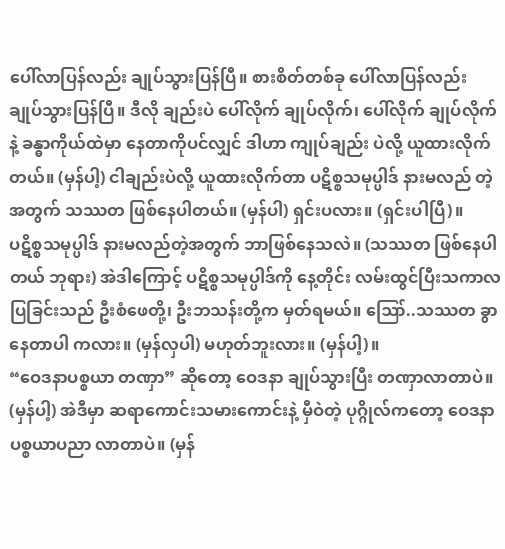ပေါ်လာပြန်လည်း ချုပ်သွားပြန်ပြီ။ စားစိတ်တစ်ခု ပေါ်လာပြန်လည်း ချုပ်သွားပြန်ပြီ။ ဒီလို ချည်းပဲ ပေါ်လိုက် ချုပ်လိုက်၊ ပေါ်လိုက် ချုပ်လိုက်နဲ့ ခန္ဓာကိုယ်ထဲမှာ နေတာကိုပင်လျှင် ဒါဟာ ကျုပ်ချည်း ပဲလို့ ယူထားလိုက်တယ်။ (မှန်ပါ့) ငါချည်းပဲလို့ ယူထားလိုက်တာ ပဋိစ္စသမုပ္ပါဒ် နားမလည် တဲ့အတွက် သဿတ ဖြစ်နေပါတယ်။ (မှန်ပါ) ရှင်းပလား။ (ရှင်းပါပြီ)။
ပဋိစ္စသမုပ္ပါဒ် နားမလည်တဲ့အတွက် ဘာဖြစ်နေသလဲ။ (သဿတ ဖြစ်နေပါတယ် ဘုရား) အဲဒါကြောင့် ပဋိစ္စသမုပ္ပါဒ်ကို နေ့တိုင်း လမ်းထွင်ပြီးသကာလ ပြခြင်းသည် ဦးစံဖေတို့၊ ဦးဘသန်းတို့က မှတ်ရမယ်။ ဪ..သဿတ ခွာနေတာပါ ကလား။ (မှန်လှပါ) မဟုတ်ဘူးလား။ (မှန်ပါ့)။
“ဝေဒနာပစ္စယာ တဏှာ” ဆိုတော့ ဝေဒနာ ချုပ်သွားပြီး တဏှာလာတာပဲ။ (မှန်ပါ့) အဲဒီမှာ ဆရာကောင်းသမားကောင်းနဲ့ မှီဝဲတဲ့ ပုဂ္ဂိုလ်ကတော့ ဝေဒနာပစ္စယာပညာ လာတာပဲ။ (မှန်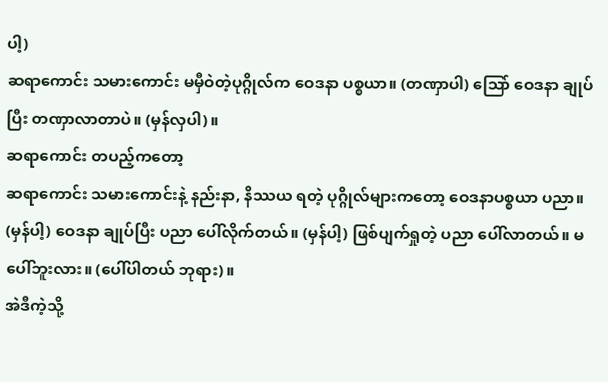ပါ့)
ဆရာကောင်း သမားကောင်း မမှီဝဲတဲ့ပုဂ္ဂိုလ်က ဝေဒနာ ပစ္စယာ။ (တဏှာပါ) သြော် ဝေဒနာ ချုပ်ပြီး တဏှာလာတာပဲ။ (မှန်လှပါ)။
ဆရာကောင်း တပည့်ကတော့
ဆရာကောင်း သမားကောင်းနဲ့ နည်းနာ, နိဿယ ရတဲ့ ပုဂ္ဂိုလ်များကတော့ ဝေဒနာပစ္စယာ ပညာ။ (မှန်ပါ့) ဝေဒနာ ချုပ်ပြီး ပညာ ပေါ်လိုက်တယ်။ (မှန်ပါ့) ဖြစ်ပျက်ရှုတဲ့ ပညာ ပေါ်လာတယ်။ မပေါ်ဘူးလား။ (ပေါ်ပါတယ် ဘုရား)။
အဲဒီကဲ့သို့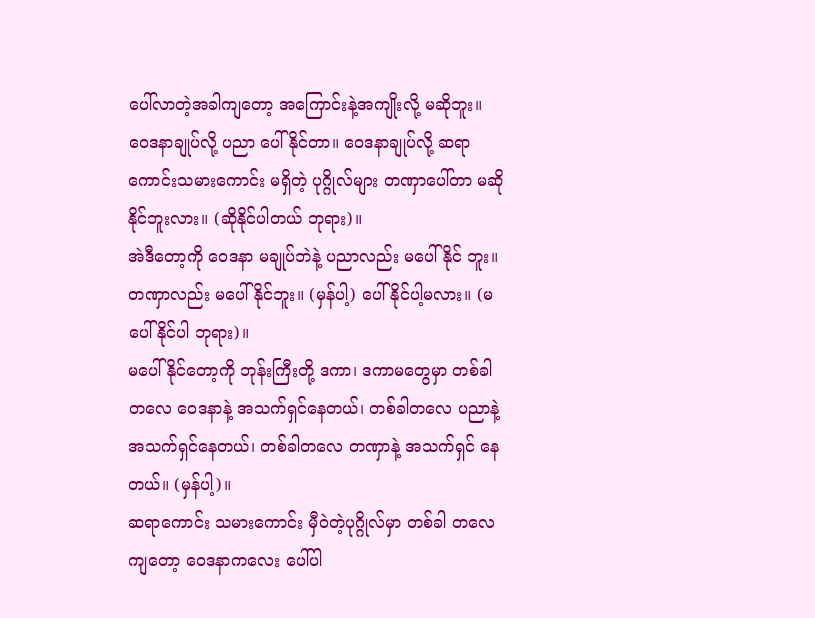ပေါ်လာတဲ့အခါကျတော့ အကြောင်းနဲ့အကျိုးလို့ မဆိုဘူး။ ဝေဒနာချုပ်လို့ ပညာ ပေါ်နိုင်တာ။ ဝေဒနာချုပ်လို့ ဆရာကောင်းသမားကောင်း မရှိတဲ့ ပုဂ္ဂိုလ်များ တဏှာပေါ်တာ မဆိုနိုင်ဘူးလား။ (ဆိုနိုင်ပါတယ် ဘုရား)။
အဲဒီတော့ကို ဝေဒနာ မချုပ်ဘဲနဲ့ ပညာလည်း မပေါ်နိုင် ဘူး။ တဏှာလည်း မပေါ်နိုင်ဘူး။ (မှန်ပါ့) ပေါ်နိုင်ပါ့မလား။ (မပေါ်နိုင်ပါ ဘုရား)။
မပေါ်နိုင်တော့ကို ဘုန်းကြီးတို့ ဒကာ၊ ဒကာမတွေမှာ တစ်ခါတလေ ဝေဒနာနဲ့ အသက်ရှင်နေတယ်၊ တစ်ခါတလေ ပညာနဲ့ အသက်ရှင်နေတယ်၊ တစ်ခါတလေ တဏှာနဲ့ အသက်ရှင် နေတယ်။ (မှန်ပါ့)။
ဆရာကောင်း သမားကောင်း မှီဝဲတဲ့ပုဂ္ဂိုလ်မှာ တစ်ခါ တလေကျတော့ ဝေဒနာကလေး ပေါ်ပါ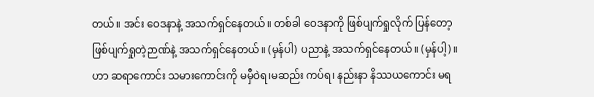တယ်။ အင်း ဝေဒနာနဲ့ အသက်ရှင်နေတယ်။ တစ်ခါ ဝေဒနာကို ဖြစ်ပျက်ရှုလိုက် ပြန်တော့ ဖြစ်ပျက်ရှုတဲ့ဉာဏ်နဲ့ အသက်ရှင်နေတယ်။ (မှန်ပါ) ပညာနဲ့ အသက်ရှင်နေတယ်။ (မှန်ပါ့)။
ဟာ ဆရာကောင်း သမားကောင်းကို မမှီဝဲရ၊မဆည်း ကပ်ရ၊ နည်းနာ နိဿယကောင်း မရ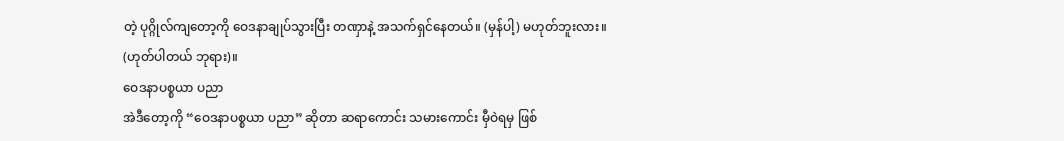တဲ့ ပုဂ္ဂိုလ်ကျတော့ကို ဝေဒနာချုပ်သွားပြီး တဏှာနဲ့ အသက်ရှင်နေတယ်။ (မှန်ပါ့) မဟုတ်ဘူးလား။ (ဟုတ်ပါတယ် ဘုရား)။
ဝေဒနာပစ္စယာ ပညာ
အဲဒီတော့ကို “ဝေဒနာပစ္စယာ ပညာ” ဆိုတာ ဆရာကောင်း သမားကောင်း မှီဝဲရမှ ဖြစ်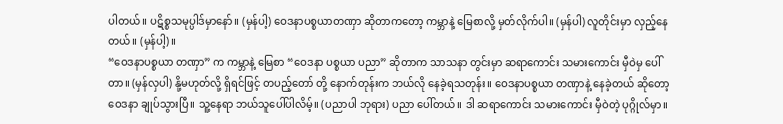ပါတယ်။ ပဋိစ္စသမုပ္ပါဒ်မှာနော်။ (မှန်ပါ့) ဝေဒနာပစ္စယာတဏှာ ဆိုတာကတော့ ကမ္ဘာနဲ့ မြေစာလို့ မှတ်လိုက်ပါ။ (မှန်ပါ) လူတိုင်းမှာ လှည့်နေတယ်။ (မှန်ပါ့)။
“ဝေဒနာပစ္စယာ တဏှာ” က ကမ္ဘာနဲ့ မြေစာ “ဝေဒနာ ပစ္စယာ ပညာ” ဆိုတာက သာသနာ တွင်းမှာ ဆရာကောင်း သမားကောင်း မှီဝဲမှ ပေါ်တာ။ (မှန်လှပါ) နို့မဟုတ်လို့ ရှိရင်ဖြင့် တပည့်တော် တို့ နောက်တုန်းက ဘယ်လို နေခဲ့ရသတုန်း။ ဝေဒနာပစ္စယာ တဏှာနဲ့ နေခဲ့တယ် ဆိုတော့ ဝေဒနာ ချုပ်သွားပြီ။ သူ့နေရာ ဘယ်သူပေါ်ပါလိမ့်။ (ပညာပါ ဘုရား) ပညာ ပေါ်တယ်။ ဒါ ဆရာကောင်း သမားကောင်း မှီဝဲတဲ့ ပုဂ္ဂိုလ်မှာ။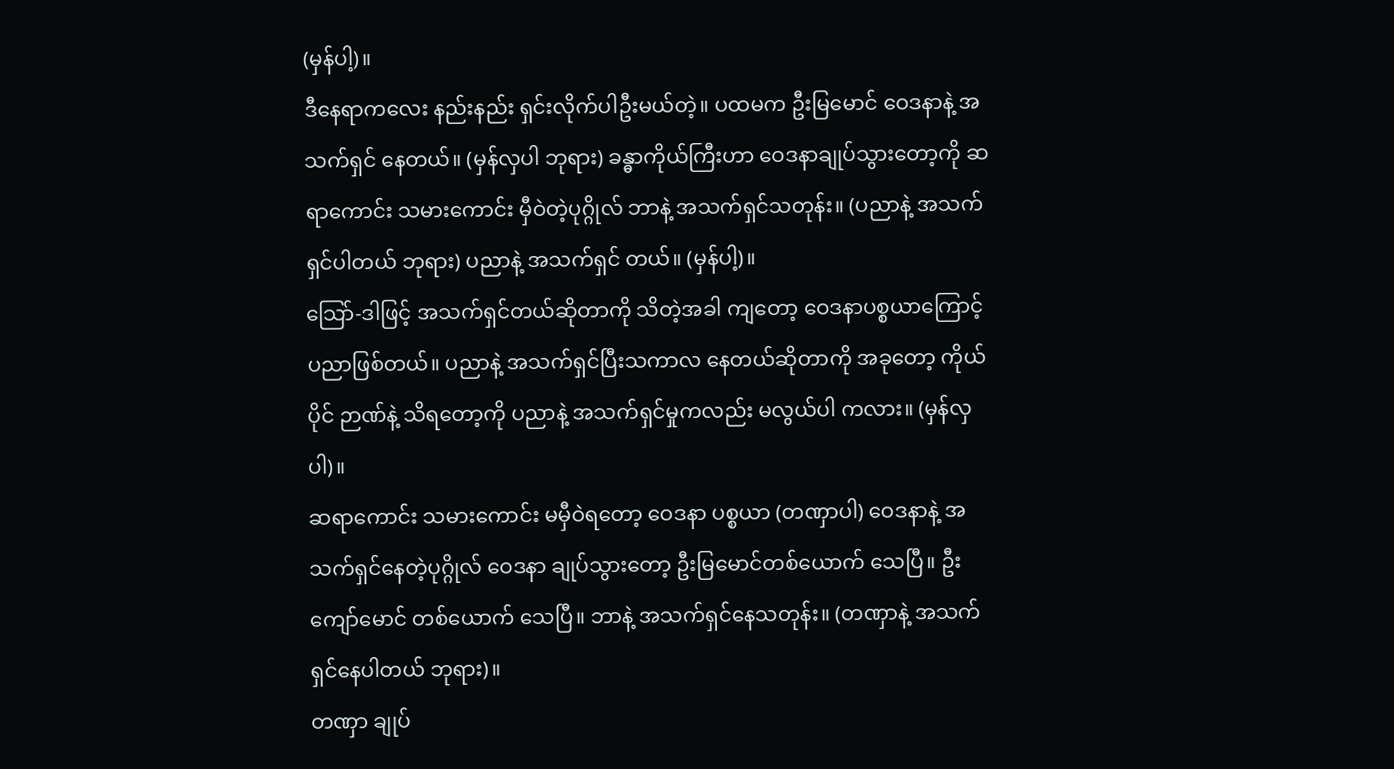(မှန်ပါ့)။
ဒီနေရာကလေး နည်းနည်း ရှင်းလိုက်ပါဦးမယ်တဲ့။ ပထမက ဦးမြမောင် ဝေဒနာနဲ့ အသက်ရှင် နေတယ်။ (မှန်လှပါ ဘုရား) ခန္ဓာကိုယ်ကြီးဟာ ဝေဒနာချုပ်သွားတော့ကို ဆရာကောင်း သမားကောင်း မှီဝဲတဲ့ပုဂ္ဂိုလ် ဘာနဲ့ အသက်ရှင်သတုန်း။ (ပညာနဲ့ အသက်ရှင်ပါတယ် ဘုရား) ပညာနဲ့ အသက်ရှင် တယ်။ (မှန်ပါ့)။
သြော်-ဒါဖြင့် အသက်ရှင်တယ်ဆိုတာကို သိတဲ့အခါ ကျတော့ ဝေဒနာပစ္စယာကြောင့် ပညာဖြစ်တယ်။ ပညာနဲ့ အသက်ရှင်ပြီးသကာလ နေတယ်ဆိုတာကို အခုတော့ ကိုယ်ပိုင် ဉာဏ်နဲ့ သိရတော့ကို ပညာနဲ့ အသက်ရှင်မှုကလည်း မလွယ်ပါ ကလား။ (မှန်လှပါ)။
ဆရာကောင်း သမားကောင်း မမှီဝဲရတော့ ဝေဒနာ ပစ္စယာ (တဏှာပါ) ဝေဒနာနဲ့ အသက်ရှင်နေတဲ့ပုဂ္ဂိုလ် ဝေဒနာ ချုပ်သွားတော့ ဦးမြမောင်တစ်ယောက် သေပြီ။ ဦးကျော်မောင် တစ်ယောက် သေပြီ။ ဘာနဲ့ အသက်ရှင်နေသတုန်း။ (တဏှာနဲ့ အသက်ရှင်နေပါတယ် ဘုရား)။
တဏှာ ချုပ်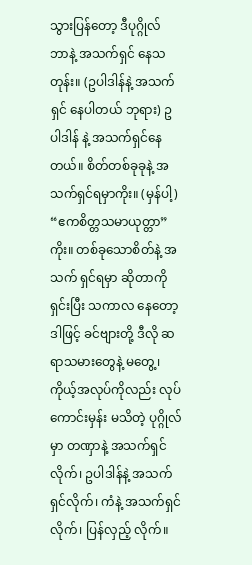သွားပြန်တော့ ဒီပုဂ္ဂိုလ် ဘာနဲ့ အသက်ရှင် နေသတုန်း။ (ဥပါဒါန်နဲ့ အသက်ရှင် နေပါတယ် ဘုရား) ဥပါဒါန် နဲ့ အသက်ရှင်နေတယ်။ စိတ်တစ်ခုခုနဲ့ အသက်ရှင်ရမှာကိုး။ (မှန်ပါ့) “ဧကစိတ္တသမာယုတ္တာ” ကိုး။ တစ်ခုသောစိတ်နဲ့ အသက် ရှင်ရမှာ ဆိုတာကို ရှင်းပြီး သကာလ နေတော့ ဒါဖြင့် ခင်ဗျားတို့ ဒီလို ဆရာသမားတွေနဲ့ မတွေ့၊ ကိုယ့်အလုပ်ကိုလည်း လုပ်ကောင်းမှန်း မသိတဲ့ ပုဂ္ဂိုလ်မှာ တဏှာနဲ့ အသက်ရှင်လိုက်၊ ဥပါဒါန်နဲ့ အသက်ရှင်လိုက်၊ ကံနဲ့ အသက်ရှင်လိုက်၊ ပြန်လှည့် လိုက်။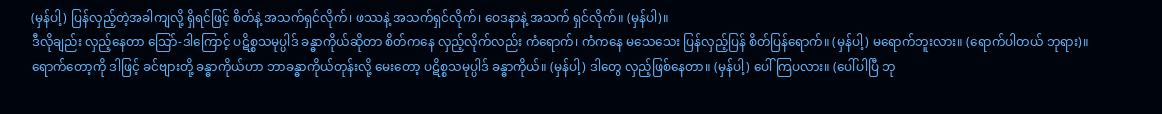(မှန်ပါ့) ပြန်လှည့်တဲ့အခါကျလို့ ရှိရင်ဖြင့် စိတ်နဲ့ အသက်ရှင်လိုက်၊ ဖဿနဲ့ အသက်ရှင်လိုက်၊ ဝေဒနာနဲ့ အသက် ရှင်လိုက်။ (မှန်ပါ)။
ဒီလိုချည်း လှည့်နေတာ သြော်-ဒါကြောင့် ပဋိစ္စသမုပ္ပါဒ် ခန္ဓာကိုယ်ဆိုတာ စိတ်ကနေ လှည့်လိုက်လည်း ကံရောက်၊ ကံကနေ မသေသေး ပြန်လှည့်ပြန် စိတ်ပြန်ရောက်။ (မှန်ပါ့) မရောက်ဘူးလား။ (ရောက်ပါတယ် ဘုရား)။
ရောက်တော့ကို ဒါဖြင့် ခင်ဗျားတို့ ခန္ဓာကိုယ်ဟာ ဘာခန္ဓာကိုယ်တုန်းလို့ မေးတော့ ပဋိစ္စသမုပ္ပါဒ် ခန္ဓာကိုယ်။ (မှန်ပါ့) ဒါတွေ လှည့်ဖြစ်နေတာ။ (မှန်ပါ့) ပေါ်ကြပလား။ (ပေါ်ပါပြီ ဘု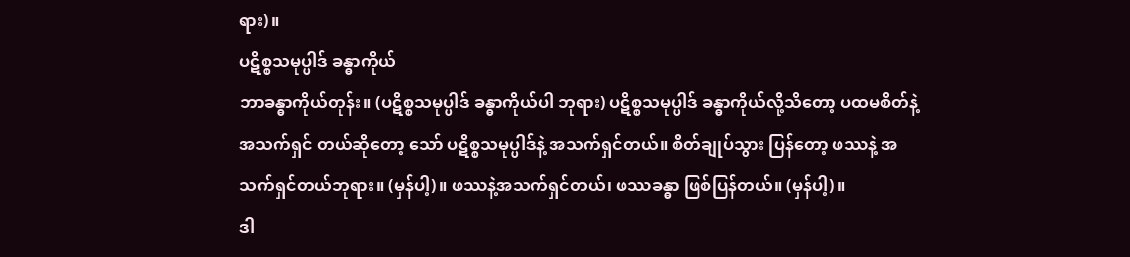ရား)။
ပဋိစ္စသမုပ္ပါဒ် ခန္ဓာကိုယ်
ဘာခန္ဓာကိုယ်တုန်း။ (ပဋိစ္စသမုပ္ပါဒ် ခန္ဓာကိုယ်ပါ ဘုရား) ပဋိစ္စသမုပ္ပါဒ် ခန္ဓာကိုယ်လို့သိတော့ ပထမစိတ်နဲ့ အသက်ရှင် တယ်ဆိုတော့ သော် ပဋိစ္စသမုပ္ပါဒ်နဲ့ အသက်ရှင်တယ်။ စိတ်ချုပ်သွား ပြန်တော့ ဖဿနဲ့ အသက်ရှင်တယ်ဘုရား။ (မှန်ပါ့)။ ဖဿနဲ့အသက်ရှင်တယ်၊ ဖဿခန္ဓာ ဖြစ်ပြန်တယ်။ (မှန်ပါ့)။
ဒါ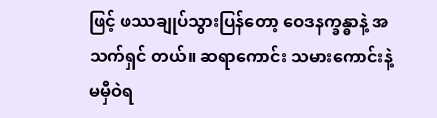ဖြင့် ဖဿချုပ်သွားပြန်တော့ ဝေဒနက္ခန္ဓာနဲ့ အသက်ရှင် တယ်။ ဆရာကောင်း သမားကောင်းနဲ့ မမှီဝဲရ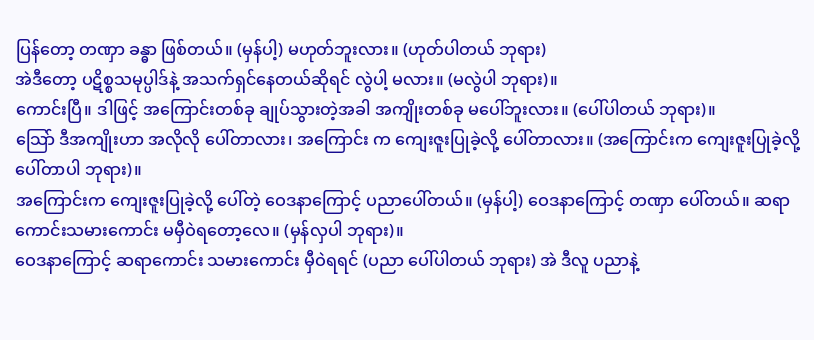ပြန်တော့ တဏှာ ခန္ဓာ ဖြစ်တယ်။ (မှန်ပါ့) မဟုတ်ဘူးလား။ (ဟုတ်ပါတယ် ဘုရား)
အဲဒီတော့ ပဋိစ္စသမုပ္ပါဒ်နဲ့ အသက်ရှင်နေတယ်ဆိုရင် လွဲပါ့ မလား။ (မလွဲပါ ဘုရား)။
ကောင်းပြီ။ ဒါဖြင့် အကြောင်းတစ်ခု ချုပ်သွားတဲ့အခါ အကျိုးတစ်ခု မပေါ်ဘူးလား။ (ပေါ်ပါတယ် ဘုရား)။
သြော် ဒီအကျိုးဟာ အလိုလို ပေါ်တာလား၊ အကြောင်း က ကျေးဇူးပြုခဲ့လို့ ပေါ်တာလား။ (အကြောင်းက ကျေးဇူးပြုခဲ့လို့ ပေါ်တာပါ ဘုရား)။
အကြောင်းက ကျေးဇူးပြုခဲ့လို့ ပေါ်တဲ့ ဝေဒနာကြောင့် ပညာပေါ်တယ်။ (မှန်ပါ့) ဝေဒနာကြောင့် တဏှာ ပေါ်တယ်။ ဆရာကောင်းသမားကောင်း မမှီဝဲရတော့လေ။ (မှန်လှပါ ဘုရား)။
ဝေဒနာကြောင့် ဆရာကောင်း သမားကောင်း မှီဝဲရရင် (ပညာ ပေါ်ပါတယ် ဘုရား) အဲ ဒီလူ ပညာနဲ့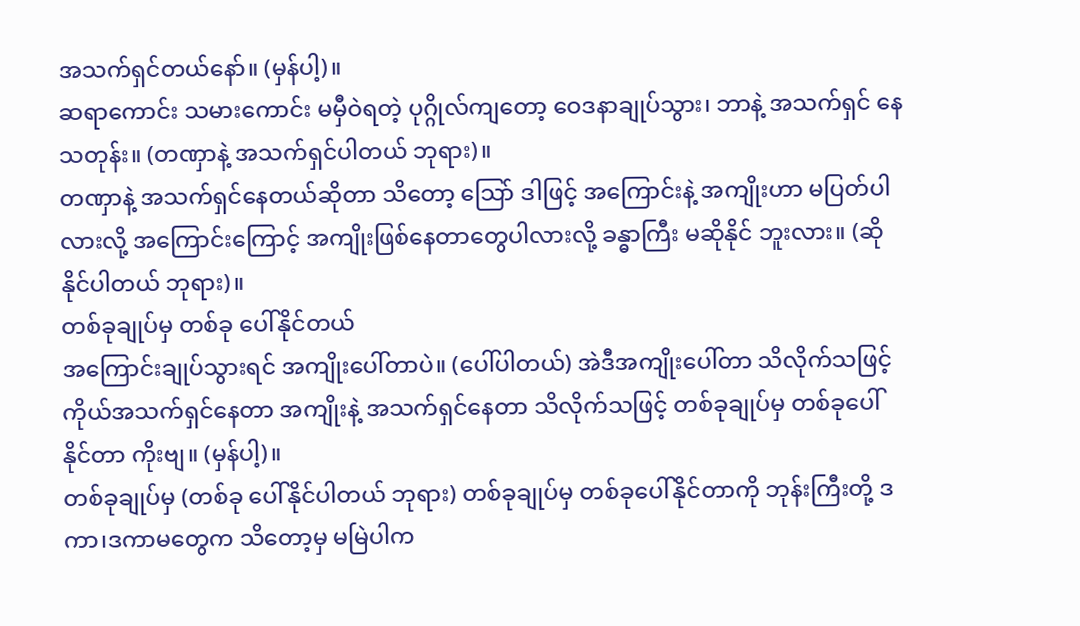အသက်ရှင်တယ်နော်။ (မှန်ပါ့)။
ဆရာကောင်း သမားကောင်း မမှီဝဲရတဲ့ ပုဂ္ဂိုလ်ကျတော့ ဝေဒနာချုပ်သွား၊ ဘာနဲ့ အသက်ရှင် နေသတုန်း။ (တဏှာနဲ့ အသက်ရှင်ပါတယ် ဘုရား)။
တဏှာနဲ့ အသက်ရှင်နေတယ်ဆိုတာ သိတော့ သြော် ဒါဖြင့် အကြောင်းနဲ့ အကျိုးဟာ မပြတ်ပါလားလို့ အကြောင်းကြောင့် အကျိုးဖြစ်နေတာတွေပါလားလို့ ခန္ဓာကြီး မဆိုနိုင် ဘူးလား။ (ဆိုနိုင်ပါတယ် ဘုရား)။
တစ်ခုချုပ်မှ တစ်ခု ပေါ်နိုင်တယ်
အကြောင်းချုပ်သွားရင် အကျိုးပေါ်တာပဲ။ (ပေါ်ပါတယ်) အဲဒီအကျိုးပေါ်တာ သိလိုက်သဖြင့် ကိုယ်အသက်ရှင်နေတာ အကျိုးနဲ့ အသက်ရှင်နေတာ သိလိုက်သဖြင့် တစ်ခုချုပ်မှ တစ်ခုပေါ်နိုင်တာ ကိုးဗျ။ (မှန်ပါ့)။
တစ်ခုချုပ်မှ (တစ်ခု ပေါ်နိုင်ပါတယ် ဘုရား) တစ်ခုချုပ်မှ တစ်ခုပေါ်နိုင်တာကို ဘုန်းကြီးတို့ ဒကာ၊ဒကာမတွေက သိတော့မှ မမြဲပါက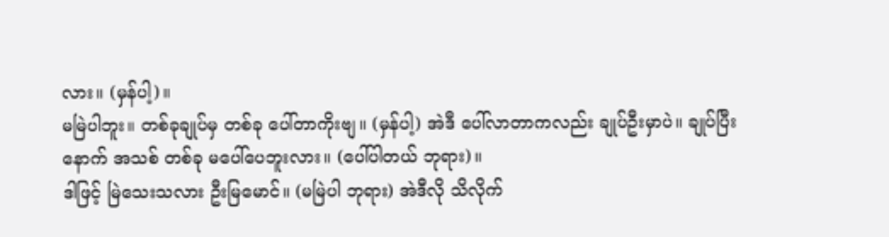လား။ (မှန်ပါ့)။
မမြဲပါဘူး။ တစ်ခုချုပ်မှ တစ်ခု ပေါ်တာကိုးဗျ။ (မှန်ပါ့) အဲဒီ ပေါ်လာတာကလည်း ချုပ်ဦးမှာပဲ။ ချုပ်ပြီးနောက် အသစ် တစ်ခု မပေါ်ပေဘူးလား။ (ပေါ်ပါတယ် ဘုရား)။
ဒါဖြင့် မြဲသေးသလား ဦးမြမောင်။ (မမြဲပါ ဘုရား) အဲဒီလို သိလိုက်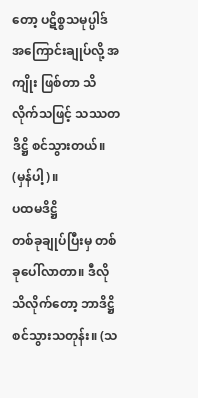တော့ ပဋိစ္စသမုပ္ပါဒ် အကြောင်းချုပ်လို့ အကျိုး ဖြစ်တာ သိလိုက်သဖြင့် သဿတဒိဋ္ဌိ စင်သွားတယ်။ (မှန်ပါ့)။
ပထမဒိဋ္ဌိ
တစ်ခုချုပ်ပြီးမှ တစ်ခုပေါ်လာတာ။ ဒီလို သိလိုက်တော့ ဘာဒိဋ္ဌိစင်သွားသတုန်း။ (သ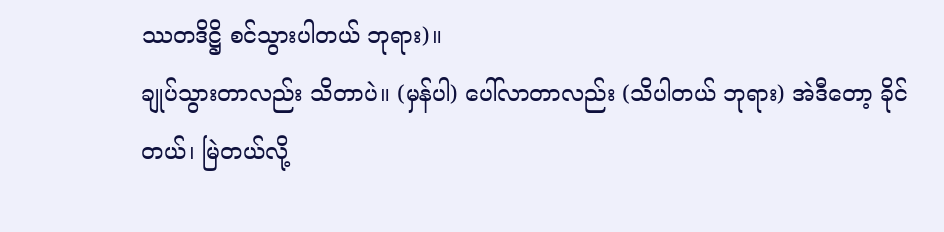ဿတဒိဋ္ဌိ စင်သွားပါတယ် ဘုရား)။
ချုပ်သွားတာလည်း သိတာပဲ။ (မှန်ပါ) ပေါ်လာတာလည်း (သိပါတယ် ဘုရား) အဲဒီတော့ ခိုင်တယ်၊ မြဲတယ်လို့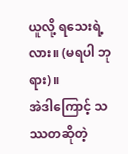ယူလို့ ရသေးရဲ့လား။ (မရပါ ဘုရား)။
အဲဒါကြောင့် သဿတဆိုတဲ့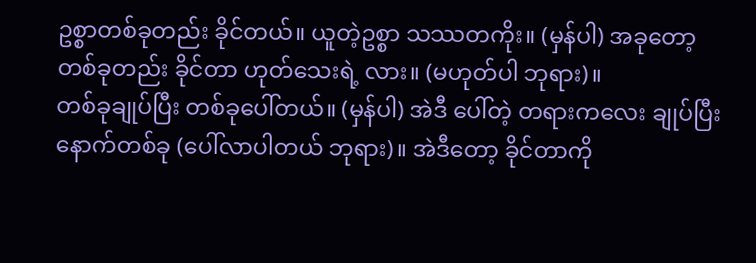ဥစ္စာတစ်ခုတည်း ခိုင်တယ်။ ယူတဲ့ဥစ္စာ သဿတကိုး။ (မှန်ပါ) အခုတော့ တစ်ခုတည်း ခိုင်တာ ဟုတ်သေးရဲ့ လား။ (မဟုတ်ပါ ဘုရား)။
တစ်ခုချုပ်ပြီး တစ်ခုပေါ်တယ်။ (မှန်ပါ) အဲဒီ ပေါ်တဲ့ တရားကလေး ချုပ်ပြီး နောက်တစ်ခု (ပေါ်လာပါတယ် ဘုရား)။ အဲဒီတော့ ခိုင်တာကို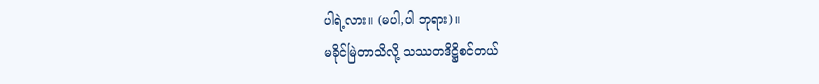ပါရဲ့လား။ (မပါ,ပါ ဘုရား)။
မခိုင်မြဲတာသိလို့ သဿတဒိဋ္ဌိစင်တယ်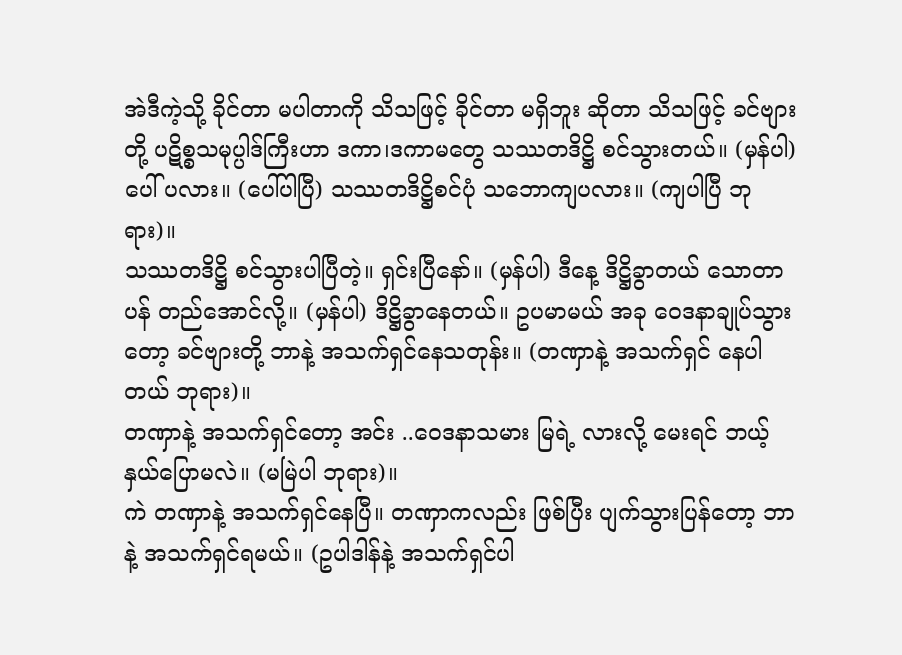အဲဒီကဲ့သို့ ခိုင်တာ မပါတာကို သိသဖြင့် ခိုင်တာ မရှိဘူး ဆိုတာ သိသဖြင့် ခင်ဗျားတို့ ပဋိစ္စသမုပ္ပါဒ်ကြီးဟာ ဒကာ၊ဒကာမတွေ သဿတဒိဋ္ဌိ စင်သွားတယ်။ (မှန်ပါ) ပေါ် ပလား။ (ပေါ်ပါပြီ) သဿတဒိဋ္ဌိစင်ပုံ သဘောကျပလား။ (ကျပါပြီ ဘုရား)။
သဿတဒိဋ္ဌိ စင်သွားပါပြီတဲ့။ ရှင်းပြီနော်။ (မှန်ပါ) ဒီနေ့ ဒိဋ္ဌိခွာတယ် သောတာပန် တည်အောင်လို့။ (မှန်ပါ) ဒိဋ္ဌိခွာနေတယ်။ ဥပမာမယ် အခု ဝေဒနာချုပ်သွားတော့ ခင်ဗျားတို့ ဘာနဲ့ အသက်ရှင်နေသတုန်း။ (တဏှာနဲ့ အသက်ရှင် နေပါတယ် ဘုရား)။
တဏှာနဲ့ အသက်ရှင်တော့ အင်း ..ဝေဒနာသမား မြရဲ့ လားလို့ မေးရင် ဘယ့်နှယ်ပြောမလဲ။ (မမြဲပါ ဘုရား)။
ကဲ တဏှာနဲ့ အသက်ရှင်နေပြီ။ တဏှာကလည်း ဖြစ်ပြီး ပျက်သွားပြန်တော့ ဘာနဲ့ အသက်ရှင်ရမယ်။ (ဥပါဒါန်နဲ့ အသက်ရှင်ပါ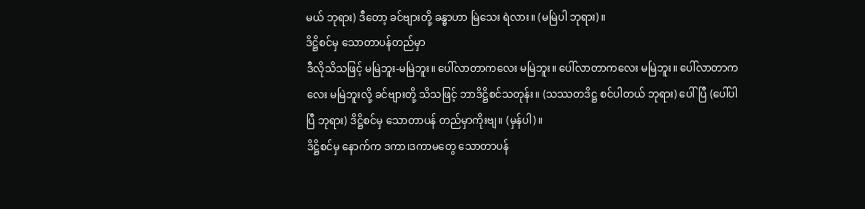မယ် ဘုရား) ဒီတော့ ခင်ဗျားတို့ ခန္ဓာဟာ မြဲသေး ရဲလား။ (မမြဲပါ ဘုရား)။
ဒိဋ္ဌိစင်မှ သောတာပန်တည်မှာ
ဒီလိုသိသဖြင့် မမြဲဘူး-မမြဲဘူး။ ပေါ်လာတာကလေး မမြဲဘူး။ ပေါ်လာတာကလေး မမြဲဘူး။ ပေါ်လာတာကလေး မမြဲဘူးလို့ ခင်ဗျားတို့ သိသဖြင့် ဘာဒိဋ္ဌိစင်သတုန်း။ (သဿတဒိဋ္ဌ စင်ပါတယ် ဘုရား) ပေါ်ပြီ (ပေါ်ပါပြီ ဘုရား) ဒိဋ္ဌိစင်မှ သောတာပန် တည်မှာကိုးဗျ။ (မှန်ပါ)။
ဒိဋ္ဌိစင်မှ နောက်က ဒကာ၊ဒကာမတွေ သောတာပန်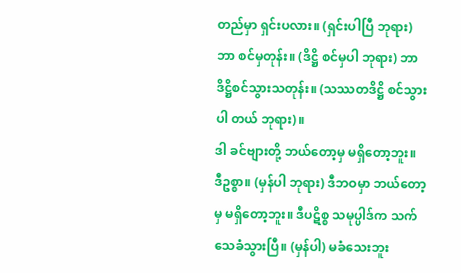တည်မှာ ရှင်းပလား။ (ရှင်းပါပြီ ဘုရား) ဘာ စင်မှတုန်း။ (ဒိဋ္ဌိ စင်မှပါ ဘုရား) ဘာဒိဋ္ဌိစင်သွားသတုန်း။ (သဿတဒိဋ္ဌိ စင်သွားပါ တယ် ဘုရား)။
ဒါ ခင်ဗျားတို့ ဘယ်တော့မှ မရှိတော့ဘူး။ ဒီဥစ္စာ။ (မှန်ပါ ဘုရား) ဒီဘဝမှာ ဘယ်တော့မှ မရှိတော့ဘူး။ ဒီပဋိစ္စ သမုပ္ပါဒ်က သက်သေခံသွားပြီ။ (မှန်ပါ) မခံသေးဘူး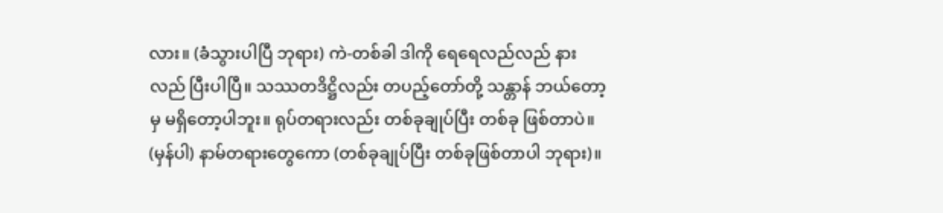လား။ (ခံသွားပါပြီ ဘုရား) ကဲ-တစ်ခါ ဒါကို ရေရေလည်လည် နားလည် ပြီးပါပြီ။ သဿတဒိဋ္ဌိလည်း တပည့်တော်တို့ သန္တာန် ဘယ်တော့မှ မရှိတော့ပါဘူး။ ရုပ်တရားလည်း တစ်ခုချုပ်ပြီး တစ်ခု ဖြစ်တာပဲ။ (မှန်ပါ) နာမ်တရားတွေကော (တစ်ခုချုပ်ပြီး တစ်ခုဖြစ်တာပါ ဘုရား)။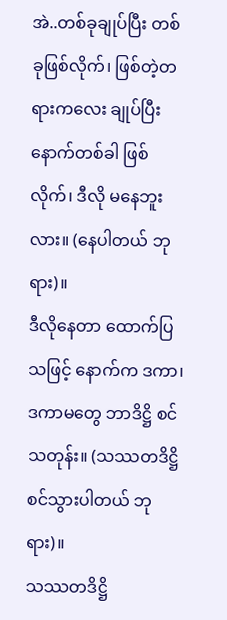အဲ..တစ်ခုချုပ်ပြီး တစ်ခုဖြစ်လိုက်၊ ဖြစ်တဲ့တရားကလေး ချုပ်ပြီး နောက်တစ်ခါ ဖြစ်လိုက်၊ ဒီလို မနေဘူးလား။ (နေပါတယ် ဘုရား)။
ဒီလိုနေတာ ထောက်ပြသဖြင့် နောက်က ဒကာ၊ဒကာမတွေ ဘာဒိဋ္ဌိ စင်သတုန်း။ (သဿတဒိဋ္ဌိ စင်သွားပါတယ် ဘုရား)။
သဿတဒိဋ္ဌိ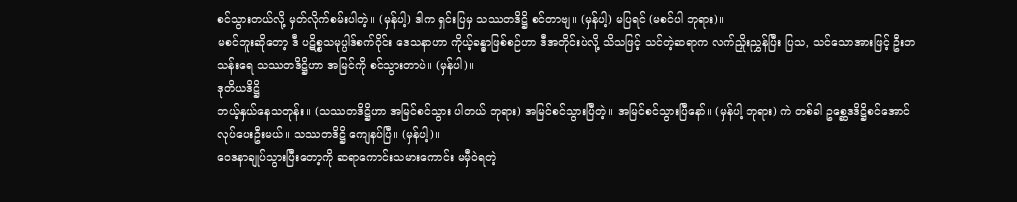စင်သွားတယ်လို့ မှတ်လိုက်စမ်းပါတဲ့။ (မှန်ပါ့) ဒါက ရှင်းပြမှ သဿတဒိဋ္ဌိ စင်တာဗျ။ (မှန်ပါ့) မပြရင် (မစင်ပါ ဘုရား)။
မစင်ဘူးဆိုတော့ ဒီ ပဋိစ္စသမုပ္ပါဒ်စက်ဝိုင်း ဒေသနာဟာ ကိုယ့်ခန္ဓာဖြစ်စဉ်ဟာ ဒီအတိုင်းပဲလို့ သိသဖြင့် သင်တဲ့ဆရာက လက်ညှိုးညွှန်ပြီး ပြသ, သင်သောအားဖြင့် ဦးဘသန်းရေ သဿတဒိဋ္ဌိဟာ အမြင်ကို စင်သွားတာပဲ။ (မှန်ပါ)။
ဒုတိယဒိဋ္ဌိ
ဘယ့်နှယ်နေသတုန်း။ (သဿတဒိဋ္ဌိဟာ အမြင်စင်သွား ပါတယ် ဘုရား) အမြင်စင်သွားပြီတဲ့။ အမြင်စင်သွားပြီနော်။ (မှန်ပါ့ ဘုရား) ကဲ တစ်ခါ ဥစ္ဆေဒဒိဋ္ဌိစင်အောင် လုပ်ပေးဦးမယ်။ သဿတဒိဋ္ဌိ ကျေနပ်ပြီ။ (မှန်ပါ့)။
ဝေဒနာချုပ်သွားပြီးတော့ကို ဆရာကောင်းသမားကောင်း မမှီဝဲရတဲ့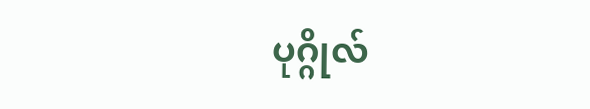ပုဂ္ဂိုလ်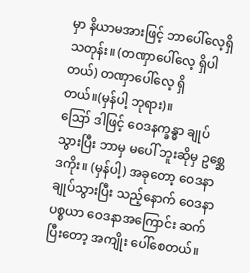မှာ နိယာမအားဖြင့် ဘာပေါ်လေ့ရှိသတုန်း။ (တဏှာပေါ်လေ့ ရှိပါတယ်) တဏှာပေါ်လေ့ ရှိတယ်။(မှန်ပါ့ ဘုရား)။
ဪ ဒါဖြင့် ဝေဒနက္ခန္ဓာ ချုပ်သွားပြီး ဘာမှ မပေါ် ဘူးဆိုမှ ဥစ္ဆေဒကိုး။ (မှန်ပါ့) အခုတော့ ဝေဒနာ ချုပ်သွားပြီး သည့်နောက် ဝေဒနာပစ္စယာ ဝေဒနာအကြောင်း ဆက်ပြီးတော့ အကျိုး ပေါ်စေတယ်။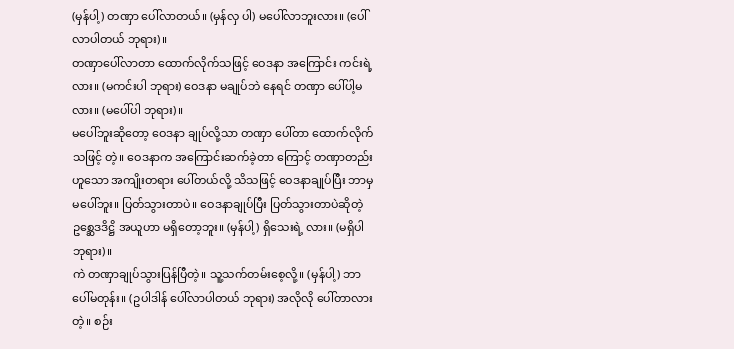(မှန်ပါ့) တဏှာ ပေါ်လာတယ်။ (မှန်လှ ပါ) မပေါ်လာဘူးလား။ (ပေါ်လာပါတယ် ဘုရား)။
တဏှာပေါ်လာတာ ထောက်လိုက်သဖြင့် ဝေဒနာ အကြောင်း ကင်းရဲ့လား။ (မကင်းပါ ဘုရား) ဝေဒနာ မချုပ်ဘဲ နေရင် တဏှာ ပေါ်ပါ့မလား။ (မပေါ်ပါ ဘုရား)။
မပေါ်ဘူးဆိုတော့ ဝေဒနာ ချုပ်လို့သာ တဏှာ ပေါ်တာ ထောက်လိုက်သဖြင့် တဲ့။ ဝေဒနာက အကြောင်းဆက်ခဲ့တာ ကြောင့် တဏှာတည်းဟူသော အကျိုးတရား ပေါ်တယ်လို့ သိသဖြင့် ဝေဒနာချုပ်ပြီး ဘာမှမပေါ်ဘူး။ ပြတ်သွားတာပဲ။ ဝေဒနာချုပ်ပြီး ပြတ်သွားတာပဲဆိုတဲ့ ဥစ္ဆေဒဒိဋ္ဌိ အယူဟာ မရှိတော့ဘူး။ (မှန်ပါ့) ရှိသေးရဲ့ လား။ (မရှိပါ ဘုရား)။
ကဲ တဏှာချုပ်သွားပြန်ပြီတဲ့။ သူ့သက်တမ်းစေ့လို့။ (မှန်ပါ့) ဘာပေါ်မတုန်း။ (ဥပါဒါန် ပေါ်လာပါတယ် ဘုရား) အလိုလို ပေါ်တာလားတဲ့။ စဉ်း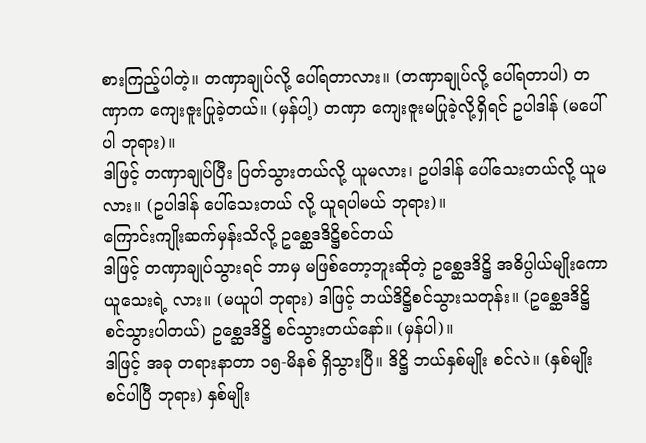စားကြည့်ပါတဲ့။ တဏှာချုပ်လို့ ပေါ်ရတာလား။ (တဏှာချုပ်လို့ ပေါ်ရတာပါ) တဏှာက ကျေးဇူးပြုခဲ့တယ်။ (မှန်ပါ့) တဏှာ ကျေးဇူးမပြုခဲ့လို့ရှိရင် ဥပါဒါန် (မပေါ်ပါ ဘုရား)။
ဒါဖြင့် တဏှာချုပ်ပြီး ပြတ်သွားတယ်လို့ ယူမလား၊ ဥပါဒါန် ပေါ်သေးတယ်လို့ ယူမလား။ (ဥပါဒါန် ပေါ်သေးတယ် လို့ ယူရပါမယ် ဘုရား)။
ကြောင်းကျိုးဆက်မှန်းသိလို့ ဥစ္ဆေဒဒိဋ္ဌိစင်တယ်
ဒါဖြင့် တဏှာချုပ်သွားရင် ဘာမှ မဖြစ်တော့ဘူးဆိုတဲ့ ဥစ္ဆေဒဒိဋ္ဌိ အဓိပ္ပါယ်မျိုးကော ယူသေးရဲ့ လား။ (မယူပါ ဘုရား) ဒါဖြင့် ဘယ်ဒိဋ္ဌိစင်သွားသတုန်း။ (ဥစ္ဆေဒဒိဋ္ဌိ စင်သွားပါတယ်) ဥစ္ဆေဒဒိဋ္ဌိ စင်သွားတယ်နော်။ (မှန်ပါ)။
ဒါဖြင့် အခု တရားနာတာ ၁၅-မိနစ် ရှိသွားပြီ။ ဒိဋ္ဌိ ဘယ်နှစ်မျိုး စင်လဲ။ (နှစ်မျိုး စင်ပါပြီ ဘုရား) နှစ်မျိုး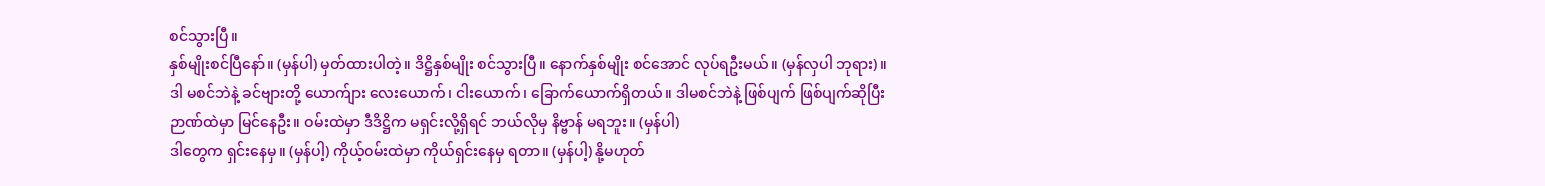စင်သွားပြီ။
နှစ်မျိုးစင်ပြီနော်။ (မှန်ပါ) မှတ်ထားပါတဲ့။ ဒိဋ္ဌိနှစ်မျိုး စင်သွားပြီ။ နောက်နှစ်မျိုး စင်အောင် လုပ်ရဦးမယ်။ (မှန်လှပါ ဘုရား)။
ဒါ မစင်ဘဲနဲ့ ခင်ဗျားတို့ ယောက်ျား လေးယောက်၊ ငါးယောက်၊ ခြောက်ယောက်ရှိတယ်။ ဒါမစင်ဘဲနဲ့ ဖြစ်ပျက် ဖြစ်ပျက်ဆိုပြီး ဉာဏ်ထဲမှာ မြင်နေဦး။ ဝမ်းထဲမှာ ဒီဒိဋ္ဌိက မရှင်းလို့ရှိရင် ဘယ်လိုမှ နိဗ္ဗာန် မရဘူး။ (မှန်ပါ)
ဒါတွေက ရှင်းနေမှ။ (မှန်ပါ့) ကိုယ့်ဝမ်းထဲမှာ ကိုယ်ရှင်းနေမှ ရတာ။ (မှန်ပါ့) နို့မဟုတ်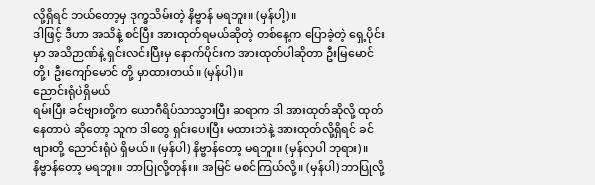လို့ရှိရင် ဘယ်တော့မှ ဒုက္ခသိမ်းတဲ့ နိဗ္ဗာန် မရဘူး။ (မှန်ပါ့)။
ဒါဖြင့် ဒီဟာ အသိနဲ့ စင်ပြီး အားထုတ်ရမယ်ဆိုတဲ့ တစ်နေ့က ပြောခဲ့တဲ့ ရှေ့ပိုင်းမှာ အသိဉာဏ်နဲ့ ရှင်းလင်းပြီးမှ နောက်ပိုင်းက အားထုတ်ပါဆိုတာ ဦးမြမောင်တို့၊ ဦးကျော်မောင် တို့ မှာထားတယ်။ (မှန်ပါ)။
ညောင်းရုံပဲရှိမယ်
ရမ်းပြီး ခင်ဗျားတို့က ယောဂီရိပ်သာသွားပြီး ဆရာက ဒါ အားထုတ်ဆိုလို့ ထုတ်နေတာပဲ ဆိုတော့ သူက ဒါတွေ ရှင်းပေးပြီး မထားဘဲနဲ့ အားထုတ်လို့ရှိရင် ခင်ဗျားတို့ ညောင်းရုံပဲ ရှိမယ်။ (မှန်ပါ) နိဗ္ဗာန်တော့ မရဘူး။ (မှန်လှပါ ဘုရား)။
နိဗ္ဗာန်တော့ မရဘူး။ ဘာပြုလို့တုန်း။ အမြင် မစင်ကြယ်လို့။ (မှန်ပါ) ဘာပြုလို့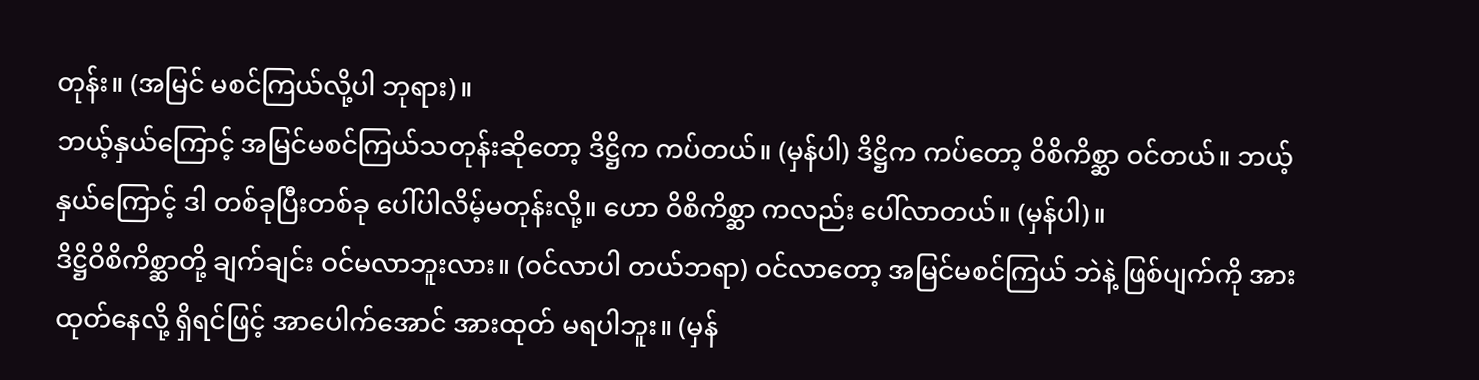တုန်း။ (အမြင် မစင်ကြယ်လို့ပါ ဘုရား)။
ဘယ့်နှယ်ကြောင့် အမြင်မစင်ကြယ်သတုန်းဆိုတော့ ဒိဋ္ဌိက ကပ်တယ်။ (မှန်ပါ) ဒိဋ္ဌိက ကပ်တော့ ဝိစိကိစ္ဆာ ဝင်တယ်။ ဘယ့်နှယ်ကြောင့် ဒါ တစ်ခုပြီးတစ်ခု ပေါ်ပါလိမ့်မတုန်းလို့။ ဟော ဝိစိကိစ္ဆာ ကလည်း ပေါ်လာတယ်။ (မှန်ပါ)။
ဒိဋ္ဌိဝိစိကိစ္ဆာတို့ ချက်ချင်း ဝင်မလာဘူးလား။ (ဝင်လာပါ တယ်ဘရာ) ဝင်လာတော့ အမြင်မစင်ကြယ် ဘဲနဲ့ ဖြစ်ပျက်ကို အားထုတ်နေလို့ ရှိရင်ဖြင့် အာပေါက်အောင် အားထုတ် မရပါဘူး။ (မှန်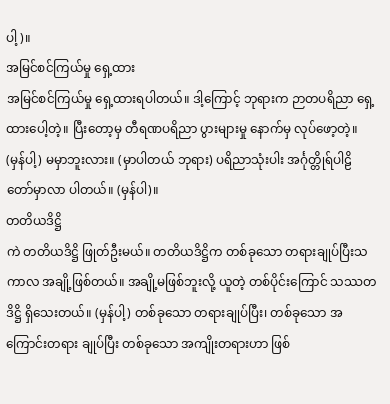ပါ့)။
အမြင်စင်ကြယ်မှု ရှေ့ထား
အမြင်စင်ကြယ်မှု ရှေ့ထားရပါတယ်။ ဒါ့ကြောင့် ဘုရားက ဉာတပရိညာ ရှေ့ထားပေါ့တဲ့။ ပြီးတော့မှ တီရဏပရိညာ ပွားများမှု နောက်မှ လုပ်ဖော့တဲ့။ (မှန်ပါ့) မမှာဘူးလား။ (မှာပါတယ် ဘုရား) ပရိညာသုံးပါး အင်္ဂုတ္တိုရ်ပါဠိတော်မှာလာ ပါတယ်။ (မှန်ပါ)။
တတိယဒိဋ္ဌိ
ကဲ တတိယဒိဋ္ဌိ ဖြုတ်ဦးမယ်။ တတိယဒိဋ္ဌိက တစ်ခုသော တရားချုပ်ပြီးသကာလ အချို့ဖြစ်တယ်။ အချို့မဖြစ်ဘူးလို့ ယူတဲ့ တစ်ပိုင်းကြောင် သဿတဒိဋ္ဌိ ရှိသေးတယ်။ (မှန်ပါ့) တစ်ခုသော တရားချုပ်ပြီး၊ တစ်ခုသော အကြောင်းတရား ချုပ်ပြီး တစ်ခုသော အကျိုးတရားဟာ ဖြစ်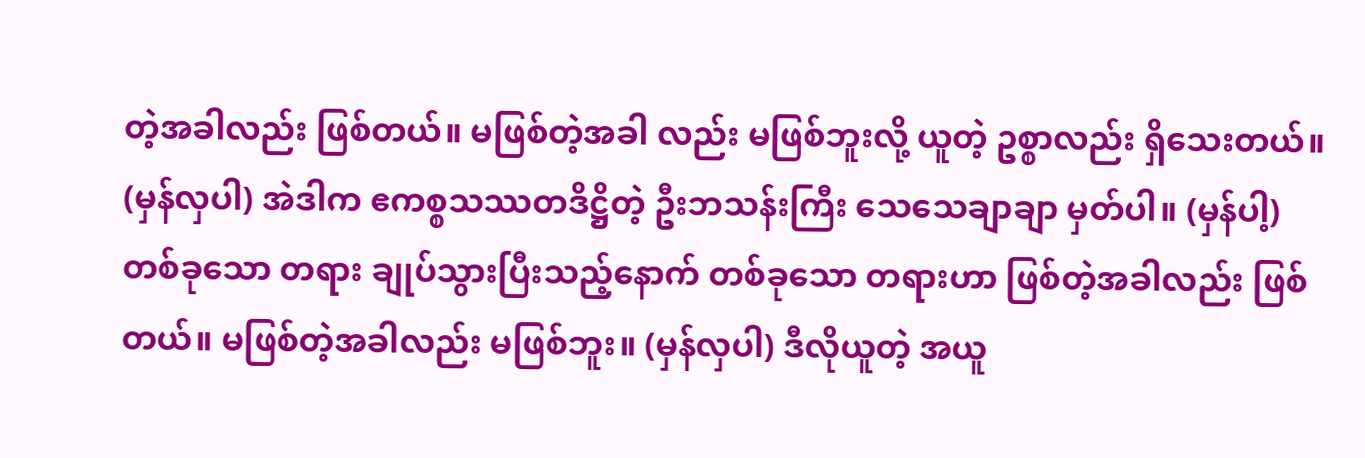တဲ့အခါလည်း ဖြစ်တယ်။ မဖြစ်တဲ့အခါ လည်း မဖြစ်ဘူးလို့ ယူတဲ့ ဥစ္စာလည်း ရှိသေးတယ်။ (မှန်လှပါ) အဲဒါက ဧကစ္စသဿတဒိဋ္ဌိတဲ့ ဦးဘသန်းကြီး သေသေချာချာ မှတ်ပါ။ (မှန်ပါ့)
တစ်ခုသော တရား ချုပ်သွားပြီးသည့်နောက် တစ်ခုသော တရားဟာ ဖြစ်တဲ့အခါလည်း ဖြစ်တယ်။ မဖြစ်တဲ့အခါလည်း မဖြစ်ဘူး။ (မှန်လှပါ) ဒီလိုယူတဲ့ အယူ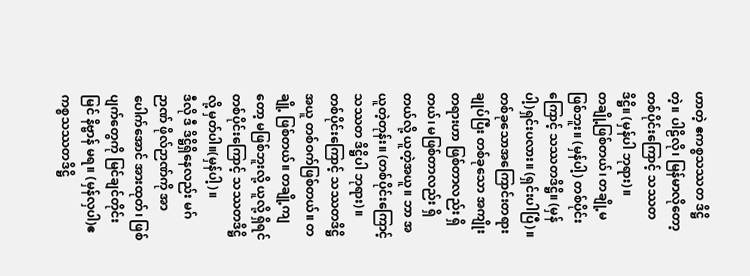ဟာတဲ့ ဧကစ္စသဿတ ဒိဋ္ဌိတဲ့။ ပါဠိလို၊ မြန်မာလိုတော့ တစ်ပိုင်းကြောင့် သဿတဒိဋ္ဌိ။ (မှန်ပါ ဘုရား)။
တချို့ဖြစ်တယ်၊ တချို့မဖြစ်ဘူး။ (မှန်ပါ့) တစ်ပိုင်း ကြောင့် သဿတဒိဋ္ဌိ။ (မှန်ပါ့)ရှင်းပလား။ (ရှင်းပါပြီ)။
တစ်ခုသောအကြောင်းတရားချုပ်ပြီး တစ်ခုသော အကျိုး တရားဟာ ဖြစ်တာလည်း ရှိတယ်၊ မဖြစ်တာလည်း ရှိတယ်လို့ ယူတဲ့အယူ။ ဘာ အယူတဲ့တုန်း။ (တစ်ပိုင်းကြောင့် သဿတ ဒိဋ္ဌိပါ ဘုရား)။
တစ်ပိုင်းကြောင့် သဿတဒိဋ္ဌိအယူ တစ်ဝက်ဖြစ်တယ်။ တချို့ ဖြစ်တယ်။ တချို့ကျတော့ မဖြစ်ဘူးလို့ ယူလို့ ရှိရင် တစ်ပိုင်းကြောင့် သဿတဒိဋ္ဌိလို့ မှတ်ပါ။(မှန်ပါ့)။
ဒီလို ဒီ ဒိဋ္ဌိရှိနေလည်း မဂ်ဉာဏ် ဖိုလ်ဉာဏ်ကို အာ ပေါက်အောင် အားထုတ်၊ ဖြစ်ပျက်တွေကို မြင်ချင်တိုင်းမြင် နိဗ္ဗာန် မရ။ (မှန်လှပါ)ဧကစ္စသဿတဒိဋ္ဌိ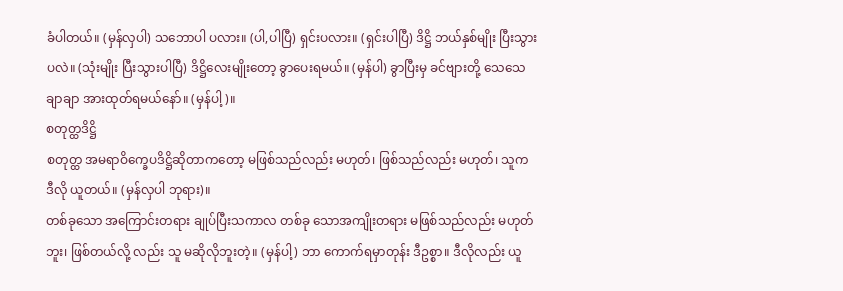ခံပါတယ်။ (မှန်လှပါ) သဘောပါ ပလား။ (ပါ,ပါပြီ) ရှင်းပလား။ (ရှင်းပါပြီ) ဒိဋ္ဌိ ဘယ်နှစ်မျိုး ပြီးသွားပလဲ။ (သုံးမျိုး ပြီးသွားပါပြီ) ဒိဋ္ဌိလေးမျိုးတော့ ခွာပေးရမယ်။ (မှန်ပါ) ခွာပြီးမှ ခင်ဗျားတို့ သေသေချာချာ အားထုတ်ရမယ်နော်။ (မှန်ပါ့)။
စတုတ္ထဒိဋ္ဌိ
စတုတ္ထ အမရာဝိက္ခေပဒိဋ္ဌိဆိုတာကတော့ မဖြစ်သည်လည်း မဟုတ်၊ ဖြစ်သည်လည်း မဟုတ်၊ သူက ဒီလို ယူတယ်။ (မှန်လှပါ ဘုရား)။
တစ်ခုသော အကြောင်းတရား ချုပ်ပြီးသကာလ တစ်ခု သောအကျိုးတရား မဖြစ်သည်လည်း မဟုတ်ဘူး၊ ဖြစ်တယ်လို့ လည်း သူ မဆိုလိုဘူးတဲ့။ (မှန်ပါ့) ဘာ ကောက်ရမှာတုန်း ဒီဥစ္စာ။ ဒီလိုလည်း ယူ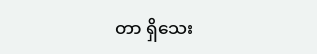တာ ရှိသေး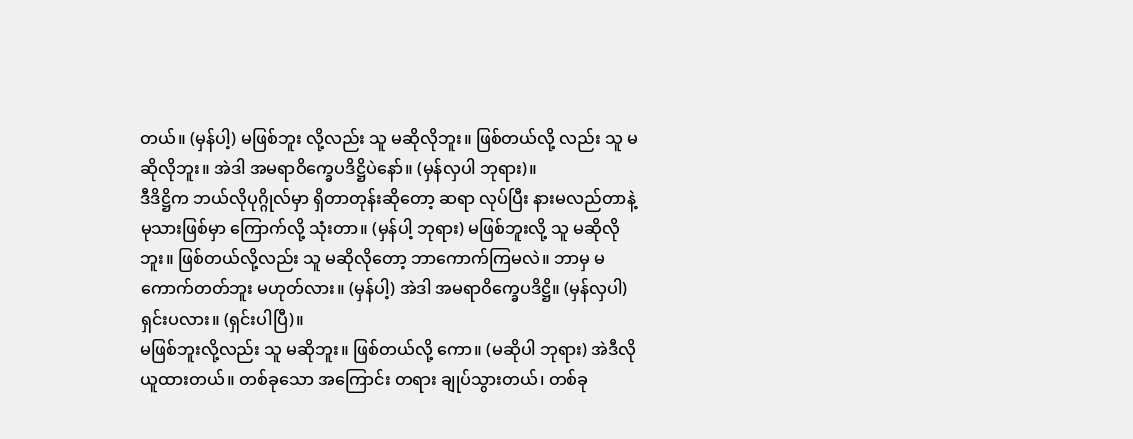တယ်။ (မှန်ပါ့) မဖြစ်ဘူး လို့လည်း သူ မဆိုလိုဘူး။ ဖြစ်တယ်လို့ လည်း သူ မဆိုလိုဘူး။ အဲဒါ အမရာဝိက္ခေပဒိဋ္ဌိပဲနော်။ (မှန်လှပါ ဘုရား)။
ဒီဒိဋ္ဌိက ဘယ်လိုပုဂ္ဂိုလ်မှာ ရှိတာတုန်းဆိုတော့ ဆရာ လုပ်ပြီး နားမလည်တာနဲ့ မုသားဖြစ်မှာ ကြောက်လို့ သုံးတာ။ (မှန်ပါ့ ဘုရား) မဖြစ်ဘူးလို့ သူ မဆိုလိုဘူး။ ဖြစ်တယ်လို့လည်း သူ မဆိုလိုတော့ ဘာကောက်ကြမလဲ။ ဘာမှ မကောက်တတ်ဘူး မဟုတ်လား။ (မှန်ပါ့) အဲဒါ အမရာဝိက္ခေပဒိဋ္ဌိ။ (မှန်လှပါ) ရှင်းပလား။ (ရှင်းပါပြီ)။
မဖြစ်ဘူးလို့လည်း သူ မဆိုဘူး။ ဖြစ်တယ်လို့ ကော။ (မဆိုပါ ဘုရား) အဲဒီလို ယူထားတယ်။ တစ်ခုသော အကြောင်း တရား ချုပ်သွားတယ်၊ တစ်ခု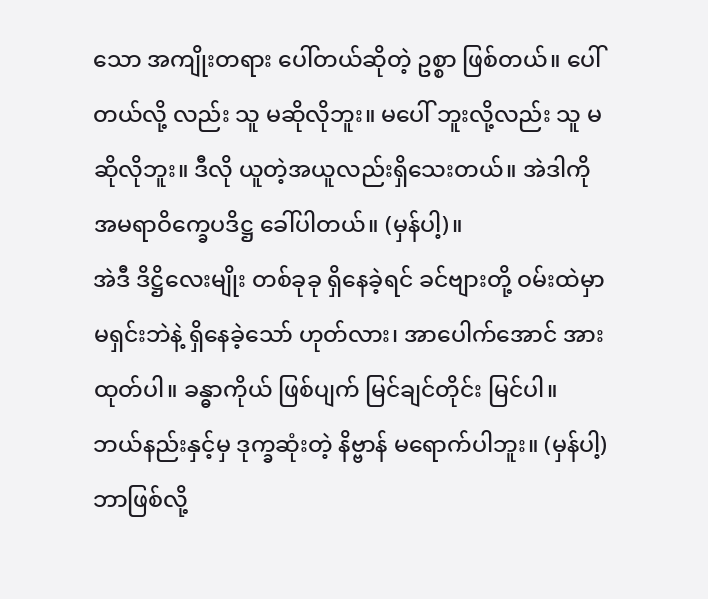သော အကျိုးတရား ပေါ်တယ်ဆိုတဲ့ ဥစ္စာ ဖြစ်တယ်။ ပေါ်တယ်လို့ လည်း သူ မဆိုလိုဘူး။ မပေါ် ဘူးလို့လည်း သူ မဆိုလိုဘူး။ ဒီလို ယူတဲ့အယူလည်းရှိသေးတယ်။ အဲဒါကို အမရာဝိက္ခေပဒိဋ္ဌ ခေါ်ပါတယ်။ (မှန်ပါ့)။
အဲဒီ ဒိဋ္ဌိလေးမျိုး တစ်ခုခု ရှိနေခဲ့ရင် ခင်ဗျားတို့ ဝမ်းထဲမှာ မရှင်းဘဲနဲ့ ရှိနေခဲ့သော် ဟုတ်လား၊ အာပေါက်အောင် အားထုတ်ပါ။ ခန္ဓာကိုယ် ဖြစ်ပျက် မြင်ချင်တိုင်း မြင်ပါ။ ဘယ်နည်းနှင့်မှ ဒုက္ခဆုံးတဲ့ နိဗ္ဗာန် မရောက်ပါဘူး။ (မှန်ပါ့) ဘာဖြစ်လို့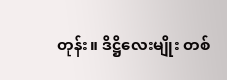တုန်း။ ဒိဋ္ဌိလေးမျိုး တစ်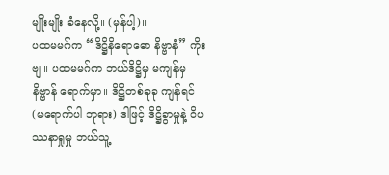မျိုးမျိုး ခံနေလို့။ (မှန်ပါ့)။
ပထမမဂ်က “ဒိဋ္ဌိနိရောဓော နိဗ္ဗာနံ” ကိုးဗျ။ ပထမမဂ်က ဘယ်ဒိဋ္ဌိမှ မကျန်မှ နိဗ္ဗာန် ရောက်မှာ။ ဒိဋ္ဌိတစ်ခုခု ကျန်ရင် (မရောက်ပါ ဘုရား) ဒါဖြင့် ဒိဋ္ဌိခွာမှုနဲ့ ဝိပဿနာရှုမှု ဘယ်သူ့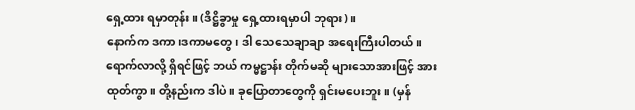ရှေ့ထား ရမှာတုန်း။ (ဒိဋ္ဌိခွာမှု ရှေ့ထားရမှာပါ ဘုရား)။
နောက်က ဒကာ၊ဒကာမတွေ၊ ဒါ သေသေချာချာ အရေးကြီးပါတယ်။ ရောက်လာလို့ ရှိရင်ဖြင့် ဘယ် ကမ္မဋ္ဌာန်း တိုက်မဆို များသောအားဖြင့် အားထုတ်ကွာ။ တို့နည်းက ဒါပဲ။ ခုပြောတာတွေကို ရှင်းမပေးဘူး။ (မှန်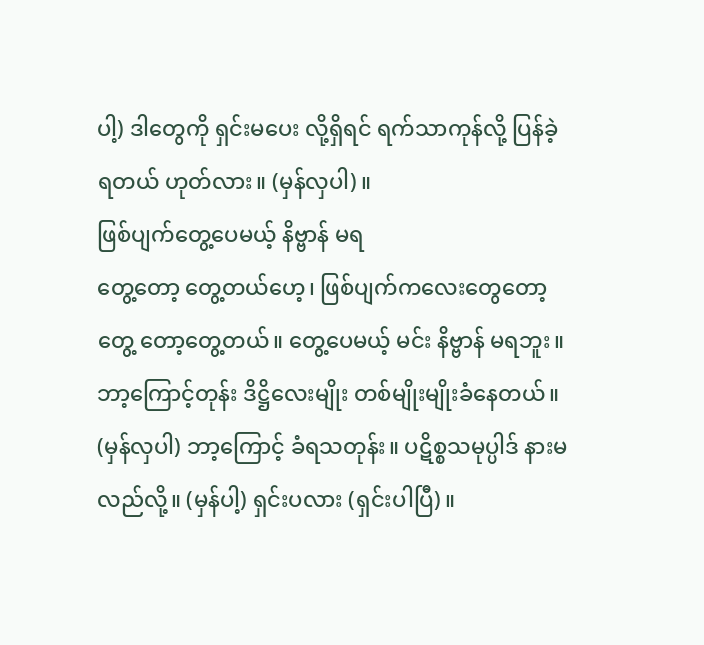ပါ့) ဒါတွေကို ရှင်းမပေး လို့ရှိရင် ရက်သာကုန်လို့ ပြန်ခဲ့ရတယ် ဟုတ်လား။ (မှန်လှပါ)။
ဖြစ်ပျက်တွေ့ပေမယ့် နိဗ္ဗာန် မရ
တွေ့တော့ တွေ့တယ်ဟေ့၊ ဖြစ်ပျက်ကလေးတွေတော့ တွေ့ တော့တွေ့တယ်။ တွေ့ပေမယ့် မင်း နိဗ္ဗာန် မရဘူး။ ဘာ့ကြောင့်တုန်း ဒိဋ္ဌိလေးမျိုး တစ်မျိုးမျိုးခံနေတယ်။ (မှန်လှပါ) ဘာ့ကြောင့် ခံရသတုန်း။ ပဋိစ္စသမုပ္ပါဒ် နားမလည်လို့။ (မှန်ပါ့) ရှင်းပလား (ရှင်းပါပြီ)။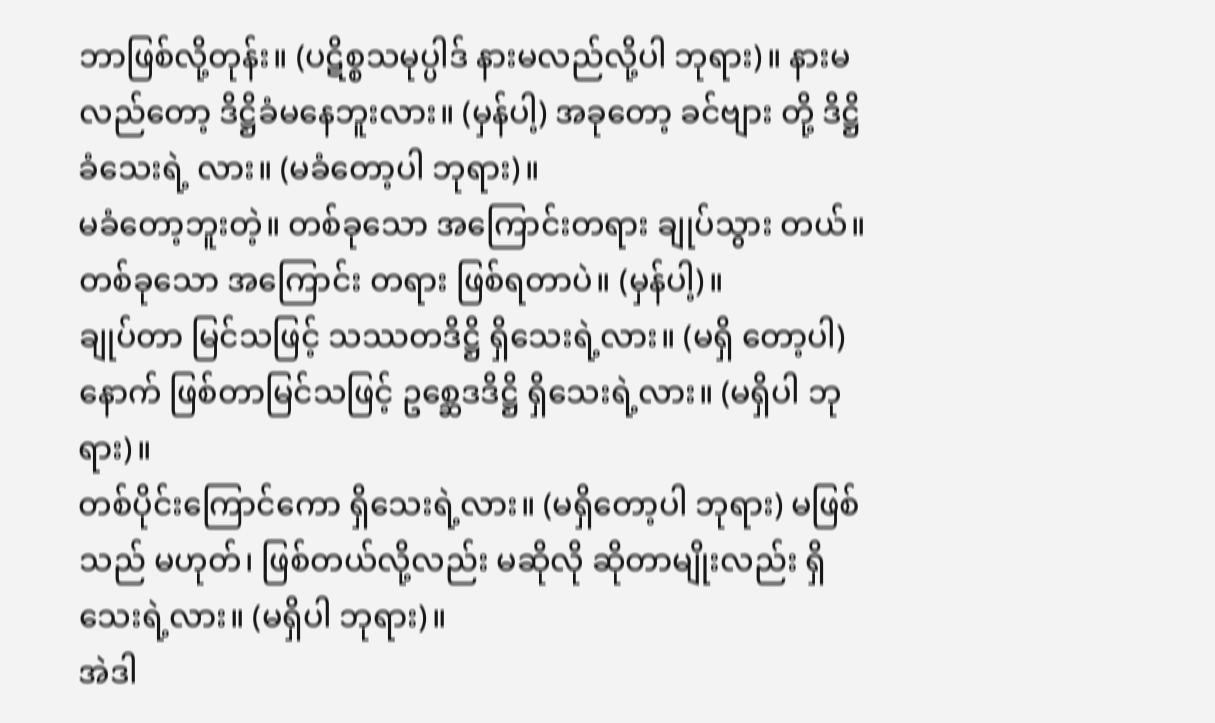ဘာဖြစ်လို့တုန်း။ (ပဋိစ္စသမုပ္ပါဒ် နားမလည်လို့ပါ ဘုရား)။ နားမလည်တော့ ဒိဋ္ဌိခံမနေဘူးလား။ (မှန်ပါ့) အခုတော့ ခင်ဗျား တို့ ဒိဋ္ဌိခံသေးရဲ့ လား။ (မခံတော့ပါ ဘုရား)။
မခံတော့ဘူးတဲ့။ တစ်ခုသော အကြောင်းတရား ချုပ်သွား တယ်။ တစ်ခုသော အကြောင်း တရား ဖြစ်ရတာပဲ။ (မှန်ပါ့)။
ချုပ်တာ မြင်သဖြင့် သဿတဒိဋ္ဌိ ရှိသေးရဲ့လား။ (မရှိ တော့ပါ) နောက် ဖြစ်တာမြင်သဖြင့် ဥစ္ဆေဒဒိဋ္ဌိ ရှိသေးရဲ့လား။ (မရှိပါ ဘုရား)။
တစ်ပိုင်းကြောင်ကော ရှိသေးရဲ့လား။ (မရှိတော့ပါ ဘုရား) မဖြစ်သည် မဟုတ်၊ ဖြစ်တယ်လို့လည်း မဆိုလို ဆိုတာမျိုးလည်း ရှိသေးရဲ့လား။ (မရှိပါ ဘုရား)။
အဲဒါ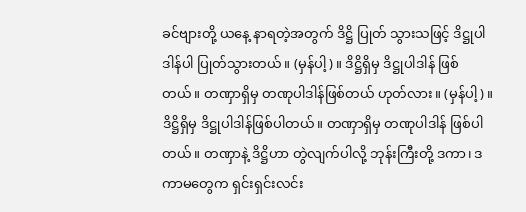ခင်ဗျားတို့ ယနေ့ နာရတဲ့အတွက် ဒိဋ္ဌိ ပြုတ် သွားသဖြင့် ဒိဋ္ဌုပါဒါန်ပါ ပြုတ်သွားတယ်။ (မှန်ပါ့)။ ဒိဋ္ဌိရှိမှ ဒိဋ္ဌုပါဒါန် ဖြစ်တယ်။ တဏှာရှိမှ တဏုပါဒါန်ဖြစ်တယ် ဟုတ်လား။ (မှန်ပါ့)။
ဒိဋ္ဌိရှိမှ ဒိဋ္ဌုပါဒါန်ဖြစ်ပါတယ်။ တဏှာရှိမှ တဏုပါဒါန် ဖြစ်ပါတယ်။ တဏှာနဲ့ ဒိဋ္ဌိဟာ တွဲလျက်ပါလို့ ဘုန်းကြီးတို့ ဒကာ၊ ဒကာမတွေက ရှင်းရှင်းလင်း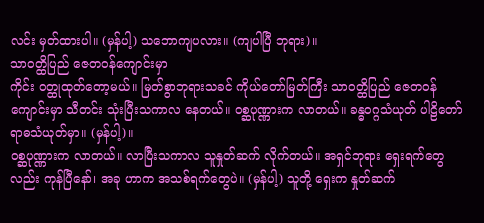လင်း မှတ်ထားပါ။ (မှန်ပါ့) သဘောကျပလား။ (ကျပါပြီ ဘုရား)။
သာဝတ္ထိပြည် ဇေတဝန်ကျောင်းမှာ
ကိုင်း ဝတ္ထုထုတ်တော့မယ်။ မြတ်စွာဘုရားသခင် ကိုယ်တော်မြတ်ကြီး သာဝတ္ထိပြည် ဇေတဝန်ကျောင်းမှာ သီတင်း သုံးပြီးသကာလ နေတယ်။ ဝစ္ဆပုဏ္ဏားက လာတယ်။ ခန္ဓဝဂ္ဂသံယုတ် ပါဠိတော် ရာဓသံယုတ်မှာ။ (မှန်ပါ့)။
ဝစ္ဆပုဏ္ဏားက လာတယ်။ လာပြီးသကာလ သူနှုတ်ဆက် လိုက်တယ်။ အရှင်ဘုရား ရှေးရက်တွေလည်း ကုန်ပြီနော်၊ အခု ဟာက အသစ်ရက်တွေပဲ။ (မှန်ပါ့) သူတို့ ရှေးက နှုတ်ဆက်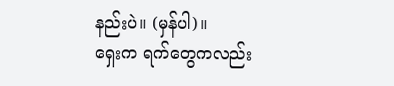နည်းပဲ။ (မှန်ပါ)။
ရှေးက ရက်တွေကလည်း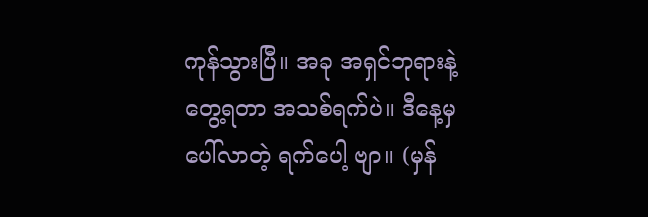ကုန်သွားပြီ။ အခု အရှင်ဘုရားနဲ့ တွေ့ရတာ အသစ်ရက်ပဲ။ ဒီနေ့မှ ပေါ်လာတဲ့ ရက်ပေါ့ ဗျာ။ (မှန်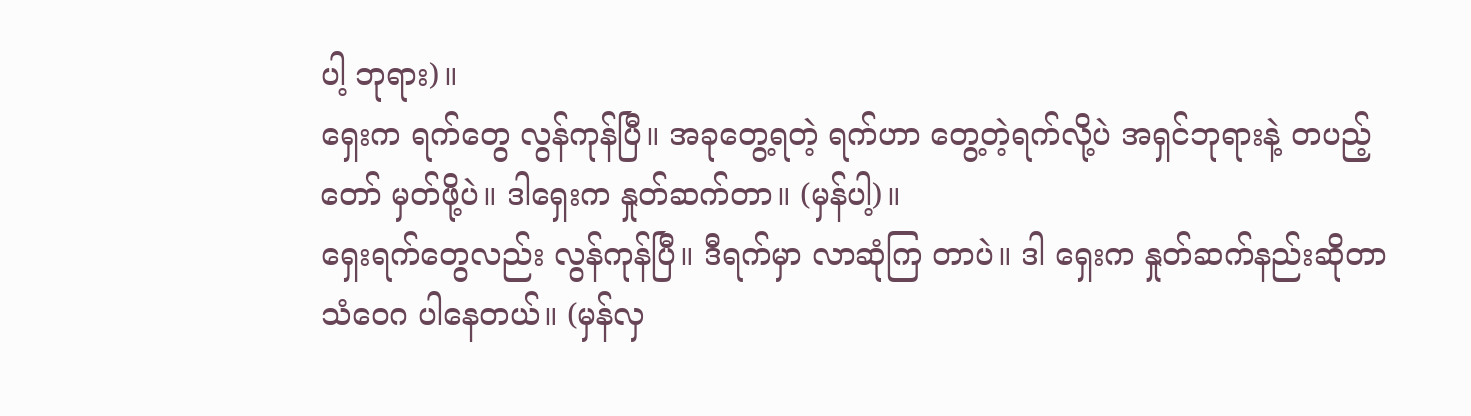ပါ့ ဘုရား)။
ရှေးက ရက်တွေ လွန်ကုန်ပြီ။ အခုတွေ့ရတဲ့ ရက်ဟာ တွေ့တဲ့ရက်လို့ပဲ အရှင်ဘုရားနဲ့ တပည့်တော် မှတ်ဖို့ပဲ။ ဒါရှေးက နှုတ်ဆက်တာ။ (မှန်ပါ့)။
ရှေးရက်တွေလည်း လွန်ကုန်ပြီ။ ဒီရက်မှာ လာဆုံကြ တာပဲ။ ဒါ ရှေးက နှုတ်ဆက်နည်းဆိုတာ သံဝေဂ ပါနေတယ်။ (မှန်လှ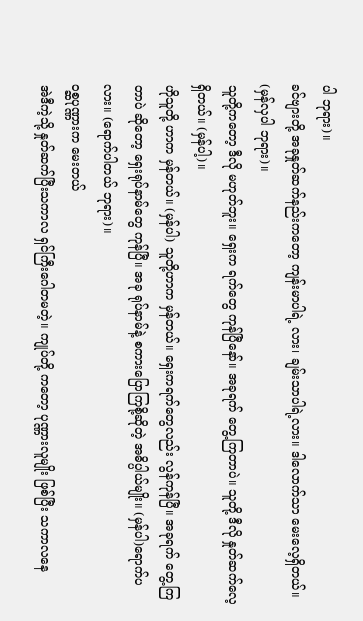ပါ ဘုရား)။
ခင်ဗျားတို့ အခုနှုတ်ဆက်နည်းကတော့ ကျန်းမာပါရဲ့ လား၊ ချမ်းသာပါရဲ့လား။ ဒါလောက်သာ မေးလေ့ရှိတယ်။ (မှန်လှပါ ဘုရား)။
သူတို့ကတော့ ဒီလို မဟုတ်ဘူး။ ရှေးက ရက်တွေ ကုန်ပြီနော်။ အခုရက် တွေ့ကြတာပဲ။ သူတို့ ဒီလို နှုတ်ဆက်လေ့ ရှိတယ်။ (မှန်ပါ့)။
ဟိုသူတို့ ဟာက မှန်တယ်။ (မှန်ပါ) သူတို့ဟာက မှန်တယ်။ ရှေးကရက်တွေလည်း လွန်ကုန်ပြီ။ အခုရက် တွေ့ကြ တာပဲ ဆိုတော့ ရှေးရုပ်နာမ်တွေ ကုန်ပြီ။ အခု ရုပ်နာမ်နဲ့ စကားပြောကြစို့ဆိုတဲ့ အဓိပ္ပါယ်မျိုး။ (မှန်ပါ)ရောက်ပလား။ (ရောက်ပါတယ် ဘုရား)။
ဝစ္ဆပုဏ္ဏားက မေးတယ်
အဲဒီကဲ့သို့ နှုတ်ဆက်ပြီးသကာလ ရှင်ကြီးဂေါတမတဲ့။ ကျုပ်တို့ ကတော့ ပုဏ္ဏားလူမျိုး ဖြစ်ပြီး သကာလနေ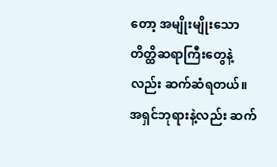တော့ အမျိုးမျိုးသော တိတ္ထိဆရာကြီးတွေနဲ့ လည်း ဆက်ဆံရတယ်။ အရှင်ဘုရားနဲ့လည်း ဆက်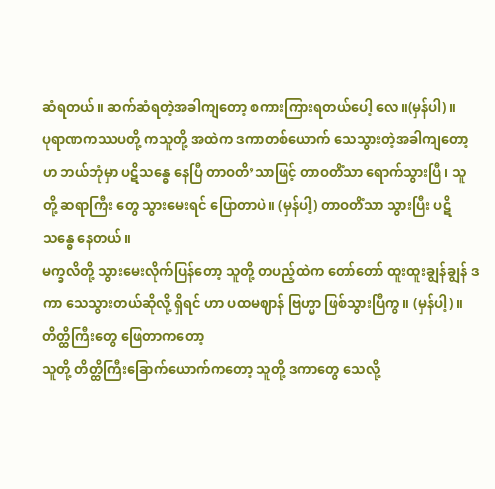ဆံရတယ်။ ဆက်ဆံရတဲ့အခါကျတော့ စကားကြားရတယ်ပေါ့ လေ။(မှန်ပါ)။
ပုရာဏကဿပတို့ ကသူတို့ အထဲက ဒကာတစ်ယောက် သေသွားတဲ့အခါကျတော့ ဟ ဘယ်ဘုံမှာ ပဋိသန္ဓေ နေပြီ တာဝတိ’သာဖြင့် တာဝတိံသာ ရောက်သွားပြီ၊ သူတို့ ဆရာကြီး တွေ သွားမေးရင် ပြောတာပဲ။ (မှန်ပါ့) တာဝတိံသာ သွားပြီး ပဋိသန္ဓေ နေတယ်။
မက္ခလိတို့ သွားမေးလိုက်ပြန်တော့ သူတို့ တပည့်ထဲက တော်တော် ထူးထူးချွန်ချွန် ဒကာ သေသွားတယ်ဆိုလို့ ရှိရင် ဟာ ပထမဈာန် ဗြဟ္မာ ဖြစ်သွားပြီကွ။ (မှန်ပါ့)။
တိတ္ထိကြီးတွေ ဖြေတာကတော့
သူတို့ တိတ္ထိကြီးခြောက်ယောက်ကတော့ သူတို့ ဒကာတွေ သေလို့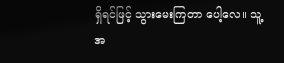ရှိရင်ဖြင့် သွားမေးကြတာ ပေါ့လေ။ သူ့အ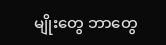မျိုးတွေ ဘာတွေ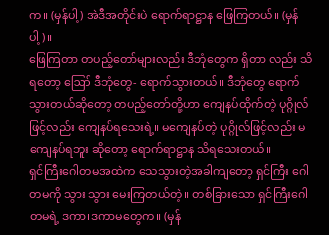က။ (မှန်ပါ့) အဲဒီအတိုင်းပဲ ရောက်ရာဋ္ဌာန ဖြေကြတယ်။ (မှန်ပါ့)။
ဖြေကြတာ တပည့်တော်များလည်း ဒီဘုံတွေက ရှိတာ လည်း သိရတော့ ဪ ဒီဘုံတွေ- ရောက်သွားတယ်။ ဒီဘုံတွေ ရောက်သွားတယ်ဆိုတော့ တပည့်တော်တို့ဟာ ကျေနပ်ထိုက်တဲ့ ပုဂ္ဂိုလ်ဖြင့်လည်း ကျေနပ်ရသေးရဲ့။ မကျေနပ်တဲ့ ပုဂ္ဂိုလ်ဖြင့်လည်း မကျေနပ်ရဘူး ဆိုတော့ ရောက်ရာဋ္ဌာန သိရသေးတယ်။
ရှင်ကြီးဂေါတမအထဲက သေသွားတဲ့အခါကျတော့ ရှင်ကြီး ဂေါတမကို သွား သွား မေးကြတယ်တဲ့။ တစ်ခြားသော ရှင်ကြီးဂေါတမရဲ့ ဒကာ၊ဒကာမတွေက။ (မှန်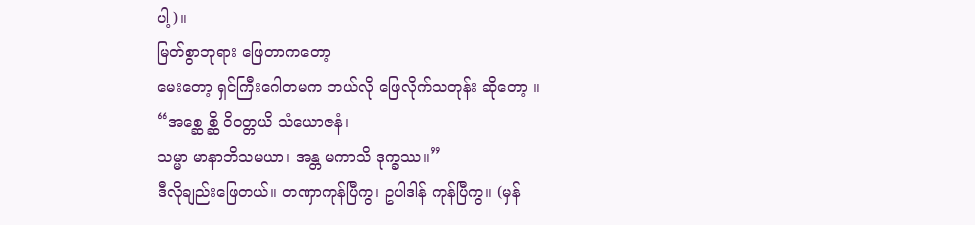ပါ့)။
မြတ်စွာဘုရား ဖြေတာကတော့
မေးတော့ ရှင်ကြီးဂေါတမက ဘယ်လို ဖြေလိုက်သတုန်း ဆိုတော့ ။
“အစ္ဆေ စ္ဆိ ဝိဝတ္တယိ သံယောဇနံ၊
သမ္မာ မာနာဘိသမယာ၊ အန္တ မကာသိ ဒုက္ခဿ။”
ဒီလိုချည်းဖြေတယ်။ တဏှာကုန်ပြီကွ၊ ဥပါဒါန် ကုန်ပြီကွ။ (မှန်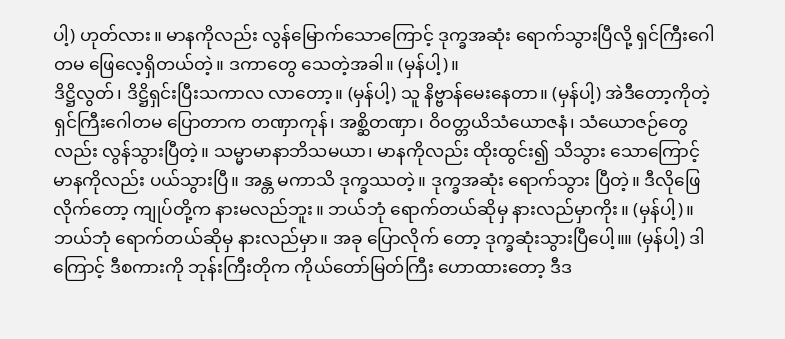ပါ့) ဟုတ်လား။ မာနကိုလည်း လွန်မြောက်သောကြောင့် ဒုက္ခအဆုံး ရောက်သွားပြီလို့ ရှင်ကြီးဂေါတမ ဖြေလေ့ရှိတယ်တဲ့။ ဒကာတွေ သေတဲ့အခါ။ (မှန်ပါ့)။
ဒိဋ္ဌိလွတ်၊ ဒိဋ္ဌိရှင်းပြီးသကာလ လာတော့။ (မှန်ပါ့) သူ နိဗ္ဗာန်မေးနေတာ။ (မှန်ပါ့) အဲဒီတော့ကိုတဲ့ ရှင်ကြီးဂေါတမ ပြောတာက တဏှာကုန်၊ အစ္ဆိတဏှာ၊ ဝိဝတ္တယိသံယောဇနံ၊ သံယောဇဉ်တွေလည်း လွန်သွားပြီတဲ့။ သမ္မာမာနာဘိသမယာ၊ မာနကိုလည်း ထိုးထွင်း၍ သိသွား သောကြောင့် မာနကိုလည်း ပယ်သွားပြီ။ အန္တ မကာသိ ဒုက္ခဿတဲ့။ ဒုက္ခအဆုံး ရောက်သွား ပြီတဲ့။ ဒီလိုဖြေလိုက်တော့ ကျုပ်တို့က နားမလည်ဘူး။ ဘယ်ဘုံ ရောက်တယ်ဆိုမှ နားလည်မှာကိုး။ (မှန်ပါ့)။
ဘယ်ဘုံ ရောက်တယ်ဆိုမှ နားလည်မှာ။ အခု ပြောလိုက် တော့ ဒုက္ခဆုံးသွားပြီပေါ့။။ (မှန်ပါ့) ဒါကြောင့် ဒီစကားကို ဘုန်းကြီးတိုက ကိုယ်တော်မြတ်ကြီး ဟောထားတော့ ဒီဒ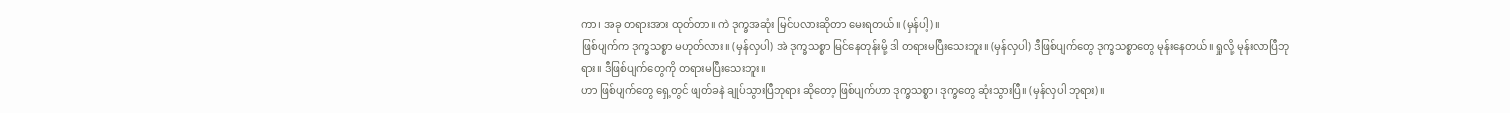ကာ၊ အခု တရားအား ထုတ်တာ။ ကဲ ဒုက္ခအဆုံး မြင်ပလားဆိုတာ မေးရတယ်။ (မှန်ပါ့)။
ဖြစ်ပျက်က ဒုက္ခသစ္စာ မဟုတ်လား။ (မှန်လှပါ) အဲ ဒုက္ခသစ္စာ မြင်နေတုန်းမို့ ဒါ တရားမပြီးသေးဘူး။ (မှန်လှပါ) ဒီဖြစ်ပျက်တွေ ဒုက္ခသစ္စာတွေ မုန်းနေတယ်။ ရှုလို့ မုန်းလာပြီဘုရား။ ဒီဖြစ်ပျက်တွေကို တရားမပြီးသေးဘူး။
ဟာ ဖြစ်ပျက်တွေ ရှေ့တွင် ဖျတ်ခနဲ ချုပ်သွားပြီဘုရား ဆိုတော့ ဖြစ်ပျက်ဟာ ဒုက္ခသစ္စာ၊ ဒုက္ခတွေ ဆုံးသွားပြီ။ (မှန်လှပါ ဘုရား)။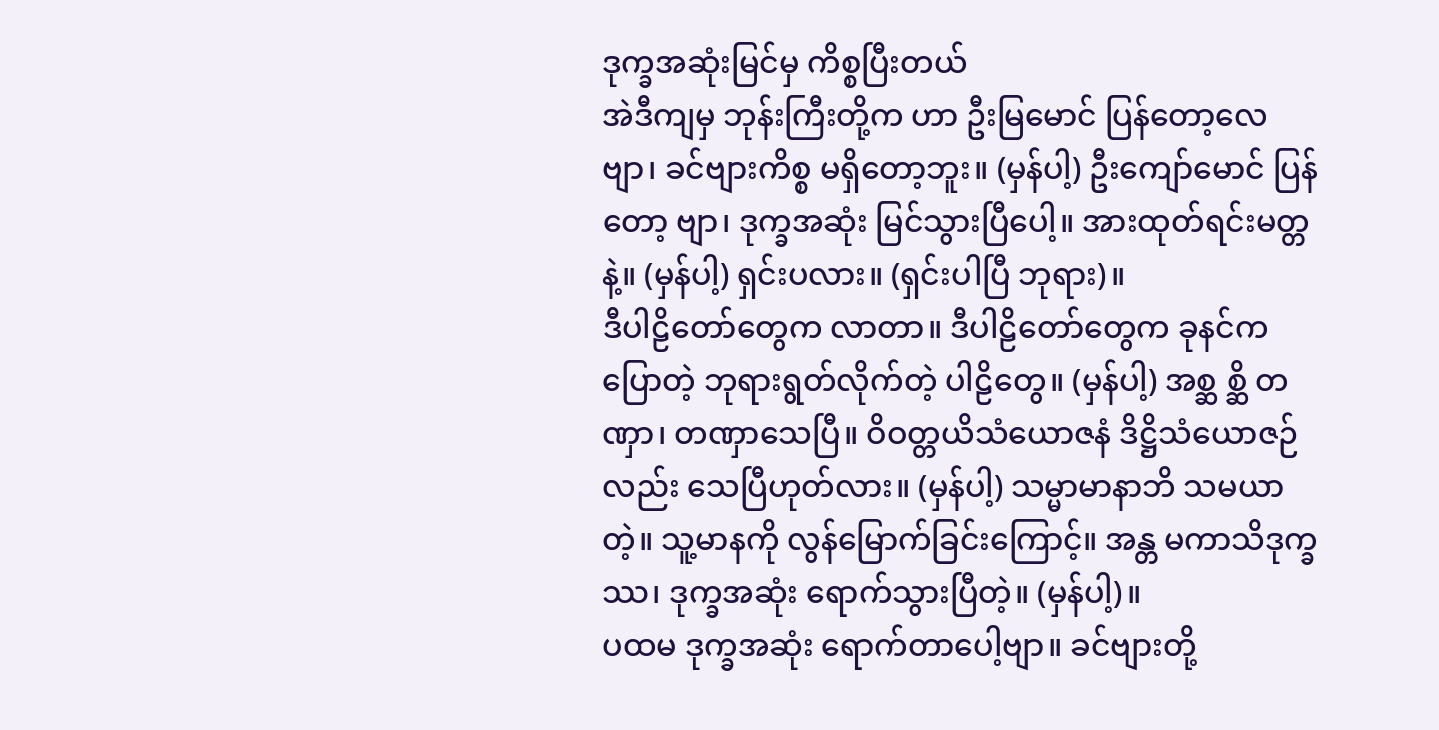ဒုက္ခအဆုံးမြင်မှ ကိစ္စပြီးတယ်
အဲဒီကျမှ ဘုန်းကြီးတို့က ဟာ ဦးမြမောင် ပြန်တော့လေ ဗျာ၊ ခင်ဗျားကိစ္စ မရှိတော့ဘူး။ (မှန်ပါ့) ဦးကျော်မောင် ပြန်တော့ ဗျာ၊ ဒုက္ခအဆုံး မြင်သွားပြီပေါ့။ အားထုတ်ရင်းမတ္တနဲ့။ (မှန်ပါ့) ရှင်းပလား။ (ရှင်းပါပြီ ဘုရား)။
ဒီပါဠိတော်တွေက လာတာ။ ဒီပါဠိတော်တွေက ခုနင်က ပြောတဲ့ ဘုရားရွတ်လိုက်တဲ့ ပါဠိတွေ။ (မှန်ပါ့) အစ္ဆ စ္ဆိ တဏှာ၊ တဏှာသေပြီ။ ဝိဝတ္တယိသံယောဇနံ ဒိဋ္ဌိသံယောဇဉ်လည်း သေပြီဟုတ်လား။ (မှန်ပါ့) သမ္မာမာနာဘိ သမယာတဲ့။ သူ့မာနကို လွန်မြောက်ခြင်းကြောင့်။ အန္တ မကာသိဒုက္ခဿ၊ ဒုက္ခအဆုံး ရောက်သွားပြီတဲ့။ (မှန်ပါ့)။
ပထမ ဒုက္ခအဆုံး ရောက်တာပေါ့ဗျာ။ ခင်ဗျားတို့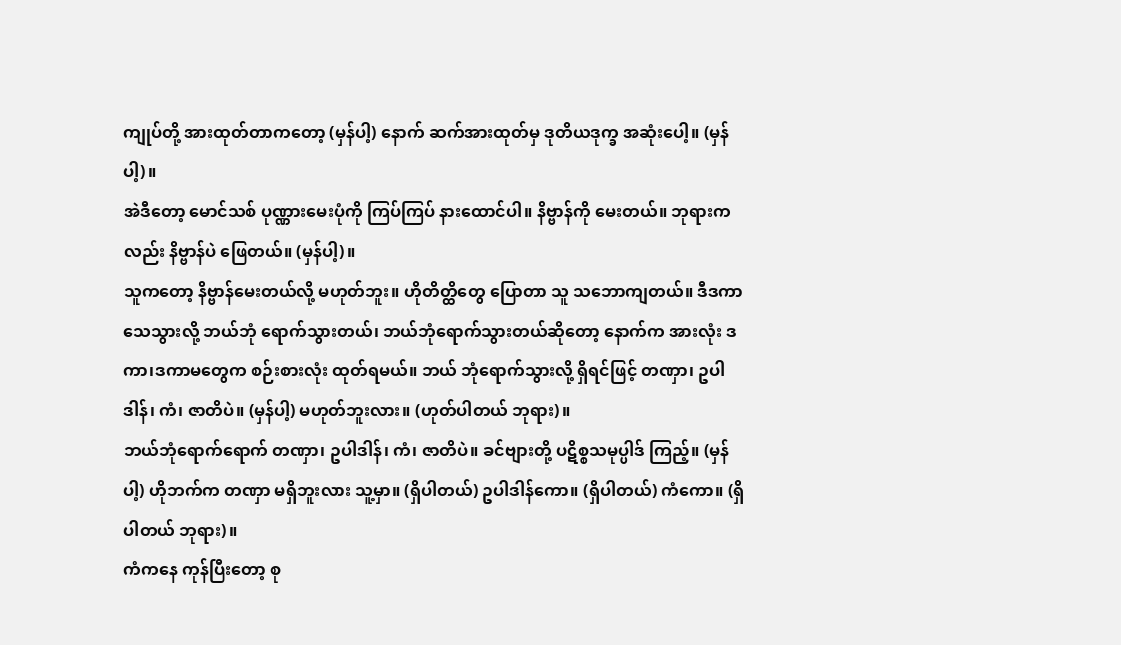ကျုပ်တို့ အားထုတ်တာကတော့ (မှန်ပါ့) နောက် ဆက်အားထုတ်မှ ဒုတိယဒုက္ခ အဆုံးပေါ့။ (မှန်ပါ့)။
အဲဒီတော့ မောင်သစ် ပုဏ္ဏားမေးပုံကို ကြပ်ကြပ် နားထောင်ပါ။ နိဗ္ဗာန်ကို မေးတယ်။ ဘုရားကလည်း နိဗ္ဗာန်ပဲ ဖြေတယ်။ (မှန်ပါ့)။
သူကတော့ နိဗ္ဗာန်မေးတယ်လို့ မဟုတ်ဘူး။ ဟိုတိတ္ထိတွေ ပြောတာ သူ သဘောကျတယ်။ ဒီဒကာသေသွားလို့ ဘယ်ဘုံ ရောက်သွားတယ်၊ ဘယ်ဘုံရောက်သွားတယ်ဆိုတော့ နောက်က အားလုံး ဒကာ၊ဒကာမတွေက စဉ်းစားလုံး ထုတ်ရမယ်။ ဘယ် ဘုံရောက်သွားလို့ ရှိရင်ဖြင့် တဏှာ၊ ဥပါဒါန်၊ ကံ၊ ဇာတိပဲ။ (မှန်ပါ့) မဟုတ်ဘူးလား။ (ဟုတ်ပါတယ် ဘုရား)။
ဘယ်ဘုံရောက်ရောက် တဏှာ၊ ဥပါဒါန်၊ ကံ၊ ဇာတိပဲ။ ခင်ဗျားတို့ ပဋိစ္စသမုပ္ပါဒ် ကြည့်။ (မှန်ပါ့) ဟိုဘက်က တဏှာ မရှိဘူးလား သူ့မှာ။ (ရှိပါတယ်) ဥပါဒါန်ကော။ (ရှိပါတယ်) ကံကော။ (ရှိပါတယ် ဘုရား)။
ကံကနေ ကုန်ပြီးတော့ စု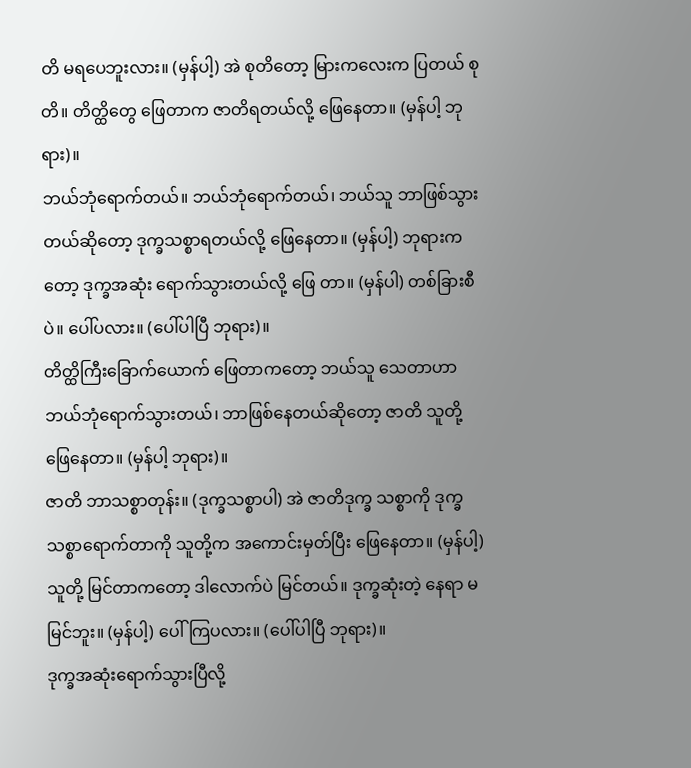တိ မရပေဘူးလား။ (မှန်ပါ့) အဲ စုတိတော့ မြားကလေးက ပြတယ် စုတိ။ တိတ္ထိတွေ ဖြေတာက ဇာတိရတယ်လို့ ဖြေနေတာ။ (မှန်ပါ့ ဘုရား)။
ဘယ်ဘုံရောက်တယ်။ ဘယ်ဘုံရောက်တယ်၊ ဘယ်သူ ဘာဖြစ်သွားတယ်ဆိုတော့ ဒုက္ခသစ္စာရတယ်လို့ ဖြေနေတာ။ (မှန်ပါ့) ဘုရားကတော့ ဒုက္ခအဆုံး ရောက်သွားတယ်လို့ ဖြေ တာ။ (မှန်ပါ) တစ်ခြားစီပဲ။ ပေါ်ပလား။ (ပေါ်ပါပြီ ဘုရား)။
တိတ္ထိကြီးခြောက်ယောက် ဖြေတာကတော့ ဘယ်သူ သေတာဟာ ဘယ်ဘုံရောက်သွားတယ်၊ ဘာဖြစ်နေတယ်ဆိုတော့ ဇာတိ သူတို့ ဖြေနေတာ။ (မှန်ပါ့ ဘုရား)။
ဇာတိ ဘာသစ္စာတုန်း။ (ဒုက္ခသစ္စာပါ) အဲ ဇာတိဒုက္ခ သစ္စာကို ဒုက္ခသစ္စာရောက်တာကို သူတို့က အကောင်းမှတ်ပြီး ဖြေနေတာ။ (မှန်ပါ့) သူတို့ မြင်တာကတော့ ဒါလောက်ပဲ မြင်တယ်။ ဒုက္ခဆုံးတဲ့ နေရာ မမြင်ဘူး။ (မှန်ပါ့) ပေါ်ကြပလား။ (ပေါ်ပါပြီ ဘုရား)။
ဒုက္ခအဆုံးရောက်သွားပြီလို့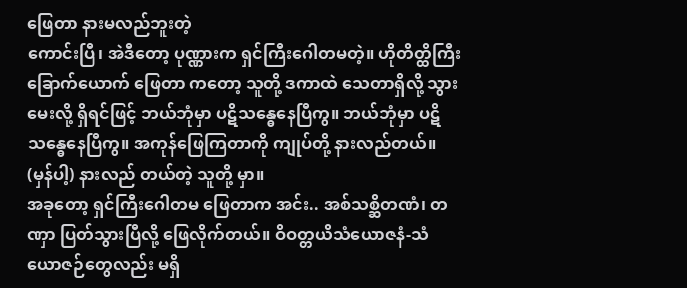ဖြေတာ နားမလည်ဘူးတဲ့
ကောင်းပြီ၊ အဲဒီတော့ ပုဏ္ဏားက ရှင်ကြီးဂေါတမတဲ့။ ဟိုတိတ္ထိကြီးခြောက်ယောက် ဖြေတာ ကတော့ သူတို့ ဒကာထဲ သေတာရှိလို့ သွားမေးလို့ ရှိရင်ဖြင့် ဘယ်ဘုံမှာ ပဋိသန္ဓေနေပြီကွ။ ဘယ်ဘုံမှာ ပဋိသန္ဓေနေပြီကွ။ အကုန်ဖြေကြတာကို ကျုပ်တို့ နားလည်တယ်။ (မှန်ပါ့) နားလည် တယ်တဲ့ သူတို့ မှာ။
အခုတော့ ရှင်ကြီးဂေါတမ ဖြေတာက အင်း.. အစ်သစ္ဆိတဏံ၊ တဏှာ ပြတ်သွားပြီလို့ ဖြေလိုက်တယ်။ ဝိဝတ္တယိသံယောဇနံ-သံယောဇဉ်တွေလည်း မရှိ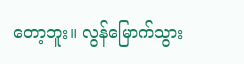တော့ဘူး။ လွန်မြောက်သွား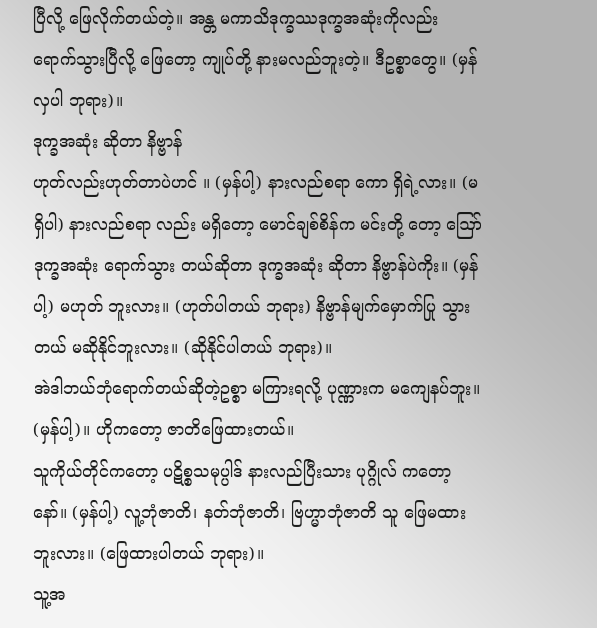ပြီလို့ ဖြေလိုက်တယ်တဲ့။ အန္တ မကာသိဒုက္ခဿဒုက္ခအဆုံးကိုလည်း ရောက်သွားပြီလို့ ဖြေတော့ ကျုပ်တို့ နားမလည်ဘူးတဲ့။ ဒီဥစ္စာတွေ။ (မှန်လှပါ ဘုရား)။
ဒုက္ခအဆုံး ဆိုတာ နိဗ္ဗာန်
ဟုတ်လည်းဟုတ်တာပဲဟင် ။ (မှန်ပါ့) နားလည်စရာ ကော ရှိရဲ့လား။ (မရှိပါ) နားလည်စရာ လည်း မရှိတော့ မောင်ချစ်စိန်က မင်းတို့ တော့ ဪ ဒုက္ခအဆုံး ရောက်သွား တယ်ဆိုတာ ဒုက္ခအဆုံး ဆိုတာ နိဗ္ဗာန်ပဲကိုး။ (မှန်ပါ့) မဟုတ် ဘူးလား။ (ဟုတ်ပါတယ် ဘုရား) နိဗ္ဗာန်မျက်မှောက်ပြု သွားတယ် မဆိုနိုင်ဘူးလား။ (ဆိုနိုင်ပါတယ် ဘုရား)။
အဲဒါဘယ်ဘုံရောက်တယ်ဆိုတဲ့ဥစ္စာ မကြားရလို့ ပုဏ္ဏားက မကျေနပ်ဘူး။ (မှန်ပါ့)။ ဟိုကတော့ ဇာတိဖြေထားတယ်။
သူကိုယ်တိုင်ကတော့ ပဋိစ္စသမုပ္ပါဒ် နားလည်ပြီးသား ပုဂ္ဂိုလ် ကတော့နော်။ (မှန်ပါ့) လူ့ဘုံဇာတိ၊ နတ်ဘုံဇာတိ၊ ဗြဟ္မာဘုံဇာတိ သူ ဖြေမထားဘူးလား။ (ဖြေထားပါတယ် ဘုရား)။
သူ့အ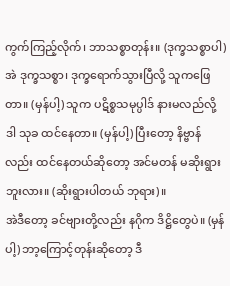ကွက်ကြည့်လိုက်၊ ဘာသစ္စာတုန်း။ (ဒုက္ခသစ္စာပါ) အဲ ဒုက္ခသစ္စာ၊ ဒုက္ခရောက်သွားပြီလို့ သူကဖြေတာ။ (မှန်ပါ့) သူက ပဋိစ္စသမုပ္ပါဒ် နားမလည်လို့ ဒါ သုခ ထင်နေတာ။ (မှန်ပါ့) ပြီးတော့ နိဗ္ဗာန်လည်း ထင်နေတယ်ဆိုတော့ အင်မတန် မဆိုးရွားဘူးလား။ (ဆိုးရွားပါတယ် ဘုရား)။
အဲဒီတော့ ခင်ဗျားတို့လည်း နဂိုက ဒိဋ္ဌိတွေပဲ။ (မှန်ပါ့) ဘာ့ကြောင့်တုန်းဆိုတော့ ဒီ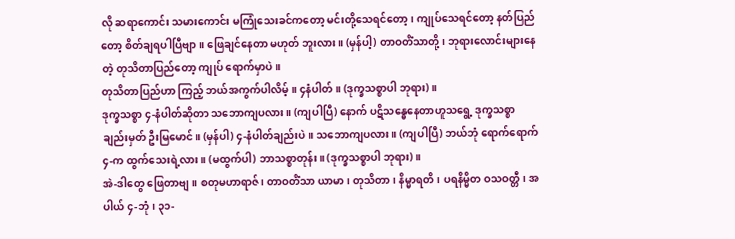လို ဆရာကောင်း သမားကောင်း မကြုံသေးခင်ကတော့ မင်းတို့သေရင်တော့၊ ကျုပ်သေရင်တော့ နတ်ပြည်တော့ စိတ်ချရပါပြီဗျာ။ ဖြေချင်နေတာ မဟုတ် ဘူးလား။ (မှန်ပါ့) တာဝတိံသာတို့၊ ဘုရားလောင်းများနေတဲ့ တုသိတာပြည်တော့ ကျုပ် ရောက်မှာပဲ။
တုသိတာပြည်ဟာ ကြည့် ဘယ်အကွက်ပါလိမ့်။ ၄နံပါတ်။ (ဒုက္ခသစ္စာပါ ဘုရား)။
ဒုက္ခသစ္စာ ၄-နံပါတ်ဆိုတာ သဘောကျပလား။ (ကျပါပြီ) နောက် ပဋိသန္ဓေနေတာဟူသရွေ့ ဒုက္ခသစ္စာချည်းမှတ် ဦးမြမောင်။ (မှန်ပါ) ၄-နံပါတ်ချည်းပဲ။ သဘောကျပလား။ (ကျပါပြီ) ဘယ်ဘုံ ရောက်ရောက် ၄-က ထွက်သေးရဲ့လား။ (မထွက်ပါ) ဘာသစ္စာတုန်း။ (ဒုက္ခသစ္စာပါ ဘုရား)။
အဲ-ဒါတွေ ဖြေတာဗျ။ စတုမဟာရာဇ်၊ တာဝတိံသာ ယာမာ၊ တုသိတာ၊ နိမ္မာရတိ၊ ပရနိမ္မိတ ဝသဝတ္တီ၊ အပါယ် ၄-ဘုံ၊ ၃၁-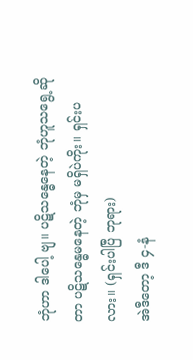ဘုံဟာ ဒါပေါ့ ဗျ။ ပဋိသန္ဓေနေတဲ့ ဘုံဟူသရွေ့ဆိုတာ ပဋိသန္ဓေမနေတဲ့ ဘုံမှ မရှိပဲကိုး။ ရှင်းပလား။ (ရှင်းပါပြီ ဘုရား)
အဲဒီတော့ ဒီ ၄-နံ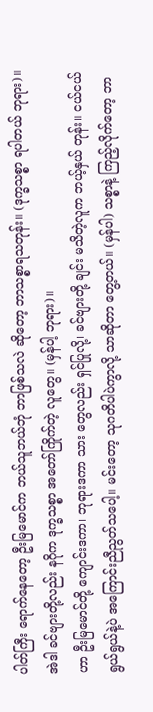ပါတ်ကြီး ရောက်နေတော့ ဦးမြမောင်က ဘယ်သူဘယ်ဘုံ ဘာဖြစ်သလဲ ဆိုတော့ ဘာသစ္စာရသတုန်း။ (ဒုက္ခသစ္စာ ရပါတယ် ဘုရား)။
အဲဒါ ခင်ဗျားတို့လည်း နဂိုက ဒုက္ခသစ္စာ အတော်ကြိုက်တဲ့ လူတွေ။ (မှန်ပါ့ ဘုရား)။
ဟာ ဦးမြမောင်တို့ ကျောင်းဒကာ၊ ဘုရားဒကာ သား တွေလည်း ရှင်ပြုလို့၊ ခင်ဗျားတို့ ချင်း မသိတဲ့လူက ဘယ့်နှယ် တုန်း။ ငယ်ငယ်ရွယ်ရွယ်နဲ့ပဲ အကြောင်းညီညွတ်သပေါ့။ မင်းတော့ သုဂတိပါပဲကွာလို့ သာဆိုတာ တွေ့တယ်။ (မှန်ပါ) သစ္စာနဲ့ ကြည့်လိုက်တော့ ဘာ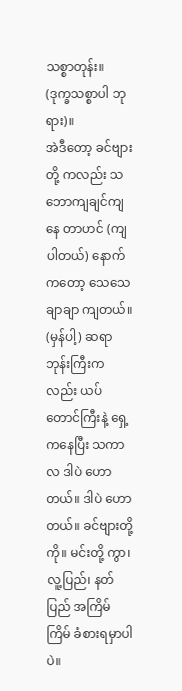သစ္စာတုန်း။ (ဒုက္ခသစ္စာပါ ဘုရား)။
အဲဒီတော့ ခင်ဗျားတို့ ကလည်း သဘောကျချင်ကျနေ တာဟင် (ကျပါတယ်) နောက်ကတော့ သေသေချာချာ ကျတယ်။ (မှန်ပါ့) ဆရာဘုန်းကြီးကလည်း ယပ်တောင်ကြီးနဲ့ ရှေ့ကနေပြီး သကာလ ဒါပဲ ဟောတယ်။ ဒါပဲ ဟောတယ်။ ခင်ဗျားတို့ကို။ မင်းတို့ ကွာ၊ လူ့ပြည်၊ နတ်ပြည် အကြိမ်ကြိမ် ခံစားရမှာပါပဲ။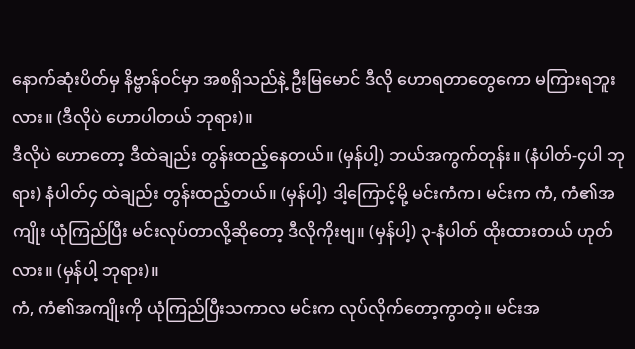နောက်ဆုံးပိတ်မှ နိဗ္ဗာန်ဝင်မှာ အစရှိသည်နဲ့ ဦးမြမောင် ဒီလို ဟောရတာတွေကော မကြားရဘူးလား။ (ဒီလိုပဲ ဟောပါတယ် ဘုရား)။
ဒီလိုပဲ ဟောတော့ ဒီထဲချည်း တွန်းထည့်နေတယ်။ (မှန်ပါ့) ဘယ်အကွက်တုန်း။ (နံပါတ်-၄ပါ ဘုရား) နံပါတ်၄ ထဲချည်း တွန်းထည့်တယ်။ (မှန်ပါ့) ဒါ့ကြောင့်မို့ မင်းကံက၊ မင်းက ကံ, ကံ၏အကျိုး ယုံကြည်ပြီး မင်းလုပ်တာလို့ဆိုတော့ ဒီလိုကိုးဗျ။ (မှန်ပါ့) ၃-နံပါတ် ထိုးထားတယ် ဟုတ်လား။ (မှန်ပါ့ ဘုရား)။
ကံ, ကံ၏အကျိုးကို ယုံကြည်ပြီးသကာလ မင်းက လုပ်လိုက်တော့ကွာတဲ့။ မင်းအ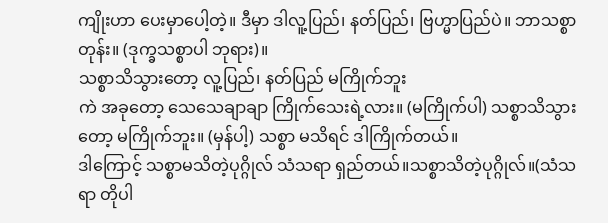ကျိုးဟာ ပေးမှာပေါ့တဲ့။ ဒီမှာ ဒါလူ့ပြည်၊ နတ်ပြည်၊ ဗြဟ္မာပြည်ပဲ။ ဘာသစ္စာတုန်း။ (ဒုက္ခသစ္စာပါ ဘုရား)။
သစ္စာသိသွားတော့ လူ့ပြည်၊ နတ်ပြည် မကြိုက်ဘူး
ကဲ အခုတော့ သေသေချာချာ ကြိုက်သေးရဲ့လား။ (မကြိုက်ပါ) သစ္စာသိသွားတော့ မကြိုက်ဘူး။ (မှန်ပါ့) သစ္စာ မသိရင် ဒါကြိုက်တယ်။
ဒါကြောင့် သစ္စာမသိတဲ့ပုဂ္ဂိုလ် သံသရာ ရှည်တယ်။သစ္စာသိတဲ့ပုဂ္ဂိုလ်။(သံသရာ တိုပါ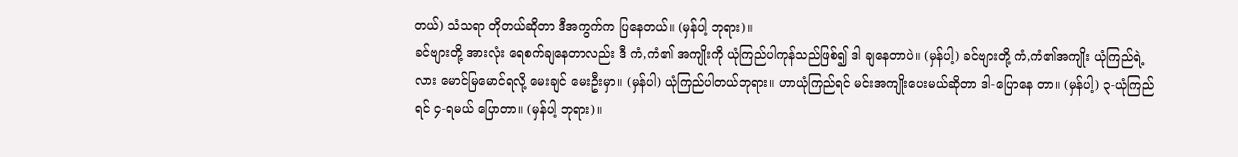တယ်) သံသရာ တိုတယ်ဆိုတာ ဒီအကွက်က ပြနေတယ်။ (မှန်ပါ့ ဘုရား)။
ခင်ဗျားတို့ အားလုံး ရေစက်ချနေတာလည်း ဒီ ကံ,ကံ၏ အကျိုးကို ယုံကြည်ပါကုန်သည်ဖြစ်၍ ဒါ ချနေတာပဲ။ (မှန်ပါ့) ခင်ဗျားတို့ ကံ,ကံ၏အကျိုး ယုံကြည်ရဲ့လား မောင်မြမောင်ရလို့ မေးချင် မေးဦးမှာ။ (မှန်ပါ) ယုံကြည်ပါတယ်ဘုရား။ ဟာယုံကြည်ရင် မင်းအကျိုးပေးမယ်ဆိုတာ ဒါ-ပြောနေ တာ။ (မှန်ပါ့) ၃-ယုံကြည်ရင် ၄-ရမယ် ပြောတာ။ (မှန်ပါ့ ဘုရား)။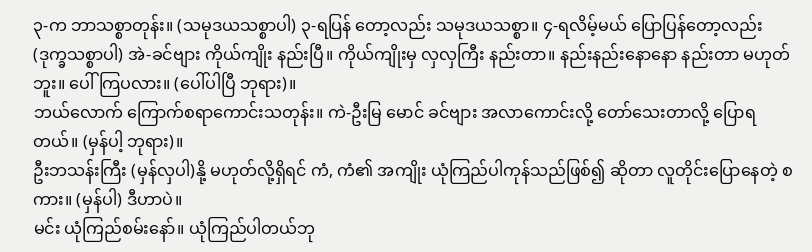၃-က ဘာသစ္စာတုန်း။ (သမုဒယသစ္စာပါ) ၃-ရပြန် တော့လည်း သမုဒယသစ္စာ။ ၄-ရလိမ့်မယ် ပြောပြန်တော့လည်း (ဒုက္ခသစ္စာပါ) အဲ-ခင်ဗျား ကိုယ်ကျိုး နည်းပြီ။ ကိုယ်ကျိုးမှ လှလှကြီး နည်းတာ။ နည်းနည်းနောနော နည်းတာ မဟုတ်ဘူး။ ပေါ်ကြပလား။ (ပေါ်ပါပြီ ဘုရား)။
ဘယ်လောက် ကြောက်စရာကောင်းသတုန်း။ ကဲ-ဦးမြ မောင် ခင်ဗျား အလာကောင်းလို့ တော်သေးတာလို့ ပြောရတယ်။ (မှန်ပါ့ ဘုရား)။
ဦးဘသန်းကြီး (မှန်လှပါ)နို့ မဟုတ်လို့ရှိရင် ကံ, ကံ၏ အကျိုး ယုံကြည်ပါကုန်သည်ဖြစ်၍ ဆိုတာ လူတိုင်းပြောနေတဲ့ စကား။ (မှန်ပါ) ဒီဟာပဲ။
မင်း ယုံကြည်စမ်းနော်။ ယုံကြည်ပါတယ်ဘု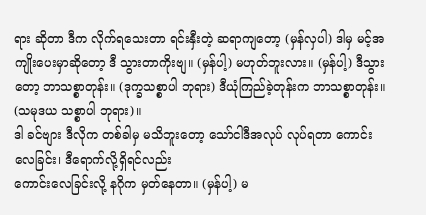ရား ဆိုတာ ဒီက လိုက်ရသေးတာ ရင်းနှီးတဲ့ ဆရာကျတော့ (မှန်လှပါ) ဒါမှ မင့်အကျိုးပေးမှာဆိုတော့ ဒီ သွားတာကိုးဗျ။ (မှန်ပါ့) မဟုတ်ဘူးလား။ (မှန်ပါ့) ဒီသွားတော့ ဘာသစ္စာတုန်း။ (ဒုက္ခသစ္စာပါ ဘုရား) ဒီယုံကြည်ခဲ့တုန်းက ဘာသစ္စာတုန်း။ (သမုဒယ သစ္စာပါ ဘုရား)။
ဒါ ခင်ဗျား ဒီလိုက တစ်ခါမှ မသိဘူးတော့ သော်ငါဒီအလုပ် လုပ်ရတာ ကောင်းလေခြင်း၊ ဒီရောက်လို့ရှိရင်လည်း
ကောင်းလေခြင်းလို့ နဂိုက မှတ်နေတာ။ (မှန်ပါ့) မ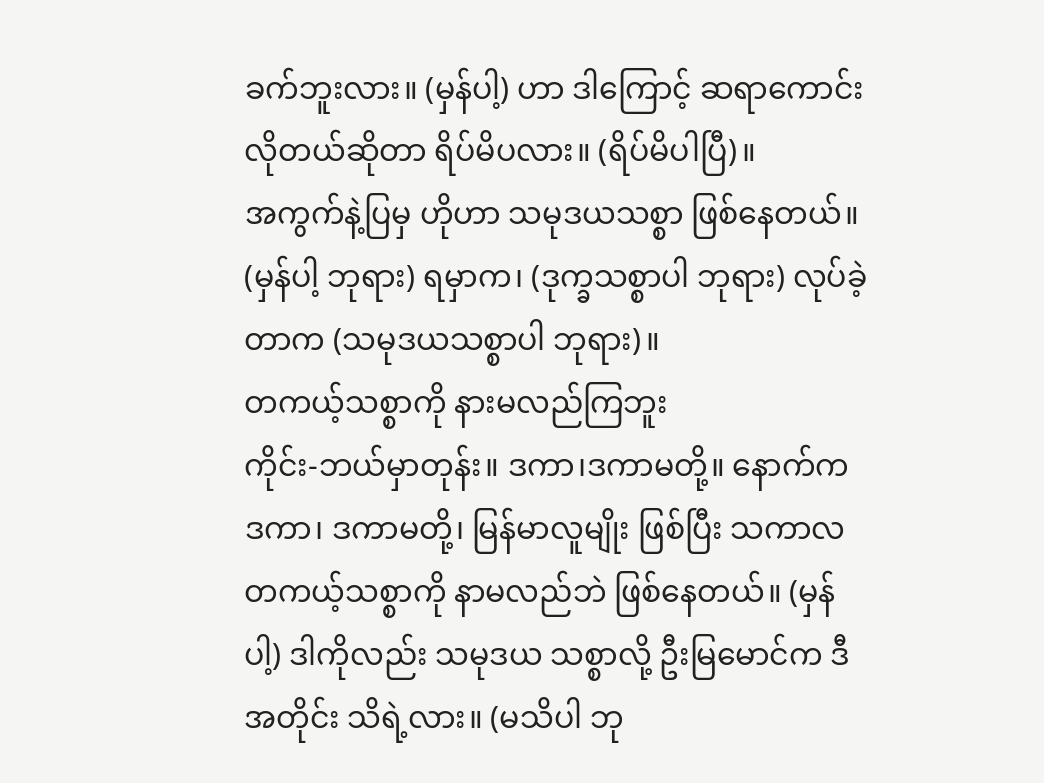ခက်ဘူးလား။ (မှန်ပါ့) ဟာ ဒါကြောင့် ဆရာကောင်း လိုတယ်ဆိုတာ ရိပ်မိပလား။ (ရိပ်မိပါပြီ)။
အကွက်နဲ့ပြမှ ဟိုဟာ သမုဒယသစ္စာ ဖြစ်နေတယ်။ (မှန်ပါ့ ဘုရား) ရမှာက၊ (ဒုက္ခသစ္စာပါ ဘုရား) လုပ်ခဲ့တာက (သမုဒယသစ္စာပါ ဘုရား)။
တကယ့်သစ္စာကို နားမလည်ကြဘူး
ကိုင်း-ဘယ်မှာတုန်း။ ဒကာ၊ဒကာမတို့။ နောက်က ဒကာ၊ ဒကာမတို့၊ မြန်မာလူမျိုး ဖြစ်ပြီး သကာလ တကယ့်သစ္စာကို နာမလည်ဘဲ ဖြစ်နေတယ်။ (မှန်ပါ့) ဒါကိုလည်း သမုဒယ သစ္စာလို့ ဦးမြမောင်က ဒီအတိုင်း သိရဲ့လား။ (မသိပါ ဘု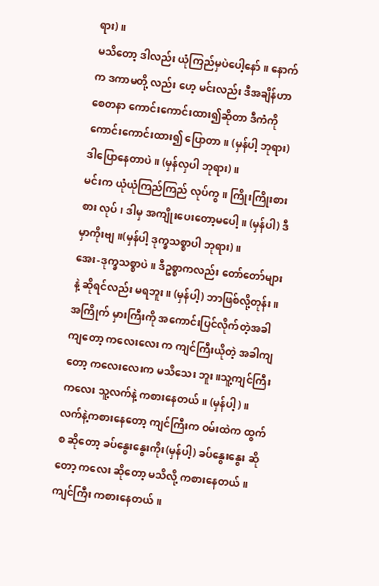ရား)။
မသိတော့ ဒါလည်း ယုံကြည်မှပဲပေါ့နော်။ နောက်က ဒကာမတို့ လည်း ဟေ့ မင်းလည်း ဒီအချိန်ဟာ စေတနာ ကောင်းကောင်းထား၍ဆိုတာ ဒီကံကို ကောင်းကောင်းထား၍ ပြောတာ။ (မှန်ပါ့ ဘုရား) ဒါပြောနေတာပဲ။ (မှန်လှပါ ဘုရား)။
မင်းက ယုံယုံကြည်ကြည် လုပ်ကွ။ ကြိုးကြိုးစားစား လုပ်၊ ဒါမှ အကျိုးပေးတော့မပေါ့။ (မှန်ပါ) ဒီမှာကိုးဗျ။(မှန်ပါ့ ဒုက္ခသစ္စာပါ ဘုရား)။
အေး-ဒုက္ခသစ္စာပဲ။ ဒီဥစ္စာကလည်း တော်တော်များနဲ့ ဆိုရင်လည်း မရဘူး။ (မှန်ပါ့) ဘာဖြစ်လို့တုန်း။ အကြိုက် မှားကြီးကို အကောင်းပြင်လိုက်တဲ့အခါကျတော့ ကလေးလေး က ကျင်ကြီးယိုတဲ့ အခါကျတော့ ကလေးလေးက မသိသေး ဘူး။သူ့ကျင်ကြီး ကလေး သူ့လက်နဲ့ ကစားနေတယ်။ (မှန်ပါ့)။
လက်နဲ့ကစားနေတော့ ကျင်ကြီးက ဝမ်းထဲက ထွက်စ ဆိုတော့ ခပ်နွေးနွေးကိုး(မှန်ပါ့) ခပ်နွေးနွေး ဆိုတော့ ကလေး ဆိုတော့ မသိလို့ ကစားနေတယ်။ ကျင်ကြီး ကစားနေတယ်။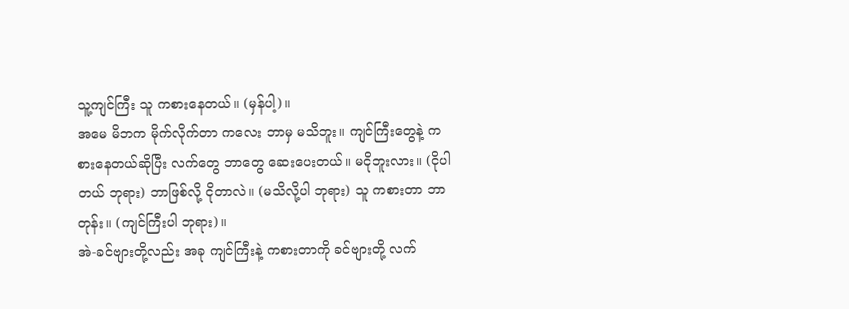သူ့ကျင်ကြီး သူ ကစားနေတယ်။ (မှန်ပါ့)။
အမေ မိဘက မိုက်လိုက်တာ ကလေး ဘာမှ မသိဘူး။ ကျင်ကြီးတွေနဲ့ ကစားနေတယ်ဆိုပြီး လက်တွေ ဘာတွေ ဆေးပေးတယ်။ မငိုဘူးလား။ (ငိုပါတယ် ဘုရား) ဘာဖြစ်လို့ ငိုတာလဲ။ (မသိလို့ပါ ဘုရား) သူ ကစားတာ ဘာတုန်း။ (ကျင်ကြီးပါ ဘုရား)။
အဲ-ခင်ဗျားတို့လည်း အခု ကျင်ကြီးနဲ့ ကစားတာကို ခင်ဗျားတို့ လက်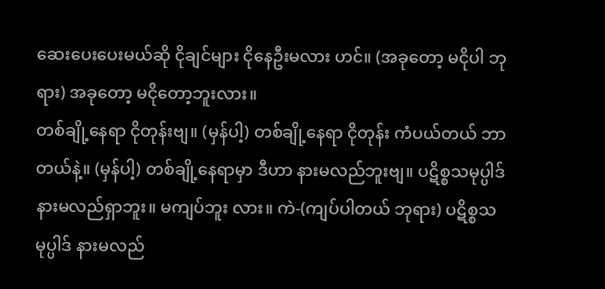ဆေးပေးပေးမယ်ဆို ငိုချင်များ ငိုနေဦးမလား ဟင်။ (အခုတော့ မငိုပါ ဘုရား) အခုတော့ မငိုတော့ဘူးလား။
တစ်ချို့နေရာ ငိုတုန်းဗျ။ (မှန်ပါ့) တစ်ချို့နေရာ ငိုတုန်း ကံပယ်တယ် ဘာတယ်နဲ့။ (မှန်ပါ့) တစ်ချို့နေရာမှာ ဒီဟာ နားမလည်ဘူးဗျ။ ပဋိစ္စသမုပ္ပါဒ် နားမလည်ရှာဘူး။ မကျပ်ဘူး လား။ ကဲ-(ကျပ်ပါတယ် ဘုရား) ပဋိစ္စသမုပ္ပါဒ် နားမလည်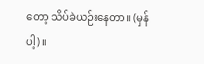တော့ သိပ်ခဲယဉ်းနေတာ။ (မှန်ပါ့)။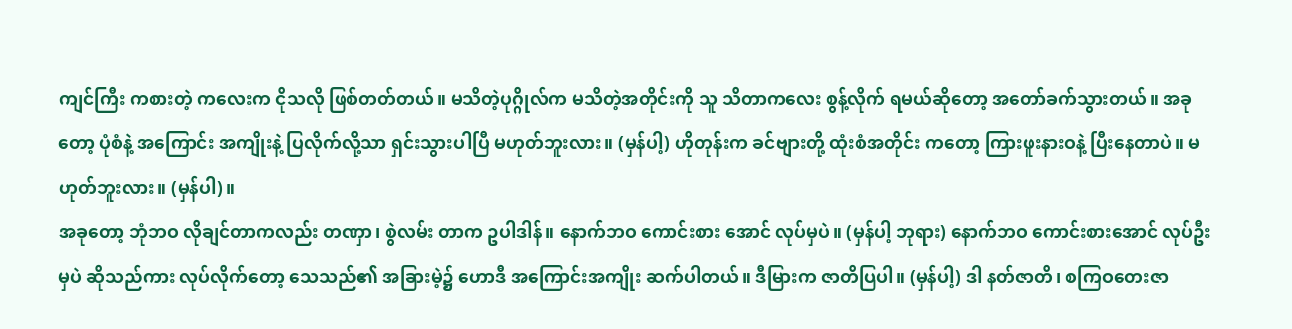ကျင်ကြီး ကစားတဲ့ ကလေးက ငိုသလို ဖြစ်တတ်တယ်။ မသိတဲ့ပုဂ္ဂိုလ်က မသိတဲ့အတိုင်းကို သူ သိတာကလေး စွန့်လိုက် ရမယ်ဆိုတော့ အတော်ခက်သွားတယ်။ အခုတော့ ပုံစံနဲ့ အကြောင်း အကျိုးနဲ့ ပြလိုက်လို့သာ ရှင်းသွားပါပြီ မဟုတ်ဘူးလား။ (မှန်ပါ့) ဟိုတုန်းက ခင်ဗျားတို့ ထုံးစံအတိုင်း ကတော့ ကြားဖူးနားဝနဲ့ ပြီးနေတာပဲ။ မဟုတ်ဘူးလား။ (မှန်ပါ)။
အခုတော့ ဘုံဘဝ လိုချင်တာကလည်း တဏှာ၊ စွဲလမ်း တာက ဥပါဒါန်။ နောက်ဘဝ ကောင်းစား အောင် လုပ်မှပဲ။ (မှန်ပါ့ ဘုရား) နောက်ဘဝ ကောင်းစားအောင် လုပ်ဦးမှပဲ ဆိုသည်ကား လုပ်လိုက်တော့ သေသည်၏ အခြားမဲ့၌ ဟောဒီ အကြောင်းအကျိုး ဆက်ပါတယ်။ ဒီမြားက ဇာတိပြပါ။ (မှန်ပါ့) ဒါ နတ်ဇာတိ၊ စကြဝတေးဇာ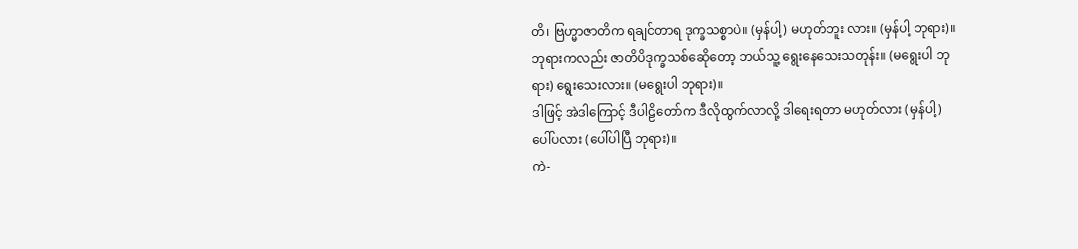တိ၊ ဗြဟ္မာဇာတိက ရချင်တာရ ဒုက္ခသစ္စာပဲ။ (မှန်ပါ့) မဟုတ်ဘူး လား။ (မှန်ပါ့ ဘုရား)။
ဘုရားကလည်း ဇာတိပိဒုက္ခသစ်ဆေိုတော့ ဘယ်သူ့ ရွေးနေသေးသတုန်း။ (မရွေးပါ ဘုရား) ရွေးသေးလား။ (မရွေးပါ ဘုရား)။
ဒါဖြင့် အဲဒါကြောင့် ဒီပါဠိတော်က ဒီလိုထွက်လာလို့ ဒါရေးရတာ မဟုတ်လား (မှန်ပါ့) ပေါ်ပလား (ပေါ်ပါပြီ ဘုရား)။
ကဲ-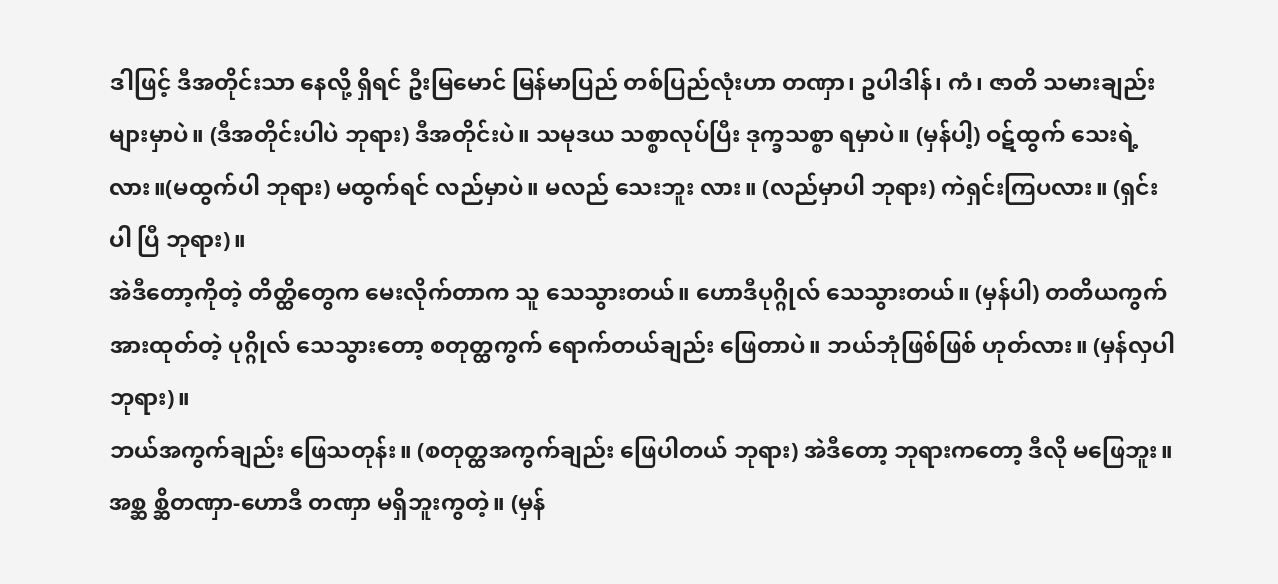ဒါဖြင့် ဒီအတိုင်းသာ နေလို့ ရှိရင် ဦးမြမောင် မြန်မာပြည် တစ်ပြည်လုံးဟာ တဏှာ၊ ဥပါဒါန်၊ ကံ၊ ဇာတိ သမားချည်းများမှာပဲ။ (ဒီအတိုင်းပါပဲ ဘုရား) ဒီအတိုင်းပဲ။ သမုဒယ သစ္စာလုပ်ပြီး ဒုက္ခသစ္စာ ရမှာပဲ။ (မှန်ပါ့) ဝဋ်ထွက် သေးရဲ့လား။(မထွက်ပါ ဘုရား) မထွက်ရင် လည်မှာပဲ။ မလည် သေးဘူး လား။ (လည်မှာပါ ဘုရား) ကဲရှင်းကြပလား။ (ရှင်းပါ ပြီ ဘုရား)။
အဲဒီတော့ကိုတဲ့ တိတ္ထိတွေက မေးလိုက်တာက သူ သေသွားတယ်။ ဟောဒီပုဂ္ဂိုလ် သေသွားတယ်။ (မှန်ပါ) တတိယကွက် အားထုတ်တဲ့ ပုဂ္ဂိုလ် သေသွားတော့ စတုတ္ထကွက် ရောက်တယ်ချည်း ဖြေတာပဲ။ ဘယ်ဘုံဖြစ်ဖြစ် ဟုတ်လား။ (မှန်လှပါ ဘုရား)။
ဘယ်အကွက်ချည်း ဖြေသတုန်း။ (စတုတ္ထအကွက်ချည်း ဖြေပါတယ် ဘုရား) အဲဒီတော့ ဘုရားကတော့ ဒီလို မဖြေဘူး။ အစ္ဆ စ္ဆိတဏှာ-ဟောဒီ တဏှာ မရှိဘူးကွတဲ့။ (မှန်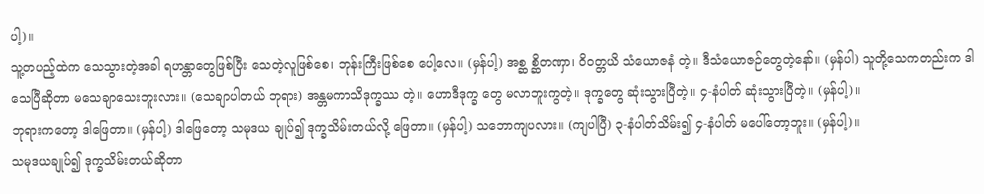ပါ့)။
သူ့တပည့်ထဲက သေသွားတဲ့အခါ ရဟန္တာတွေဖြစ်ပြီး သေတဲ့လူဖြစ်စေ၊ ဘုန်းကြီးဖြစ်စေ ပေါ့လေ။ (မှန်ပါ့) အစ္ဆ စ္ဆိတဏှာ၊ ဝိဝတ္တယိ သံယောဇနံ တဲ့။ ဒီသံယောဇဉ်တွေတဲ့နော်။ (မှန်ပါ) သူတို့သေကတည်းက ဒါ သေပြီဆိုတာ မသေချာသေးဘူးလား။ (သေချာပါတယ် ဘုရား) အန္တမကာသိဒုက္ခဿ တဲ့။ ဟောဒီဒုက္ခ တွေ မလာဘူးကွတဲ့။ ဒုက္ခတွေ ဆုံးသွားပြီတဲ့။ ၄-နံပါတ် ဆုံးသွားပြီတဲ့။ (မှန်ပါ့)။
ဘုရားကတော့ ဒါဖြေတာ။ (မှန်ပါ့) ဒါဖြေတော့ သမုဒယ ချုပ်၍ ဒုက္ခသိမ်းတယ်လို့ ဖြေတာ။ (မှန်ပါ့) သဘောကျပလား။ (ကျပါပြီ) ၃-နံပါတ်သိမ်း၍ ၄-နံပါတ် မပေါ်တော့ဘူး။ (မှန်ပါ့)။
သမုဒယချုပ်၍ ဒုက္ခသိမ်းတယ်ဆိုတာ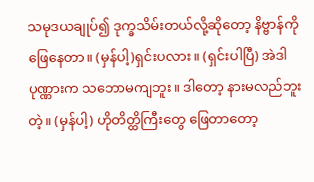သမုဒယချုပ်၍ ဒုက္ခသိမ်းတယ်လို့ဆိုတော့ နိဗ္ဗာန်ကို ဖြေနေတာ။ (မှန်ပါ့)ရှင်းပလား။ (ရှင်းပါပြီ) အဲဒါ ပုဏ္ဏားက သဘောမကျဘူး။ ဒါတော့ နားမလည်ဘူးတဲ့။ (မှန်ပါ့) ဟိုတိတ္ထိကြီးတွေ ဖြေတာတော့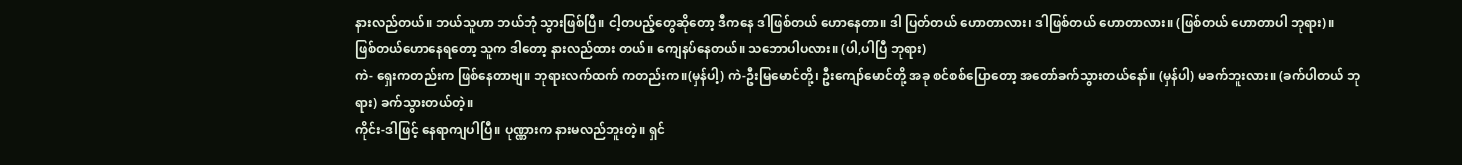နားလည်တယ်။ ဘယ်သူဟာ ဘယ်ဘုံ သွားဖြစ်ပြီ။ ငါ့တပည့်တွေဆိုတော့ ဒီကနေ ဒါဖြစ်တယ် ဟောနေတာ။ ဒါ ပြတ်တယ် ဟောတာလား၊ ဒါဖြစ်တယ် ဟောတာလား။ (ဖြစ်တယ် ဟောတာပါ ဘုရား)။
ဖြစ်တယ်ဟောနေရတော့ သူက ဒါတော့ နားလည်ထား တယ်။ ကျေနပ်နေတယ်။ သဘောပါပလား။ (ပါ,ပါပြီ ဘုရား)
ကဲ- ရှေးကတည်းက ဖြစ်နေတာဗျ။ ဘုရားလက်ထက် ကတည်းက။(မှန်ပါ့) ကဲ-ဦးမြမောင်တို့၊ ဦးကျော်မောင်တို့ အခု စင်စစ်ပြောတော့ အတော်ခက်သွားတယ်နော်။ (မှန်ပါ) မခက်ဘူးလား။ (ခက်ပါတယ် ဘုရား) ခက်သွားတယ်တဲ့။
ကိုင်း-ဒါဖြင့် နေရာကျပါပြီ။ ပုဏ္ဏားက နားမလည်ဘူးတဲ့။ ရှင်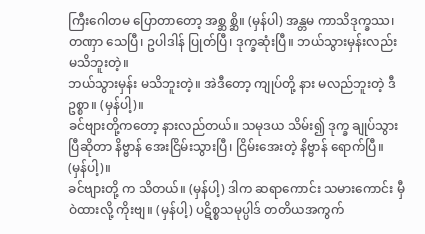ကြီးဂေါတမ ပြောတာတော့ အစ္ဆ စ္ဆိ။ (မှန်ပါ) အန္တမ ကာသိဒုက္ခဿ၊ တဏှာ သေပြီ၊ ဥပါဒါန် ပြုတ်ပြီ၊ ဒုက္ခဆုံးပြီ။ ဘယ်သွားမှန်းလည်း မသိဘူးတဲ့။
ဘယ်သွားမှန်း မသိဘူးတဲ့။ အဲဒီတော့ ကျုပ်တို့ နား မလည်ဘူးတဲ့ ဒီဥစ္စာ။ (မှန်ပါ့)။
ခင်ဗျားတို့ကတော့ နားလည်တယ်။ သမုဒယ သိမ်း၍ ဒုက္ခ ချုပ်သွားပြီဆိုတာ နိဗ္ဗာန် အေးငြိမ်းသွားပြီ၊ ငြိမ်းအေးတဲ့ နိဗ္ဗာန် ရောက်ပြီ။ (မှန်ပါ့)။
ခင်ဗျားတို့ က သိတယ်။ (မှန်ပါ့) ဒါက ဆရာကောင်း သမားကောင်း မှီဝဲထားလို့ ကိုးဗျ။ (မှန်ပါ့) ပဋိစ္စသမုပ္ပါဒ် တတိယအကွက်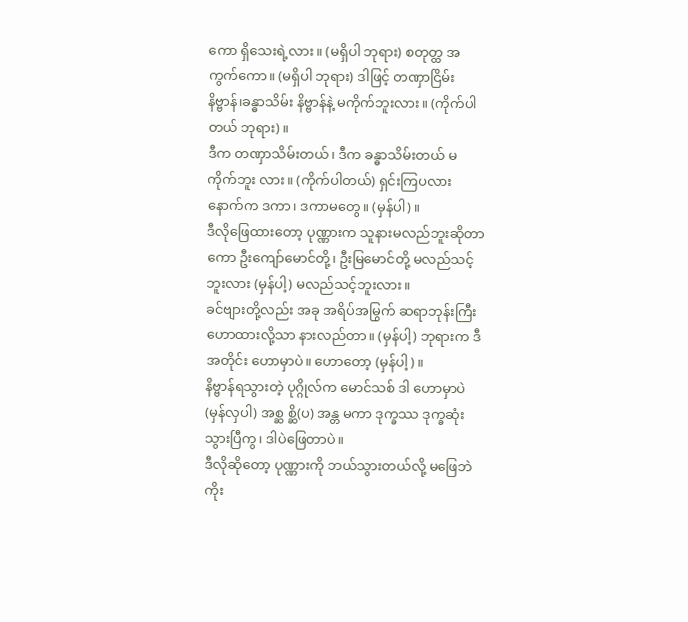ကော ရှိသေးရဲ့လား။ (မရှိပါ ဘုရား) စတုတ္ထ အကွက်ကော။ (မရှိပါ ဘုရား) ဒါဖြင့် တဏှာငြိမ်း နိဗ္ဗာန်၊ခန္ဓာသိမ်း နိဗ္ဗာန်နဲ့ မကိုက်ဘူးလား။ (ကိုက်ပါတယ် ဘုရား)။
ဒီက တဏှာသိမ်းတယ်၊ ဒီက ခန္ဓာသိမ်းတယ် မကိုက်ဘူး လား။ (ကိုက်ပါတယ်) ရှင်းကြပလား နောက်က ဒကာ၊ ဒကာမတွေ။ (မှန်ပါ)။
ဒီလိုဖြေထားတော့ ပုဏ္ဏားက သူနားမလည်ဘူးဆိုတာကော ဦးကျော်မောင်တို့၊ ဦးမြမောင်တို့ မလည်သင့်ဘူးလား (မှန်ပါ့) မလည်သင့်ဘူးလား။
ခင်ဗျားတို့လည်း အခု အရိပ်အမြွက် ဆရာဘုန်းကြီး ဟောထားလို့သာ နားလည်တာ။ (မှန်ပါ့) ဘုရားက ဒီအတိုင်း ဟောမှာပဲ။ ဟောတော့ (မှန်ပါ့)။
နိဗ္ဗာန်ရသွားတဲ့ ပုဂ္ဂိုလ်က မောင်သစ် ဒါ ဟောမှာပဲ (မှန်လှပါ) အစ္ဆ စ္ဆိ(ပ) အန္တ မကာ ဒုက္ခဿ ဒုက္ခဆုံးသွားပြီကွ၊ ဒါပဲဖြေတာပဲ။
ဒီလိုဆိုတော့ ပုဏ္ဏားကို ဘယ်သွားတယ်လို့ မဖြေဘဲကိုး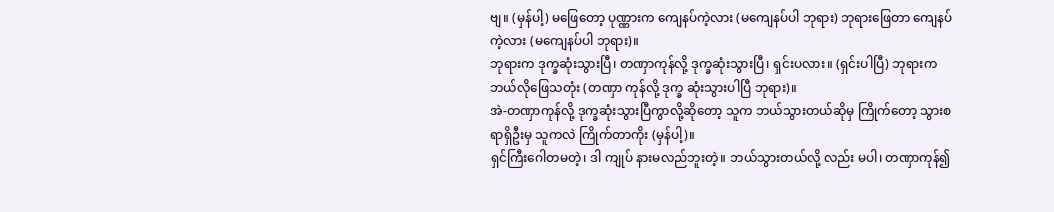ဗျ။ (မှန်ပါ့) မဖြေတော့ ပုဏ္ဏားက ကျေနပ်ကဲ့လား (မကျေနပ်ပါ ဘုရား) ဘုရားဖြေတာ ကျေနပ်ကဲ့လား (မကျေနပ်ပါ ဘုရား)။
ဘုရားက ဒုက္ခဆုံးသွားပြီ၊ တဏှာကုန်လို့ ဒုက္ခဆုံးသွားပြီ၊ ရှင်းပလား။ (ရှင်းပါပြီ) ဘုရားက ဘယ်လိုဖြေသတုံး (တဏှာ ကုန်လို့ ဒုက္ခ ဆုံးသွားပါပြီ ဘုရား)။
အဲ-တဏှာကုန်လို့ ဒုက္ခဆုံးသွားပြီကွာလို့ဆိုတော့ သူက ဘယ်သွားတယ်ဆိုမှ ကြိုက်တော့ သွားစရာရှိဦးမှ သူကလဲ ကြိုက်တာကိုး (မှန်ပါ့)။
ရှင်ကြီးဂေါတမတဲ့၊ ဒါ ကျုပ် နားမလည်ဘူးတဲ့။ ဘယ်သွားတယ်လို့ လည်း မပါ၊ တဏှာကုန်၍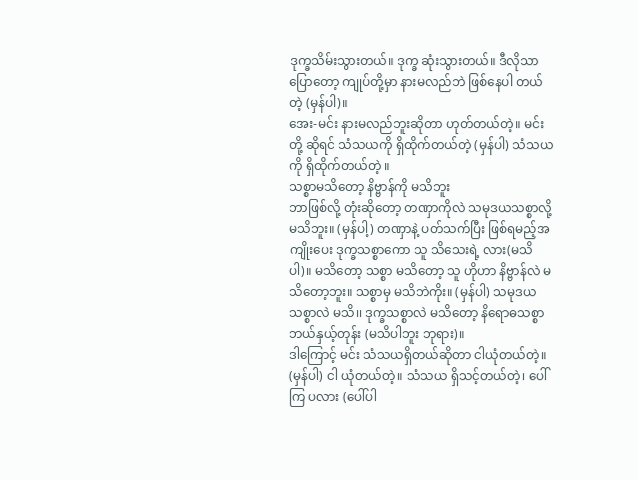ဒုက္ခသိမ်းသွားတယ်။ ဒုက္ခ ဆုံးသွားတယ်။ ဒီလိုသာပြောတော့ ကျုပ်တို့မှာ နားမလည်ဘဲ ဖြစ်နေပါ တယ်တဲ့ (မှန်ပါ)။
အေး-မင်း နားမလည်ဘူးဆိုတာ ဟုတ်တယ်တဲ့။ မင်းတို့ ဆိုရင် သံသယကို ရှိထိုက်တယ်တဲ့ (မှန်ပါ) သံသယကို ရှိထိုက်တယ်တဲ့ ။
သစ္စာမသိတော့ နိဗ္ဗာန်ကို မသိဘူး
ဘာဖြစ်လို့ တုံးဆိုတော့ တဏှာကိုလဲ သမုဒယသစ္စာလို့ မသိဘူး။ (မှန်ပါ့) တဏှာနဲ့ ပတ်သက်ပြီး ဖြစ်ရမည့်အကျိုးပေး ဒုက္ခသစ္စာကော သူ သိသေးရဲ့ လား(မသိပါ)။ မသိတော့ သစ္စာ မသိတော့ သူ ဟိုဟာ နိဗ္ဗာန်လဲ မသိတော့ဘူး။ သစ္စာမှ မသိဘဲကိုး။ (မှန်ပါ) သမုဒယသစ္စာလဲ မသိ၊၊ ဒုက္ခသစ္စာလဲ မသိတော့ နိရောဓသစ္စာ ဘယ်နှယ့်တုန်း (မသိပါဘူး ဘုရား)။
ဒါကြောင့် မင်း သံသယရှိတယ်ဆိုတာ ငါယုံတယ်တဲ့။ (မှန်ပါ) ငါ ယုံတယ်တဲ့။ သံသယ ရှိသင့်တယ်တဲ့၊ ပေါ်ကြ ပလား (ပေါ်ပါ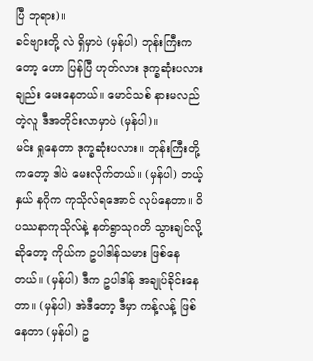ပြီ ဘုရား)။
ခင်ဗျားတို့ လဲ ရှိမှာပဲ (မှန်ပါ) ဘုန်းကြီးကတော့ ဟော ပြန်ပြီ ဟုတ်လား ဒုက္ခဆုံးပလားချည်း မေးနေတယ်။ မောင်သစ် နားမလည်တဲ့လူ ဒီအတိုင်းလာမှာပဲ (မှန်ပါ)။
မင်း ရှုနေတာ ဒုက္ခဆုံးပလား။ ဘုန်းကြီးတို့ကတော့ ဒါပဲ မေးလိုက်တယ်။ (မှန်ပါ) ဘယ့်နှယ် နဂိုက ကုသိုလ်ရအောင် လုပ်နေတာ။ ဝိပဿနာကုသိုလ်နဲ့ နတ်ရွာသုဂတိ သွားချင်လို့ ဆိုတော့ ကိုယ်က ဥပါဒါန်သမား ဖြစ်နေတယ်။ (မှန်ပါ) ဒီက ဥပါဒါန် အချုပ်ခိုင်းနေတာ။ (မှန်ပါ) အဲဒီတော့ ဒီမှာ ကန့်လန့် ဖြစ်နေတာ (မှန်ပါ) ဥ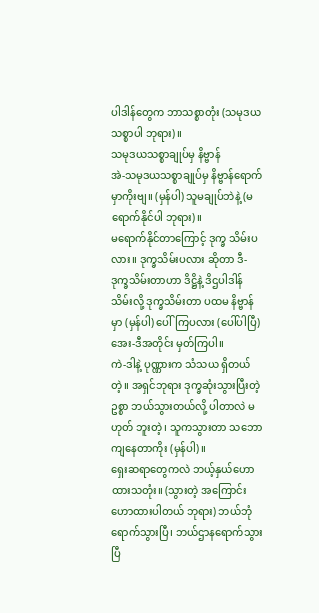ပါဒါန်တွေက ဘာသစ္စာတုံး (သမုဒယ သစ္စာပါ ဘုရား)။
သမုဒယသစ္စာချုပ်မှ နိဗ္ဗာန်
အဲ-သမုဒယသစ္စာချုပ်မှ နိဗ္ဗာန်ရောက်မှာကိုးဗျ။ (မှန်ပါ) သူမချုပ်ဘဲနဲ့ (မရောက်နိုင်ပါ ဘုရား)။
မရောက်နိုင်တာကြောင့် ဒုက္ခ သိမ်းပလား။ ဒုက္ခသိမ်းပလား ဆိုတာ ဒီ-ဒုက္ခသိမ်းတာဟာ ဒိဋ္ဌိနဲ့ ဒိဌပါဒါန် သိမ်းလို့ ဒုက္ခသိမ်းတာ ပထမ နိဗ္ဗာန်မှာ (မှန်ပါ) ပေါ်ကြပလား (ပေါ်ပါပြီ) အေး-ဒီအတိုင်း မှတ်ကြပါ။
ကဲ-ဒါနဲ့ ပုဏ္ဏားက သံသယ ရှိတယ်တဲ့။ အရှင်ဘုရား ဒုက္ခဆုံးသွားပြီးတဲ့ဥစ္စာ ဘယ်သွားတယ်လို့ ပါတာလဲ မဟုတ် ဘူးတဲ့၊ သူကသွားတာ သဘောကျနေတာကိုး (မှန်ပါ)။
ရှေးဆရာတွေကလဲ ဘယ့်နှယ်ဟောထားသတုံး။ (သွားတဲ့ အကြောင်း ဟောထားပါတယ် ဘုရား) ဘယ်ဘုံရောက်သွားပြီ၊ ဘယ်ဌာနရောက်သွားပြီ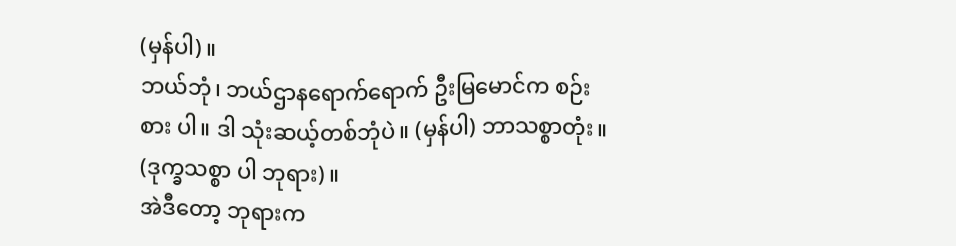(မှန်ပါ)။
ဘယ်ဘုံ၊ ဘယ်ဌာနရောက်ရောက် ဦးမြမောင်က စဉ်းစား ပါ။ ဒါ သုံးဆယ့်တစ်ဘုံပဲ။ (မှန်ပါ) ဘာသစ္စာတုံး။ (ဒုက္ခသစ္စာ ပါ ဘုရား)။
အဲဒီတော့ ဘုရားက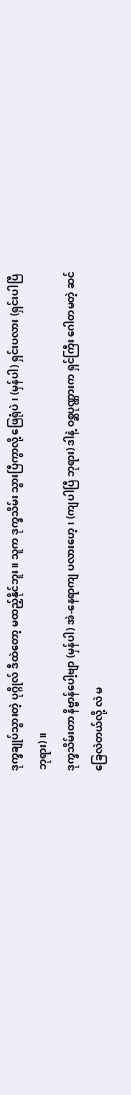ဒုက္ခချုပ်သွားတဲ့ ပုဂ္ဂိုလ် ဒီထဲတော့ မထည့်နိုင်ဘူး။ သူက ဒုက္ခသိမ်း သွားပြီကွာလို့ ဖြေရုံပဲ၊ (မှန်ပါ) ရှင်းပလား (ရှင်းပါပြီ ဘုရား)။
ဒုက္ခသိမ်းတာ နိဗ္ဗာန်ပေါ့ဗျာ (မှန်ပါ) အဲ-နေရာကျ ပလားဟေ့၊ (ကျပါပြီ ဘုရား) ဒါနဲ့ ဝစ္ဆပုဏ္ဏားက ရှင်ကြီး ဂေါတမတဲ့ ဆင်ခြေလဲတယ်လို့ လဲ မ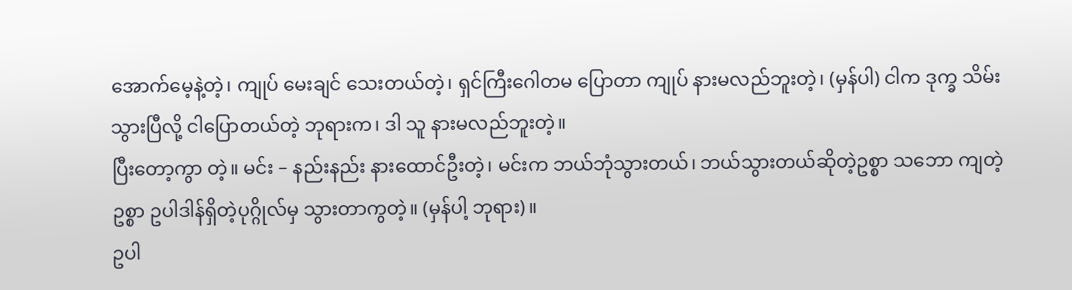အောက်မေ့နဲ့တဲ့၊ ကျုပ် မေးချင် သေးတယ်တဲ့၊ ရှင်ကြီးဂေါတမ ပြောတာ ကျုပ် နားမလည်ဘူးတဲ့၊ (မှန်ပါ) ငါက ဒုက္ခ သိမ်းသွားပြီလို့ ငါပြောတယ်တဲ့ ဘုရားက၊ ဒါ သူ နားမလည်ဘူးတဲ့။
ပြီးတော့ကွာ တဲ့။ မင်း – နည်းနည်း နားထောင်ဦးတဲ့၊ မင်းက ဘယ်ဘုံသွားတယ်၊ ဘယ်သွားတယ်ဆိုတဲ့ဥစ္စာ သဘော ကျတဲ့ဥစ္စာ ဥပါဒါန်ရှိတဲ့ပုဂ္ဂိုလ်မှ သွားတာကွတဲ့။ (မှန်ပါ့ ဘုရား)။
ဥပါ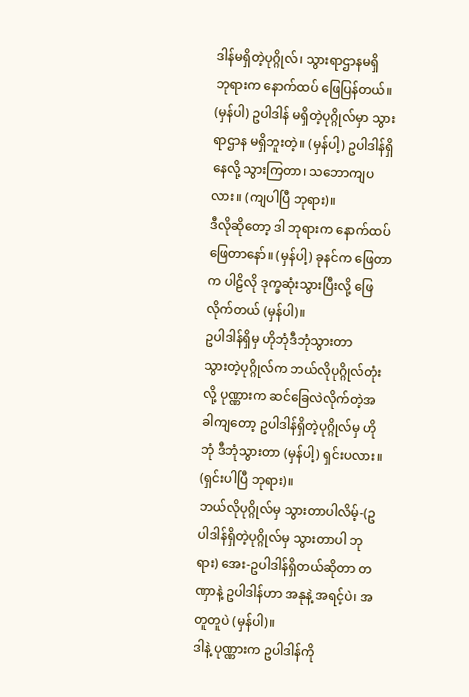ဒါန်မရှိတဲ့ပုဂ္ဂိုလ်၊ သွားရာဌာနမရှိ
ဘုရားက နောက်ထပ် ဖြေပြန်တယ်။ (မှန်ပါ) ဥပါဒါန် မရှိတဲ့ပုဂ္ဂိုလ်မှာ သွားရာဌာန မရှိဘူးတဲ့။ (မှန်ပါ့) ဥပါဒါန်ရှိနေလို့ သွားကြတာ၊ သဘောကျပလား။ (ကျပါပြီ ဘုရား)။
ဒီလိုဆိုတော့ ဒါ ဘုရားက နောက်ထပ် ဖြေတာနော်။ (မှန်ပါ့) ခုနင်က ဖြေတာက ပါဠိလို ဒုက္ခဆုံးသွားပြီးလို့ ဖြေလိုက်တယ် (မှန်ပါ)။
ဥပါဒါန်ရှိမှ ဟိုဘုံဒီဘုံသွားတာ
သွားတဲ့ပုဂ္ဂိုလ်က ဘယ်လိုပုဂ္ဂိုလ်တုံးလို့ ပုဏ္ဏားက ဆင်ခြေလဲလိုက်တဲ့အခါကျတော့ ဥပါဒါန်ရှိတဲ့ပုဂ္ဂိုလ်မှ ဟိုဘုံ ဒီဘုံသွားတာ (မှန်ပါ့) ရှင်းပလား။ (ရှင်းပါပြီ ဘုရား)။
ဘယ်လိုပုဂ္ဂိုလ်မှ သွားတာပါလိမ့်-(ဥပါဒါန်ရှိတဲ့ပုဂ္ဂိုလ်မှ သွားတာပါ ဘုရား) အေး-ဥပါဒါန်ရှိတယ်ဆိုတာ တဏှာနဲ့ ဥပါဒါန်ဟာ အနုနဲ့ အရင့်ပဲ၊ အတူတူပဲ (မှန်ပါ)။
ဒါနဲ့ ပုဏ္ဏားက ဥပါဒါန်ကို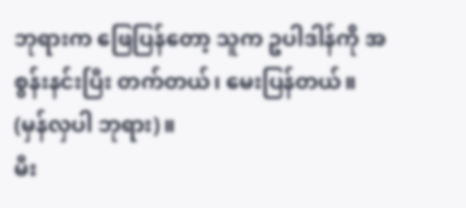ဘုရားက ဖြေပြန်တော့ သူက ဥပါဒါန်ကို အစွန်းနင်းပြီး တက်တယ်၊ မေးပြန်တယ်။ (မှန်လှပါ ဘုရား)။
မီး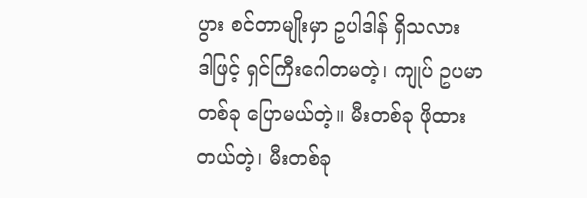ပွား စင်တာမျိုးမှာ ဥပါဒါန် ရှိသလား
ဒါဖြင့် ရှင်ကြီးဂေါတမတဲ့၊ ကျုပ် ဥပမာတစ်ခု ပြောမယ်တဲ့။ မီးတစ်ခု ဖိုထားတယ်တဲ့၊ မီးတစ်ခု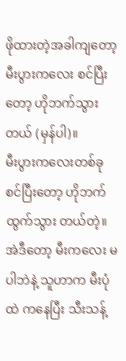ဖိုထားတဲ့အခါကျတော့ မီးပွားကလေး စင်ပြီးတော့ ဟိုဘက်သွားတယ် (မှန်ပါ)။
မီးပွားကလေးတစ်ခု စင်ပြီးတော့ ဟိုဘက် ထွက်သွား တယ်တဲ့။ အဲဒီတော့ မီးကလေး မပါဘဲနဲ့ သူဟာက မီးပုံထဲ ကနေပြီး သီးသန့်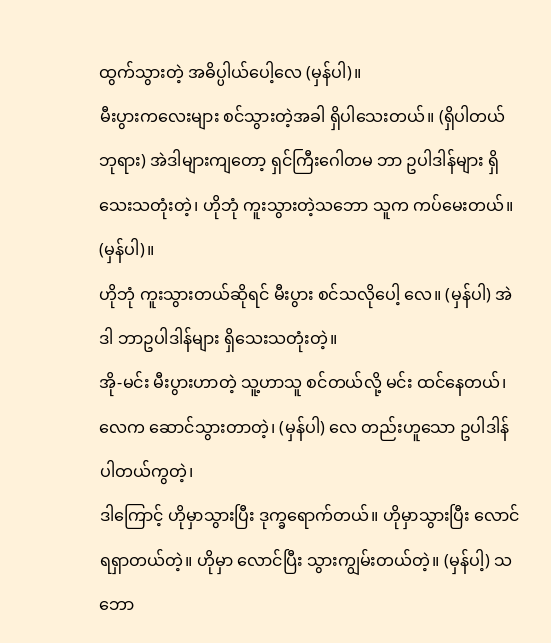ထွက်သွားတဲ့ အဓိပ္ပါယ်ပေါ့လေ (မှန်ပါ)။
မီးပွားကလေးများ စင်သွားတဲ့အခါ ရှိပါသေးတယ်။ (ရှိပါတယ် ဘုရား) အဲဒါများကျတော့ ရှင်ကြီးဂေါတမ ဘာ ဥပါဒါန်များ ရှိသေးသတုံးတဲ့၊ ဟိုဘုံ ကူးသွားတဲ့သဘော သူက ကပ်မေးတယ်။ (မှန်ပါ)။
ဟိုဘုံ ကူးသွားတယ်ဆိုရင် မီးပွား စင်သလိုပေါ့ လေ။ (မှန်ပါ) အဲဒါ ဘာဥပါဒါန်များ ရှိသေးသတုံးတဲ့။
အို-မင်း မီးပွားဟာတဲ့ သူ့ဟာသူ စင်တယ်လို့ မင်း ထင်နေတယ်၊ လေက ဆောင်သွားတာတဲ့၊ (မှန်ပါ) လေ တည်းဟူသော ဥပါဒါန် ပါတယ်ကွတဲ့၊
ဒါကြောင့် ဟိုမှာသွားပြီး ဒုက္ခရောက်တယ်။ ဟိုမှာသွားပြီး လောင်ရရှာတယ်တဲ့။ ဟိုမှာ လောင်ပြီး သွားကျွမ်းတယ်တဲ့။ (မှန်ပါ့) သဘော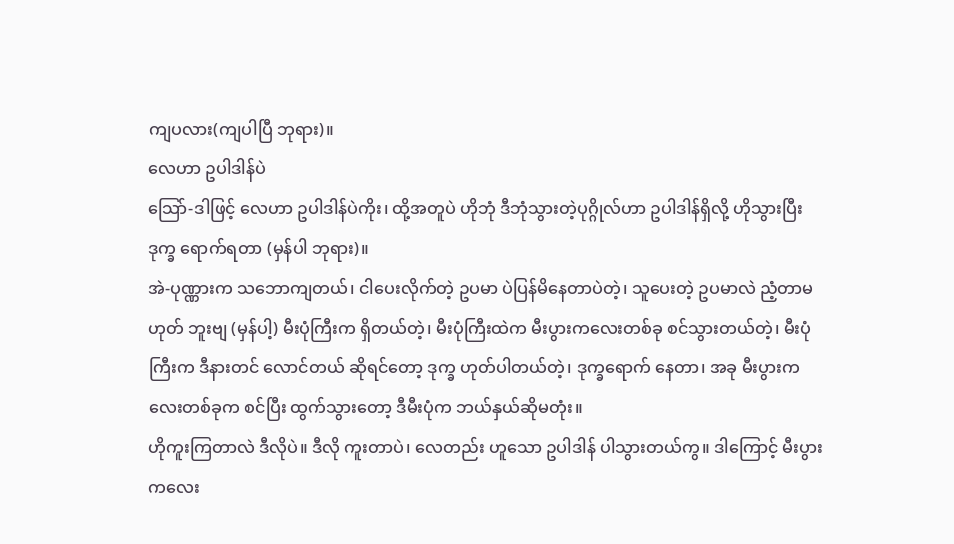ကျပလား(ကျပါပြီ ဘုရား)။
လေဟာ ဥပါဒါန်ပဲ
သြော်-ဒါဖြင့် လေဟာ ဥပါဒါန်ပဲကိုး၊ ထို့အတူပဲ ဟိုဘုံ ဒီဘုံသွားတဲ့ပုဂ္ဂိုလ်ဟာ ဥပါဒါန်ရှိလို့ ဟိုသွားပြီး ဒုက္ခ ရောက်ရတာ (မှန်ပါ ဘုရား)။
အဲ-ပုဏ္ဏားက သဘောကျတယ်၊ ငါပေးလိုက်တဲ့ ဥပမာ ပဲပြန်မိနေတာပဲတဲ့၊ သူပေးတဲ့ ဥပမာလဲ ညံ့တာမဟုတ် ဘူးဗျ (မှန်ပါ့) မီးပုံကြီးက ရှိတယ်တဲ့၊ မီးပုံကြီးထဲက မီးပွားကလေးတစ်ခု စင်သွားတယ်တဲ့၊ မီးပုံကြီးက ဒီနားတင် လောင်တယ် ဆိုရင်တော့ ဒုက္ခ ဟုတ်ပါတယ်တဲ့၊ ဒုက္ခရောက် နေတာ၊ အခု မီးပွားကလေးတစ်ခုက စင်ပြီး ထွက်သွားတော့ ဒီမီးပုံက ဘယ်နှယ်ဆိုမတုံး။
ဟိုကူးကြတာလဲ ဒီလိုပဲ။ ဒီလို ကူးတာပဲ၊ လေတည်း ဟူသော ဥပါဒါန် ပါသွားတယ်ကွ။ ဒါကြောင့် မီးပွားကလေး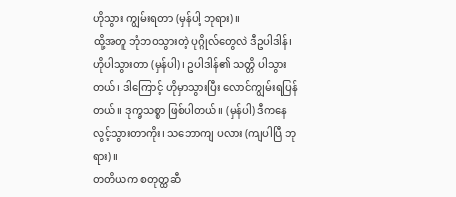ဟိုသွား ကျွမ်းရတာ (မှန်ပါ့ ဘုရား)။
ထို့အတူ ဘုံဘဝသွားတဲ့ ပုဂ္ဂိုလ်တွေလဲ ဒီဥပါဒါန်၊ ဟိုပါသွားတာ (မှန်ပါ)၊ ဥပါဒါန်၏ သတ္တိ ပါသွားတယ်၊ ဒါကြောင့် ဟိုမှာသွားပြီး လောင်ကျွမ်းရပြန်တယ်။ ဒုက္ခသစ္စာ ဖြစ်ပါတယ်။ (မှန်ပါ) ဒီကနေ လွင့်သွားတာကိုး၊ သဘောကျ ပလား (ကျပါပြီ ဘုရား)။
တတိယက စတုတ္ထဆီ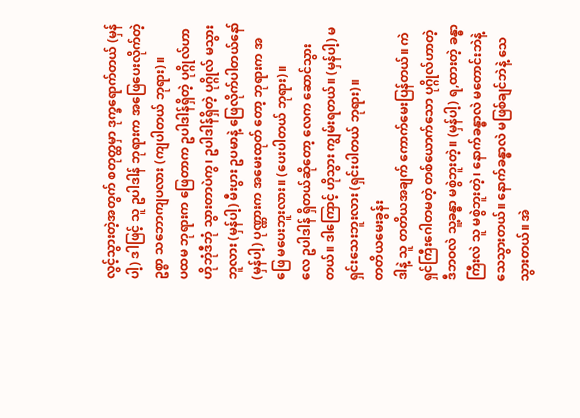လွင့်သွားတဲ့အတွက် စတုတ္ထမှာ ဒုက္ခရောက်တယ် (မှန်ပါ့) ဒါဖြင့် သူ ဥပါဒါန် ဘုရားက အဖြေပေးလိုက်တဲ့ဥစ္စာ သဘောကျပလား (ကျပါတယ် ဘုရား)။
ပထမ ဘုရားက ဖြေတာက ဥပါဒါန်ရှိတဲ့ ပုဂ္ဂိုလ်ဟာ ဟိုဘုံဒီဘုံ သွားတာပဲကွ၊ ဥပါဒါန်ရှိတဲ့ ပုဂ္ဂိုလ် မသွားဘူလား (မှန်ပါ့) မီးပွား ဥပမာနဲ့ ဖြေလိုက်ပါတယ်နော် (မှန်ပါ့) ပုဏ္ဏားက အမေးထုတ် တော့ ဘုရားက အဖြေ မပေးဘူးလား။ (ပေးပါတယ် ဘုရား)။
လေ ဥပါဒါန် ရှိတယ်ဆိုတော့ လေက ဆောင်သွားတယ်။ ဒါကြောင့် ဟိုသွား ကျွမ်းရတယ်။ (မှန်ပါ့) မရှင်းသေးဘူးလား (ရှင်းပါတယ် ဘုရား)။
တတိယမေးခွန်း
ဒါနဲ့ သူ တတိယအချက် ကောက်မေးပြန်တယ်။ ကဲရှင်ကြီးဂေါတမတဲ့ တစ်ယောက်သော ပုဂ္ဂိုလ်ဟာတဲ့ ဒီဘဝလဲ သူ့ခန္ဓာ မစွဲဘူးတဲ့။ (မှန်ပါ့) ရ,ထားတဲ့ ခန္ဓာကြီးလဲ သူ မစွဲဘူးတဲ့၊ နောက်ခန္ဓာလဲ မတောင်းဘဲနဲ့ သေသွားတယ်။ နောက်ခန္ဓာလဲ မဖြစ်ချင်ဘဲနဲ့ သေသွားတယ်။ အဲ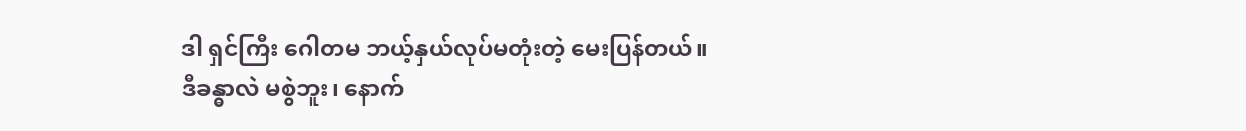ဒါ ရှင်ကြီး ဂေါတမ ဘယ့်နှယ်လုပ်မတုံးတဲ့ မေးပြန်တယ်။
ဒီခန္ဓာလဲ မစွဲဘူး၊ နောက်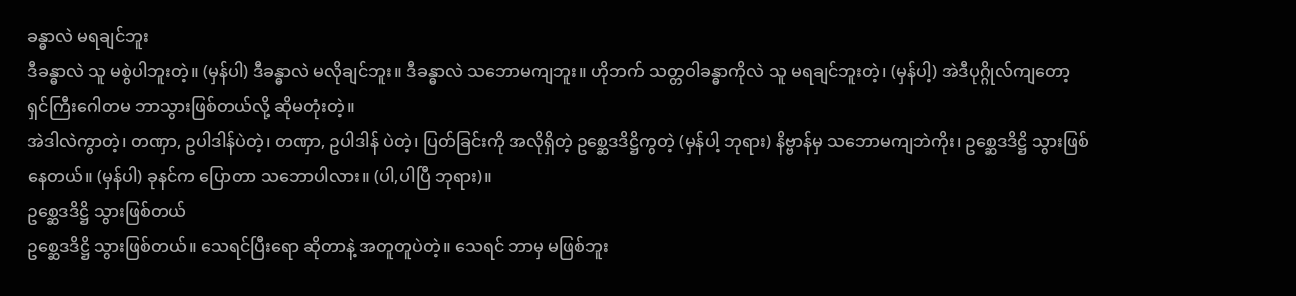ခန္ဓာလဲ မရချင်ဘူး
ဒီခန္ဓာလဲ သူ မစွဲပါဘူးတဲ့။ (မှန်ပါ) ဒီခန္ဓာလဲ မလိုချင်ဘူး။ ဒီခန္ဓာလဲ သဘောမကျဘူး။ ဟိုဘက် သတ္တဝါခန္ဓာကိုလဲ သူ မရချင်ဘူးတဲ့၊ (မှန်ပါ့) အဲဒီပုဂ္ဂိုလ်ကျတော့ ရှင်ကြီးဂေါတမ ဘာသွားဖြစ်တယ်လို့ ဆိုမတုံးတဲ့။
အဲဒါလဲကွာတဲ့၊ တဏှာ, ဥပါဒါန်ပဲတဲ့၊ တဏှာ, ဥပါဒါန် ပဲတဲ့၊ ပြတ်ခြင်းကို အလိုရှိတဲ့ ဥစ္ဆေဒဒိဋ္ဌိကွတဲ့ (မှန်ပါ့ ဘုရား) နိဗ္ဗာန်မှ သဘောမကျဘဲကိုး၊ ဥစ္ဆေဒဒိဋ္ဌိ သွားဖြစ်နေတယ်။ (မှန်ပါ) ခုနင်က ပြောတာ သဘောပါလား။ (ပါ,ပါပြီ ဘုရား)။
ဥစ္ဆေဒဒိဋ္ဌိ သွားဖြစ်တယ်
ဥစ္ဆေဒဒိဋ္ဌိ သွားဖြစ်တယ်။ သေရင်ပြီးရော ဆိုတာနဲ့ အတူတူပဲတဲ့။ သေရင် ဘာမှ မဖြစ်ဘူး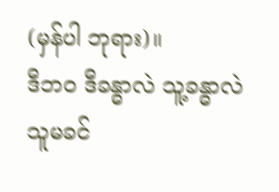(မှန်ပါ ဘုရား)။
ဒီဘဝ ဒီခန္ဓာလဲ သူ့ခန္ဓာလဲ သူမခင်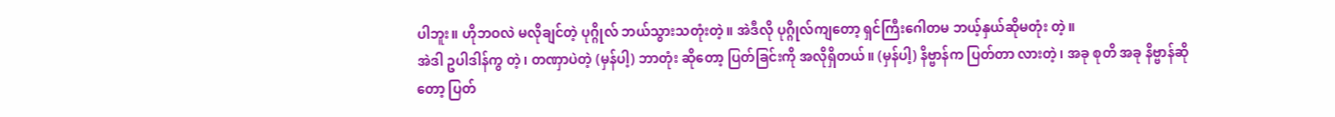ပါဘူး။ ဟိုဘဝလဲ မလိုချင်တဲ့ ပုဂ္ဂိုလ် ဘယ်သွားသတုံးတဲ့။ အဲဒီလို ပုဂ္ဂိုလ်ကျတော့ ရှင်ကြီးဂေါတမ ဘယ့်နှယ်ဆိုမတုံး တဲ့။
အဲဒါ ဥပါဒါန်ကွ တဲ့၊ တဏှာပဲတဲ့ (မှန်ပါ့) ဘာတုံး ဆိုတော့ ပြတ်ခြင်းကို အလိုရှိတယ်။ (မှန်ပါ့) နိဗ္ဗာန်က ပြတ်တာ လားတဲ့၊ အခု စုတိ အခု နိဗ္ဗာန်ဆိုတော့ ပြတ်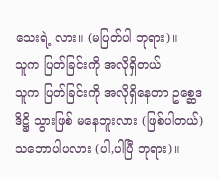သေးရဲ့ လား။ (မပြတ်ပါ ဘုရား)။
သူက ပြတ်ခြင်းကို အလိုရှိတယ်
သူက ပြတ်ခြင်းကို အလိုရှိနေတာ ဥစ္ဆေဒဒိဋ္ဌိ သွားဖြစ် မနေဘူးလား (ဖြစ်ပါတယ်) သဘောပါပလား (ပါ,ပါပြီ ဘုရား)။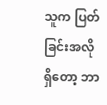သူက ပြတ်ခြင်းအလိုရှိတော့ ဘာ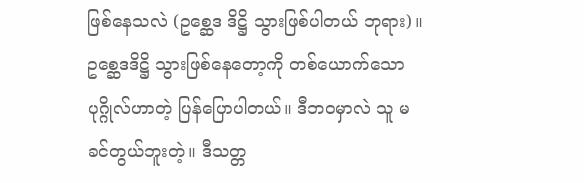ဖြစ်နေသလဲ (ဥစ္ဆေဒ ဒိဋ္ဌိ သွားဖြစ်ပါတယ် ဘုရား)။
ဥစ္ဆေဒဒိဋ္ဌိ သွားဖြစ်နေတော့ကို တစ်ယောက်သော ပုဂ္ဂိုလ်ဟာတဲ့ ပြန်ပြောပါတယ်။ ဒီဘဝမှာလဲ သူ မခင်တွယ်ဘူးတဲ့။ ဒီသတ္တ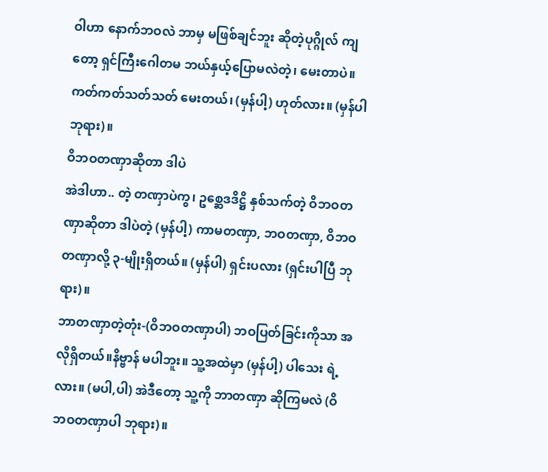ဝါဟာ နောက်ဘဝလဲ ဘာမှ မဖြစ်ချင်ဘူး ဆိုတဲ့ပုဂ္ဂိုလ် ကျတော့ ရှင်ကြီးဂေါတမ ဘယ်နှယ့်ပြောမလဲတဲ့၊ မေးတာပဲ။ ကတ်ကတ်သတ်သတ် မေးတယ်၊ (မှန်ပါ့) ဟုတ်လား။ (မှန်ပါ ဘုရား)။
ဝိဘဝတဏှာဆိုတာ ဒါပဲ
အဲဒါဟာ.. တဲ့ တဏှာပဲကွ၊ ဥစ္ဆေဒဒိဋ္ဌိ နှစ်သက်တဲ့ ဝိဘဝတဏှာဆိုတာ ဒါပဲတဲ့ (မှန်ပါ့) ကာမတဏှာ, ဘဝတဏှာ, ဝိဘဝတဏှာလို့ ၃-မျိုးရှိတယ်။ (မှန်ပါ) ရှင်းပလား (ရှင်းပါပြီ ဘုရား)။
ဘာတဏှာတဲ့တုံး-(ဝိဘဝတဏှာပါ) ဘဝပြတ်ခြင်းကိုသာ အလိုရှိတယ်။နိဗ္ဗာန် မပါဘူး။ သူ့အထဲမှာ (မှန်ပါ့) ပါသေး ရဲ့လား။ (မပါ,ပါ) အဲဒီတော့ သူ့ကို ဘာတဏှာ ဆိုကြမလဲ (ဝိဘဝတဏှာပါ ဘုရား)။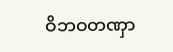ဝိဘဝတဏှာ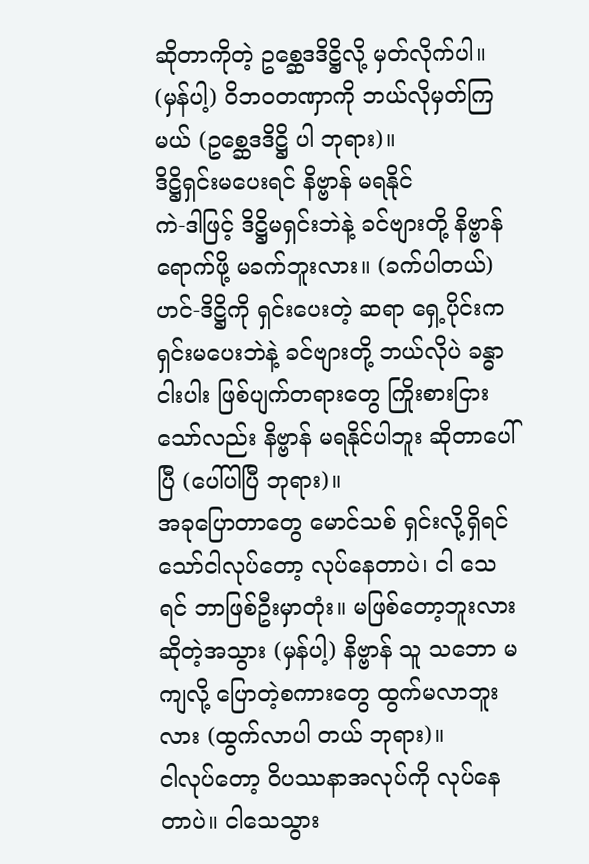ဆိုတာကိုတဲ့ ဥစ္ဆေဒဒိဋ္ဌိလို့ မှတ်လိုက်ပါ။ (မှန်ပါ့) ဝိဘဝတဏှာကို ဘယ်လိုမှတ်ကြမယ် (ဥစ္ဆေဒဒိဋ္ဌိ ပါ ဘုရား)။
ဒိဋ္ဌိရှင်းမပေးရင် နိဗ္ဗာန် မရနိုင်
ကဲ-ဒါဖြင့် ဒိဋ္ဌိမရှင်းဘဲနဲ့ ခင်ဗျားတို့ နိဗ္ဗာန်ရောက်ဖို့ မခက်ဘူးလား။ (ခက်ပါတယ်) ဟင်-ဒိဋ္ဌိကို ရှင်းပေးတဲ့ ဆရာ ရှေ့ပိုင်းက ရှင်းမပေးဘဲနဲ့ ခင်ဗျားတို့ ဘယ်လိုပဲ ခန္ဓာငါးပါး ဖြစ်ပျက်တရားတွေ ကြိုးစားငြားသော်လည်း နိဗ္ဗာန် မရနိုင်ပါဘူး ဆိုတာပေါ်ပြီ (ပေါ်ပါပြီ ဘုရား)။
အခုပြောတာတွေ မောင်သစ် ရှင်းလို့ရှိရင် သော်ငါလုပ်တော့ လုပ်နေတာပဲ၊ ငါ သေရင် ဘာဖြစ်ဦးမှာတုံး။ မဖြစ်တော့ဘူးလား ဆိုတဲ့အသွား (မှန်ပါ့) နိဗ္ဗာန် သူ သဘော မကျလို့ ပြောတဲ့စကားတွေ ထွက်မလာဘူးလား (ထွက်လာပါ တယ် ဘုရား)။
ငါလုပ်တော့ ဝိပဿနာအလုပ်ကို လုပ်နေတာပဲ။ ငါသေသွား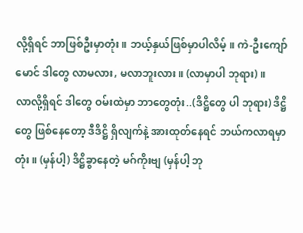လို့ရှိရင် ဘာဖြစ်ဦးမှာတုံး။ ဘယ့်နှယ်ဖြစ်မှာပါလိမ့်။ ကဲ-ဦးကျော်မောင် ဒါတွေ လာမလား, မလာဘူးလား။ (လာမှာပါ ဘုရား)။
လာလို့ရှိရင် ဒါတွေ ဝမ်းထဲမှာ ဘာတွေတုံး..(ဒိဋ္ဌိတွေ ပါ ဘုရား) ဒိဋ္ဌိတွေ ဖြစ်နေတော့ ဒီဒိဋ္ဌိ ရှိလျက်နဲ့ အားထုတ်နေရင် ဘယ်ကလာရမှာတုံး။ (မှန်ပါ့) ဒိဋ္ဌိခွာနေတဲ့ မဂ်ကိုးဗျ (မှန်ပါ့ ဘု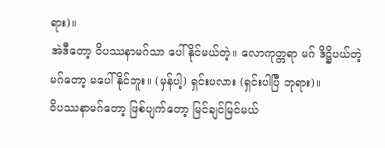ရား)။
အဲဒီတော့ ဝိပဿနာမဂ်သာ ပေါ်နိုင်မယ်တဲ့။ လောကုတ္တရာ မဂ် ဒိဋ္ဌိပယ်တဲ့ မဂ်တော့ မပေါ်နိုင်ဘူး။ (မှန်ပါ့) ရှင်းပလား (ရှင်းပါပြီ ဘုရား)။
ဝိပဿနာမဂ်တော့ ဖြစ်ပျက်တော့ မြင်ချင်မြင်မယ်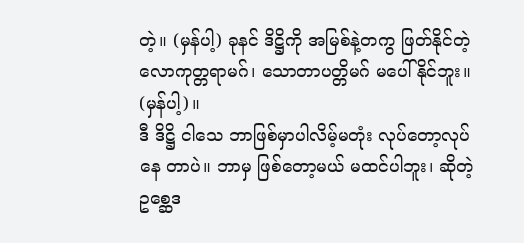တဲ့။ (မှန်ပါ့) ခုနင် ဒိဋ္ဌိကို အမြစ်နဲ့တကွ ဖြတ်နိုင်တဲ့ လောကုတ္တရာမဂ်၊ သောတာပတ္တိမဂ် မပေါ်နိုင်ဘူး။ (မှန်ပါ့)။
ဒီ ဒိဋ္ဌိ ငါသေ ဘာဖြစ်မှာပါလိမ့်မတုံး လုပ်တော့လုပ်နေ တာပဲ။ ဘာမှ ဖြစ်တော့မယ် မထင်ပါဘူး၊ ဆိုတဲ့ ဥစ္ဆေဒ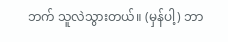ဘက် သူလဲသွားတယ်။ (မှန်ပါ့) ဘာ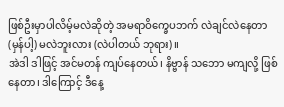ဖြစ်ဦးမှာပါလိမ့်မလဲဆိုတဲ့ အမရာဝိက္ခေပဘက် လဲချင်လဲနေတာ (မှန်ပါ့) မလဲဘူးလား (လဲပါတယ် ဘုရား)။
အဲဒါ ဒါဖြင့် အင်မတန် ကျပ်နေတယ်၊ နိဗ္ဗာန် သဘော မကျလို့ ဖြစ်နေတာ၊ ဒါကြောင့် ဒီနေ့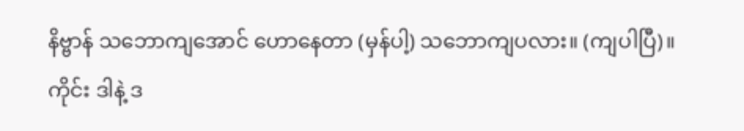နိဗ္ဗာန် သဘောကျအောင် ဟောနေတာ (မှန်ပါ့) သဘောကျပလား။ (ကျပါပြီ)။
ကိုင်း ဒါနဲ့ ဒ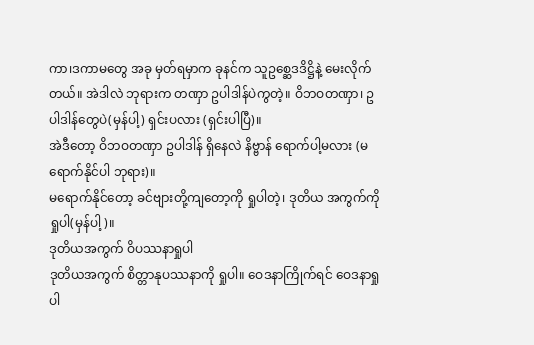ကာ၊ဒကာမတွေ အခု မှတ်ရမှာက ခုနင်က သူဥစ္ဆေဒဒိဋ္ဌိနဲ့ မေးလိုက်တယ်။ အဲဒါလဲ ဘုရားက တဏှာ ဥပါဒါန်ပဲကွတဲ့။ ဝိဘဝတဏှာ၊ ဥပါဒါန်တွေပဲ(မှန်ပါ့) ရှင်းပလား (ရှင်းပါပြီ)။
အဲဒီတော့ ဝိဘဝတဏှာ ဥပါဒါန် ရှိနေလဲ နိဗ္ဗာန် ရောက်ပါ့မလား (မရောက်နိုင်ပါ ဘုရား)။
မရောက်နိုင်တော့ ခင်ဗျားတို့ကျတော့ကို ရှုပါတဲ့၊ ဒုတိယ အကွက်ကို ရှုပါ(မှန်ပါ့)။
ဒုတိယအကွက် ဝိပဿနာရှုပါ
ဒုတိယအကွက် စိတ္တာနုပဿနာကို ရှုပါ။ ဝေဒနာကြိုက်ရင် ဝေဒနာရှုပါ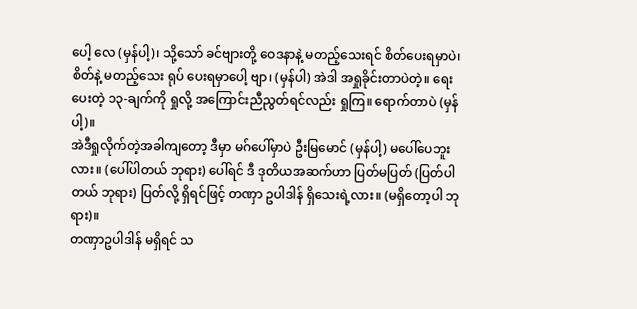ပေါ့ လေ (မှန်ပါ့)၊ သို့သော် ခင်ဗျားတို့ ဝေဒနာနဲ့ မတည့်သေးရင် စိတ်ပေးရမှာပဲ၊ စိတ်နဲ့ မတည့်သေး ရုပ် ပေးရမှာပေါ့ ဗျာ၊ (မှန်ပါ) အဲဒါ အရှုခိုင်းတာပဲတဲ့။ ရေးပေးတဲ့ ၁၃-ချက်ကို ရှုလို့ အကြောင်းညီညွတ်ရင်လည်း ရှုကြ။ ရောက်တာပဲ (မှန်ပါ့)။
အဲဒီရှုလိုက်တဲ့အခါကျတော့ ဒီမှာ မဂ်ပေါ်မှာပဲ ဦးမြမောင် (မှန်ပါ့) မပေါ်ပေဘူးလား။ (ပေါ်ပါတယ် ဘုရား) ပေါ်ရင် ဒီ ဒုတိယအဆက်ဟာ ပြတ်မပြတ် (ပြတ်ပါတယ် ဘုရား) ပြတ်လို့ ရှိရင်ဖြင့် တဏှာ ဥပါဒါန် ရှိသေးရဲ့လား။ (မရှိတော့ပါ ဘုရား)။
တဏှာဥပါဒါန် မရှိရင် သ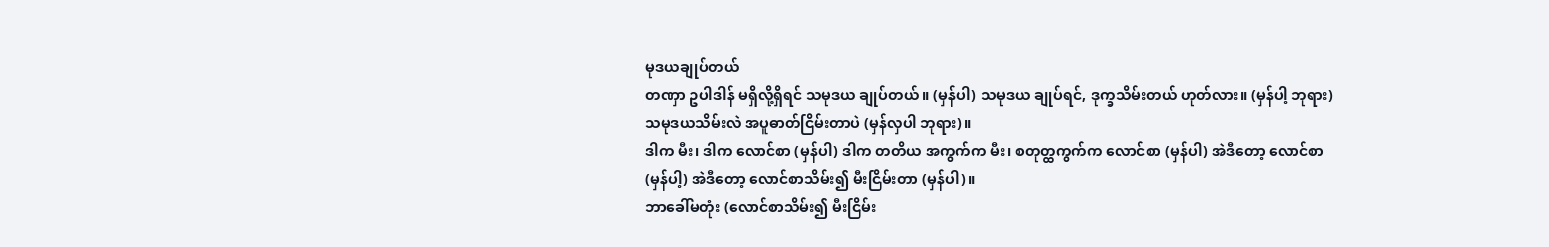မုဒယချုပ်တယ်
တဏှာ ဥပါဒါန် မရှိလို့ရှိရင် သမုဒယ ချုပ်တယ်။ (မှန်ပါ) သမုဒယ ချုပ်ရင်, ဒုက္ခသိမ်းတယ် ဟုတ်လား။ (မှန်ပါ့ ဘုရား) သမုဒယသိမ်းလဲ အပူဓာတ်ငြိမ်းတာပဲ (မှန်လှပါ ဘုရား)။
ဒါက မီး၊ ဒါက လောင်စာ (မှန်ပါ) ဒါက တတိယ အကွက်က မီး၊ စတုတ္ထကွက်က လောင်စာ (မှန်ပါ) အဲဒီတော့ လောင်စာ (မှန်ပါ့) အဲဒီတော့ လောင်စာသိမ်း၍ မီးငြိမ်းတာ (မှန်ပါ)။
ဘာခေါ်မတုံး (လောင်စာသိမ်း၍ မီးငြိမ်း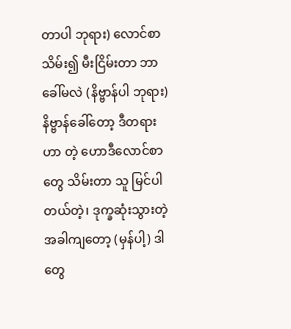တာပါ ဘုရား) လောင်စာသိမ်း၍ မီးငြိမ်းတာ ဘာခေါ်မလဲ (နိဗ္ဗာန်ပါ ဘုရား) နိဗ္ဗာန်ခေါ်တော့ ဒီတရားဟာ တဲ့ ဟောဒီလောင်စာတွေ သိမ်းတာ သူ မြင်ပါတယ်တဲ့၊ ဒုက္ခဆုံးသွားတဲ့အခါကျတော့ (မှန်ပါ့) ဒါတွေ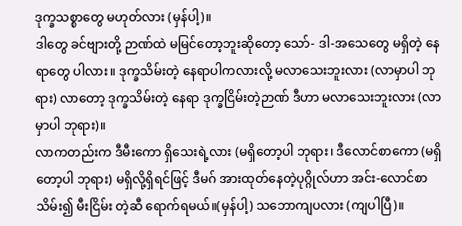ဒုက္ခသစ္စာတွေ မဟုတ်လား (မှန်ပါ့)။
ဒါတွေ ခင်ဗျားတို့ ဉာဏ်ထဲ မမြင်တော့ဘူးဆိုတော့ သော်- ဒါ-အသေတွေ မရှိတဲ့ နေရာတွေ ပါလား။ ဒုက္ခသိမ်းတဲ့ နေရာပါကလားလို့ မလာသေးဘူးလား (လာမှာပါ ဘုရား) လာတော့ ဒုက္ခသိမ်းတဲ့ နေရာ ဒုက္ခငြိမ်းတဲ့ဉာဏ် ဒီဟာ မလာသေးဘူးလား (လာမှာပါ ဘုရား)။
လာကတည်းက ဒီမီးကော ရှိသေးရဲ့လား (မရှိတော့ပါ ဘုရား၊ ဒီလောင်စာကော (မရှိတော့ပါ ဘုရား) မရှိလို့ရှိရင်ဖြင့် ဒီမဂ် အားထုတ်နေတဲ့ပုဂ္ဂိုလ်ဟာ အင်း-လောင်စာသိမ်း၍ မီးငြိမ်း တဲ့ဆီ ရောက်ရမယ်။(မှန်ပါ့) သဘောကျပလား (ကျပါပြီ)။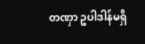တဏှာ ဥပါဒါန်မရှိ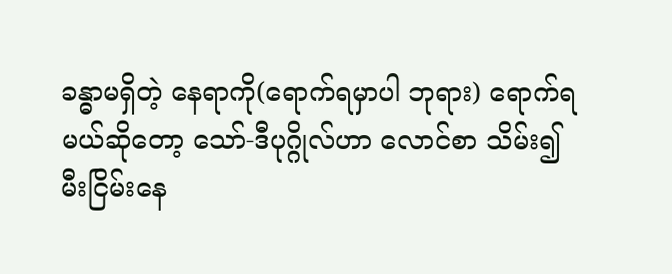ခန္ဓာမရှိတဲ့ နေရာကို(ရောက်ရမှာပါ ဘုရား) ရောက်ရမယ်ဆိုတော့ သော်-ဒီပုဂ္ဂိုလ်ဟာ လောင်စာ သိမ်း၍ မီးငြိမ်းနေ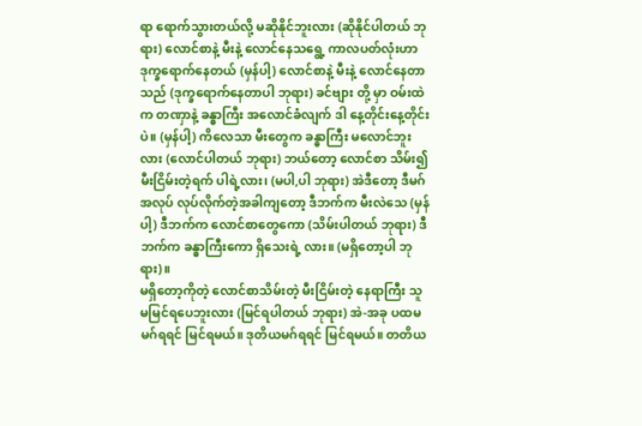ရာ ရောက်သွားတယ်လို့ မဆိုနိုင်ဘူးလား (ဆိုနိုင်ပါတယ် ဘုရား) လောင်စာနဲ့ မီးနဲ့ လောင်နေသရွေ့ ကာလပတ်လုံးဟာ ဒုက္ခရောက်နေတယ် (မှန်ပါ့) လောင်စာနဲ့ မီးနဲ့ လောင်နေတာသည် (ဒုက္ခရောက်နေတာပါ ဘုရား) ခင်ဗျား တို့ မှာ ဝမ်းထဲက တဏှာနဲ့ ခန္ဓာကြီး အလောင်ခံလျက် ဒါ နေ့တိုင်းနေ့တိုင်းပဲ။ (မှန်ပါ့) ကိလေသာ မီးတွေက ခန္ဓာကြီး မလောင်ဘူးလား (လောင်ပါတယ် ဘုရား) ဘယ်တော့ လောင်စာ သိမ်း၍ မီးငြိမ်းတဲ့ရက် ပါရဲ့လား၊ (မပါ,ပါ ဘုရား) အဲဒီတော့ ဒီမဂ်အလုပ် လုပ်လိုက်တဲ့အခါကျတော့ ဒီဘက်က မီးလဲသေ (မှန်ပါ့) ဒီဘက်က လောင်စာတွေကော (သိမ်းပါတယ် ဘုရား) ဒီဘက်က ခန္ဓာကြီးကော ရှိသေးရဲ့ လား။ (မရှိတော့ပါ ဘုရား)။
မရှိတော့ကိုတဲ့ လောင်စာသိမ်းတဲ့ မီးငြိမ်းတဲ့ နေရာကြီး သူ မမြင်ရပေဘူးလား (မြင်ရပါတယ် ဘုရား) အဲ-အခု ပထမ မဂ်ရရင် မြင်ရမယ်။ ဒုတိယမဂ်ရရင် မြင်ရမယ်။ တတိယ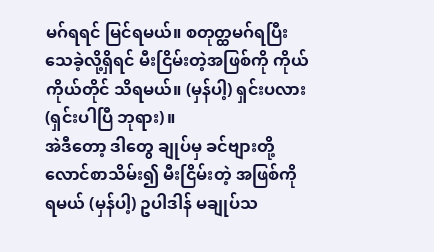မဂ်ရရင် မြင်ရမယ်။ စတုတ္ထမဂ်ရပြီး သေခဲ့လို့ရှိရင် မီးငြိမ်းတဲ့အဖြစ်ကို ကိုယ်ကိုယ်တိုင် သိရမယ်။ (မှန်ပါ့) ရှင်းပလား (ရှင်းပါပြီ ဘုရား)။
အဲဒီတော့ ဒါတွေ ချုပ်မှ ခင်ဗျားတို့ လောင်စာသိမ်း၍ မီးငြိမ်းတဲ့ အဖြစ်ကို ရမယ် (မှန်ပါ့) ဥပါဒါန် မချုပ်သ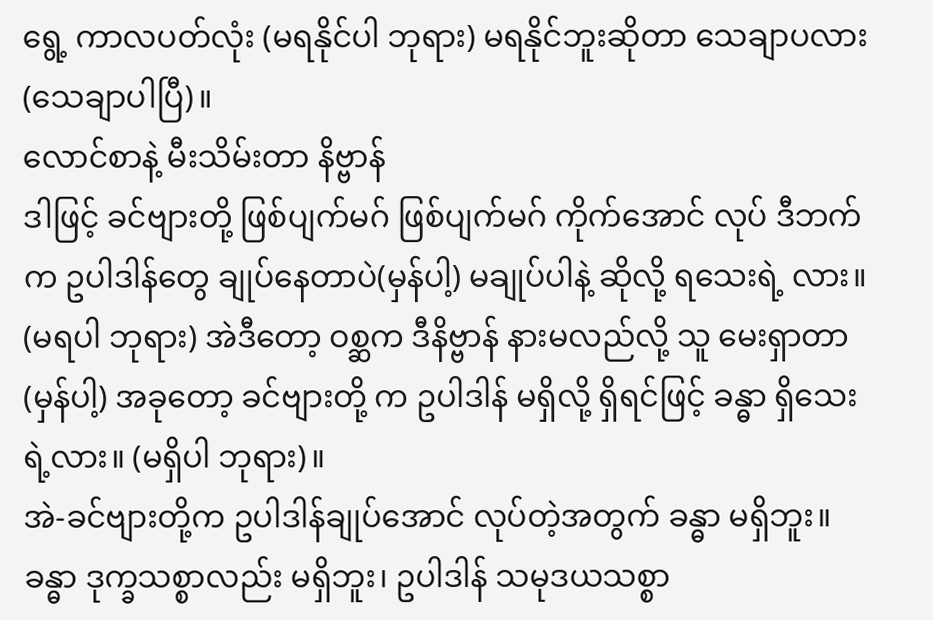ရွေ့ ကာလပတ်လုံး (မရနိုင်ပါ ဘုရား) မရနိုင်ဘူးဆိုတာ သေချာပလား (သေချာပါပြီ)။
လောင်စာနဲ့ မီးသိမ်းတာ နိဗ္ဗာန်
ဒါဖြင့် ခင်ဗျားတို့ ဖြစ်ပျက်မဂ် ဖြစ်ပျက်မဂ် ကိုက်အောင် လုပ် ဒီဘက်က ဥပါဒါန်တွေ ချုပ်နေတာပဲ(မှန်ပါ့) မချုပ်ပါနဲ့ ဆိုလို့ ရသေးရဲ့ လား။ (မရပါ ဘုရား) အဲဒီတော့ ဝစ္ဆက ဒီနိဗ္ဗာန် နားမလည်လို့ သူ မေးရှာတာ (မှန်ပါ့) အခုတော့ ခင်ဗျားတို့ က ဥပါဒါန် မရှိလို့ ရှိရင်ဖြင့် ခန္ဓာ ရှိသေးရဲ့လား။ (မရှိပါ ဘုရား)။
အဲ-ခင်ဗျားတို့က ဥပါဒါန်ချုပ်အောင် လုပ်တဲ့အတွက် ခန္ဓာ မရှိဘူး။ ခန္ဓာ ဒုက္ခသစ္စာလည်း မရှိဘူး၊ ဥပါဒါန် သမုဒယသစ္စာ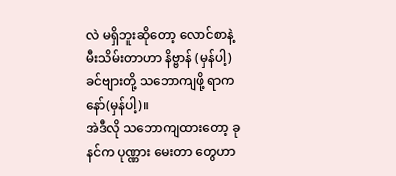လဲ မရှိဘူးဆိုတော့ လောင်စာနဲ့ မီးသိမ်းတာဟာ နိဗ္ဗာန် (မှန်ပါ့) ခင်ဗျားတို့ သဘောကျဖို့ ရာကနော်(မှန်ပါ့)။
အဲဒီလို သဘောကျထားတော့ ခုနင်က ပုဏ္ဏား မေးတာ တွေဟာ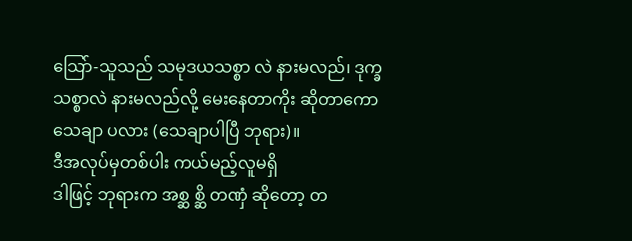သြော်-သူသည် သမုဒယသစ္စာ လဲ နားမလည်၊ ဒုက္ခ သစ္စာလဲ နားမလည်လို့ မေးနေတာကိုး ဆိုတာကော သေချာ ပလား (သေချာပါပြီ ဘုရား)။
ဒီအလုပ်မှတစ်ပါး ကယ်မည့်လူမရှိ
ဒါဖြင့် ဘုရားက အစ္ဆ စ္ဆိ တဏှံ ဆိုတော့ တ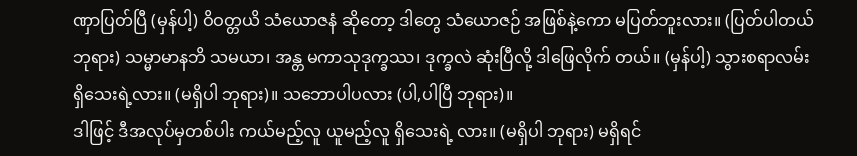ဏှာပြတ်ပြီ (မှန်ပါ့) ဝိဝတ္တယိ သံယောဇနံ ဆိုတော့ ဒါတွေ သံယောဇဉ် အဖြစ်နဲ့ကော မပြတ်ဘူးလား။ (ပြတ်ပါတယ် ဘုရား) သမ္မာမာနဘိ သမယာ၊ အန္တ မကာသုဒုက္ခဿ၊ ဒုက္ခလဲ ဆုံးပြီလို့ ဒါဖြေလိုက် တယ်။ (မှန်ပါ့) သွားစရာလမ်း ရှိသေးရဲ့လား။ (မရှိပါ ဘုရား)။ သဘောပါပလား (ပါ,ပါပြီ ဘုရား)။
ဒါဖြင့် ဒီအလုပ်မှတစ်ပါး ကယ်မည့်လူ ယူမည့်လူ ရှိသေးရဲ့ လား။ (မရှိပါ ဘုရား) မရှိရင်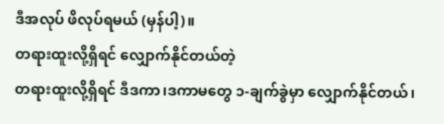ဒီအလုပ် ဖိလုပ်ရမယ် (မှန်ပါ့)။
တရားထူးလို့ရှိရင် လျှောက်နိုင်တယ်တဲ့
တရားထူးလို့ရှိရင် ဒီဒကာ၊ဒကာမတွေ ၁-ချက်ခွဲမှာ လျှောက်နိုင်တယ်၊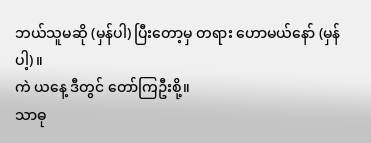ဘယ်သူမဆို (မှန်ပါ) ပြီးတော့မှ တရား ဟောမယ်နော် (မှန်ပါ့)။
ကဲ ယနေ့ ဒီတွင် တော်ကြဦးစို့။
သာဓု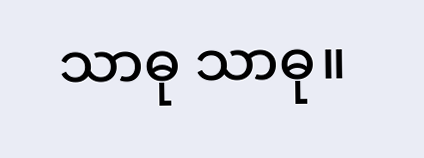သာဓု သာဓု။